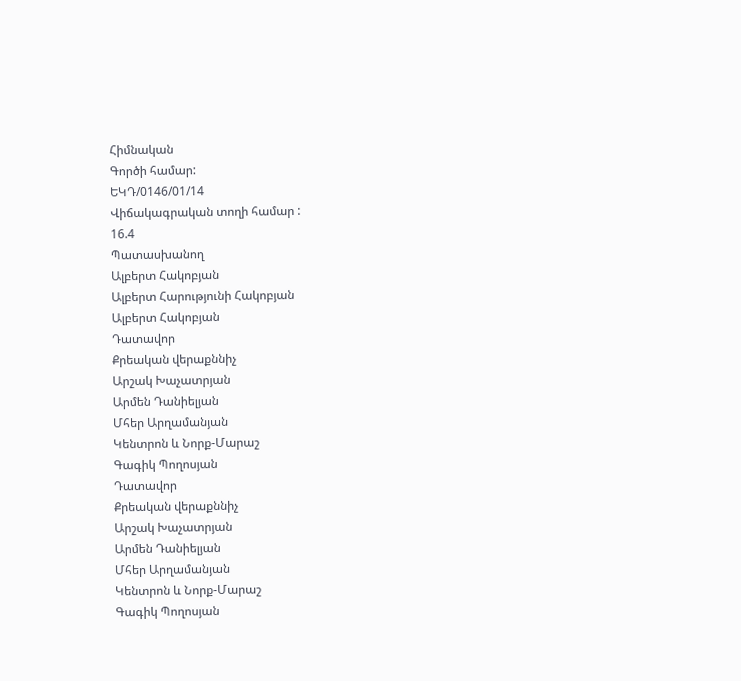Հիմնական
Գործի համար:
ԵԿԴ/0146/01/14
Վիճակագրական տողի համար :
16.4
Պատասխանող
Ալբերտ Հակոբյան
Ալբերտ Հարությունի Հակոբյան
Ալբերտ Հակոբյան
Դատավոր
Քրեական վերաքննիչ
Արշակ Խաչատրյան
Արմեն Դանիելյան
Մհեր Արղամանյան
Կենտրոն և Նորք-Մարաշ
Գագիկ Պողոսյան
Դատավոր
Քրեական վերաքննիչ
Արշակ Խաչատրյան
Արմեն Դանիելյան
Մհեր Արղամանյան
Կենտրոն և Նորք-Մարաշ
Գագիկ Պողոսյան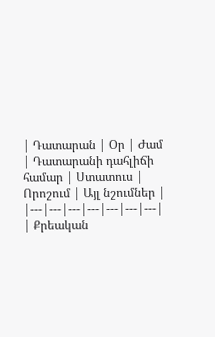| Դատարան | Օր | Ժամ | Դատարանի դահլիճի համար | Ստատուս | Որոշում | Այլ նշումներ |
|---|---|---|---|---|---|---|
| Քրեական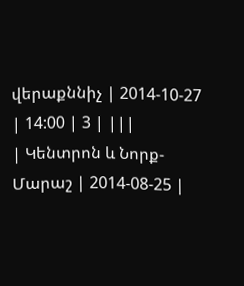վերաքննիչ | 2014-10-27 | 14:00 | 3 | |||
| Կենտրոն և Նորք-Մարաշ | 2014-08-25 |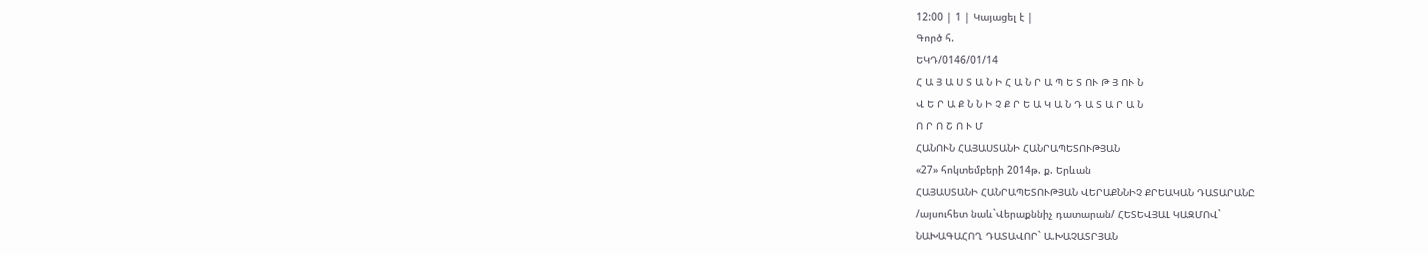12:00 | 1 | Կայացել է |
Գործ հ.
ԵԿԴ/0146/01/14
Հ Ա Յ Ա Ս Տ Ա Ն Ի Հ Ա Ն Ր Ա Պ Ե Տ ՈՒ Թ Յ ՈՒ Ն
Վ Ե Ր Ա Ք Ն Ն Ի Չ Ք Ր Ե Ա Կ Ա Ն Դ Ա Տ Ա Ր Ա Ն
Ո Ր Ո Շ Ո Ւ Մ
ՀԱՆՈՒՆ ՀԱՅԱՍՏԱՆԻ ՀԱՆՐԱՊԵՏՈՒԹՅԱՆ
«27» հոկտեմբերի 2014թ. ք. Երևան
ՀԱՅԱՍՏԱՆԻ ՀԱՆՐԱՊԵՏՈՒԹՅԱՆ ՎԵՐԱՔՆՆԻՉ ՔՐԵԱԿԱՆ ԴԱՏԱՐԱՆԸ
/այսուհետ նաև`Վերաքննիչ դատարան/ ՀԵՏԵՎՅԱԼ ԿԱԶՄՈՎ`
ՆԱԽԱԳԱՀՈՂ ԴԱՏԱՎՈՐ` Ա.ԽԱՉԱՏՐՅԱՆ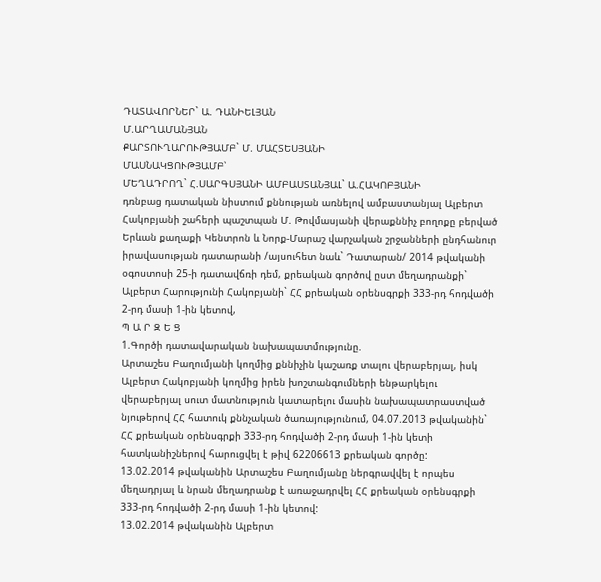ԴԱՏԱՎՈՐՆԵՐ` Ա. ԴԱՆԻԵԼՅԱՆ
Մ.ԱՐՂԱՄԱՆՅԱՆ
ՔԱՐՏՈՒՂԱՐՈՒԹՅԱՄԲ` Մ. ՄԱՀՏԵՍՅԱՆԻ
ՄԱՍՆԱԿՑՈՒԹՅԱՄԲ՝
ՄԵՂԱԴՐՈՂ` Հ.ՍԱՐԳՍՅԱՆԻ ԱՄԲԱՍՏԱՆՅԱԼ` Ա.ՀԱԿՈԲՅԱՆԻ
դռնբաց դատական նիստում քննության առնելով ամբաստանյալ Ալբերտ Հակոբյանի շահերի պաշտպան Մ. Թովմասյանի վերաքննիչ բողոքը բերված Երևան քաղաքի Կենտրոն և Նորք-Մարաշ վարչական շրջանների ընդհանուր իրավասության դատարանի /այսուհետ նաև` Դատարան/ 2014 թվականի օգոստոսի 25-ի դատավճռի դեմ, քրեական գործով ըստ մեղադրանքի` Ալբերտ Հարությունի Հակոբյանի` ՀՀ քրեական օրենսգրքի 333-րդ հոդվածի 2-րդ մասի 1-ին կետով,
Պ Ա Ր Զ Ե Ց
1.Գործի դատավարական նախապատմությունը.
Արտաշես Բաղումյանի կողմից քննիչին կաշառք տալու վերաբերյալ, իսկ Ալբերտ Հակոբյանի կողմից իրեն խոշտանգումների ենթարկելու վերաբերյալ սուտ մատնություն կատարելու մասին նախապատրաստված նյութերով ՀՀ հատուկ քննչական ծառայությունում, 04.07.2013 թվականին` ՀՀ քրեական օրենսգրքի 333-րդ հոդվածի 2-րդ մասի 1-ին կետի հատկանիշներով հարուցվել է թիվ 62206613 քրեական գործը:
13.02.2014 թվականին Արտաշես Բաղումյանը ներգրավվել է որպես մեղադրյալ և նրան մեղադրանք է առաջադրվել ՀՀ քրեական օրենսգրքի 333-րդ հոդվածի 2-րդ մասի 1-ին կետով:
13.02.2014 թվականին Ալբերտ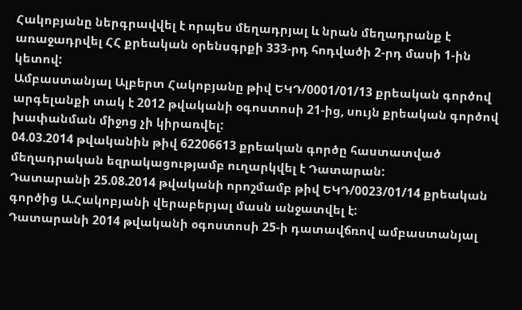Հակոբյանը ներգրավվել է որպես մեղադրյալ և նրան մեղադրանք է առաջադրվել ՀՀ քրեական օրենսգրքի 333-րդ հոդվածի 2-րդ մասի 1-ին կետով:
Ամբաստանյալ Ալբերտ Հակոբյանը թիվ ԵԿԴ/0001/01/13 քրեական գործով արգելանքի տակ է 2012 թվականի օգոստոսի 21-ից, սույն քրեական գործով խափանման միջոց չի կիրառվել:
04.03.2014 թվականին թիվ 62206613 քրեական գործը հաստատված մեղադրական եզրակացությամբ ուղարկվել է Դատարան:
Դատարանի 25.08.2014 թվականի որոշմամբ թիվ ԵԿԴ/0023/01/14 քրեական գործից Ա.Հակոբյանի վերաբերյալ մասն անջատվել է:
Դատարանի 2014 թվականի օգոստոսի 25-ի դատավճռով ամբաստանյալ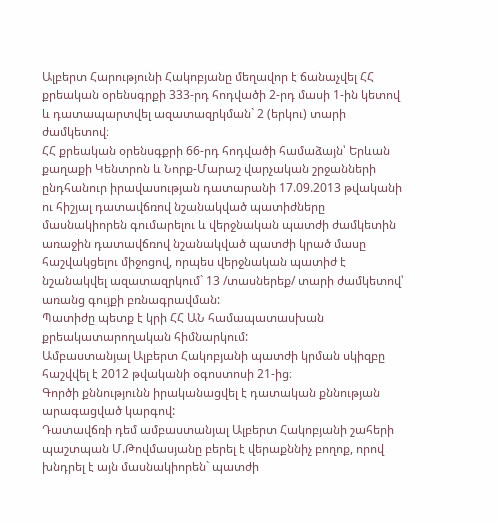Ալբերտ Հարությունի Հակոբյանը մեղավոր է ճանաչվել ՀՀ քրեական օրենսգրքի 333-րդ հոդվածի 2-րդ մասի 1-ին կետով և դատապարտվել ազատազրկման` 2 (երկու) տարի ժամկետով։
ՀՀ քրեական օրենսգքրի 66-րդ հոդվածի համաձայն՝ Երևան քաղաքի Կենտրոն և Նորք-Մարաշ վարչական շրջանների ընդհանուր իրավասության դատարանի 17.09.2013 թվականի ու հիշյալ դատավճռով նշանակված պատիժները մասնակիորեն գումարելու և վերջնական պատժի ժամկետին առաջին դատավճռով նշանակված պատժի կրած մասը հաշվակցելու միջոցով, որպես վերջնական պատիժ է նշանակվել ազատազրկում` 13 /տասներեք/ տարի ժամկետով՝ առանց գույքի բռնագրավման:
Պատիժը պետք է կրի ՀՀ ԱՆ համապատասխան քրեակատարողական հիմնարկում:
Ամբաստանյալ Ալբերտ Հակոբյանի պատժի կրման սկիզբը հաշվվել է 2012 թվականի օգոստոսի 21-ից։
Գործի քննությունն իրականացվել է դատական քննության արագացված կարգով:
Դատավճռի դեմ ամբաստանյալ Ալբերտ Հակոբյանի շահերի պաշտպան Մ.Թովմասյանը բերել է վերաքննիչ բողոք, որով խնդրել է այն մասնակիորեն` պատժի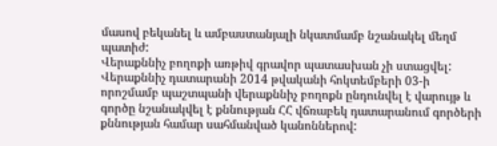մասով բեկանել և ամբաստանյալի նկատմամբ նշանակել մեղմ պատիժ:
Վերաքննիչ բողոքի առթիվ գրավոր պատասխան չի ստացվել:
Վերաքննիչ դատարանի 2014 թվականի հոկտեմբերի 03-ի որոշմամբ պաշտպանի վերաքննիչ բողոքն ընդունվել է վարույթ և գործը նշանակվել է քննության ՀՀ վճռաբեկ դատարանում գործերի քննության համար սահմանված կանոններով: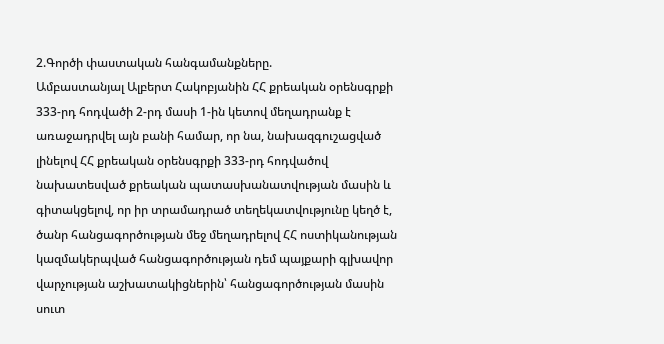2.Գործի փաստական հանգամանքները.
Ամբաստանյալ Ալբերտ Հակոբյանին ՀՀ քրեական օրենսգրքի 333-րդ հոդվածի 2-րդ մասի 1-ին կետով մեղադրանք է առաջադրվել այն բանի համար, որ նա, նախազգուշացված լինելով ՀՀ քրեական օրենսգրքի 333-րդ հոդվածով նախատեսված քրեական պատասխանատվության մասին և գիտակցելով, որ իր տրամադրած տեղեկատվությունը կեղծ է, ծանր հանցագործության մեջ մեղադրելով ՀՀ ոստիկանության կազմակերպված հանցագործության դեմ պայքարի գլխավոր վարչության աշխատակիցներին՝ հանցագործության մասին սուտ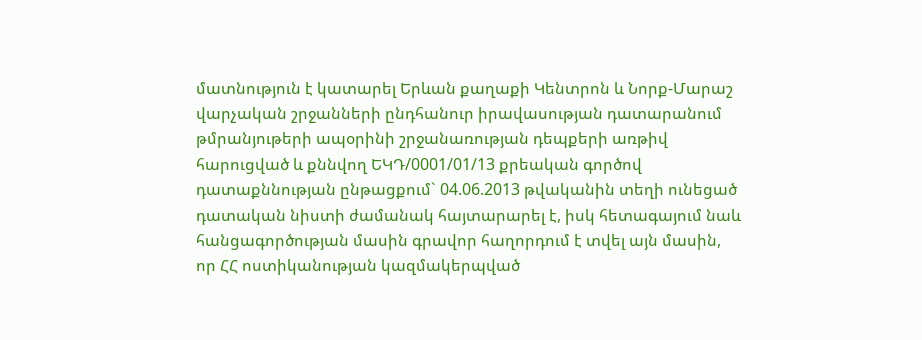մատնություն է կատարել Երևան քաղաքի Կենտրոն և Նորք-Մարաշ վարչական շրջանների ընդհանուր իրավասության դատարանում թմրանյութերի ապօրինի շրջանառության դեպքերի առթիվ հարուցված և քննվող ԵԿԴ/0001/01/13 քրեական գործով դատաքննության ընթացքում` 04.06.2013 թվականին տեղի ունեցած դատական նիստի ժամանակ հայտարարել է, իսկ հետագայում նաև հանցագործության մասին գրավոր հաղորդում է տվել այն մասին, որ ՀՀ ոստիկանության կազմակերպված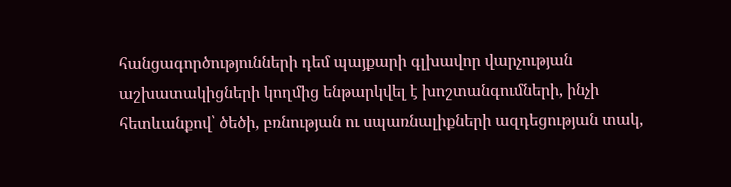հանցագործությունների դեմ պայքարի գլխավոր վարչության աշխատակիցների կողմից ենթարկվել է խոշտանգումների, ինչի հետևանքով՝ ծեծի, բռնության ու սպառնալիքների ազդեցության տակ,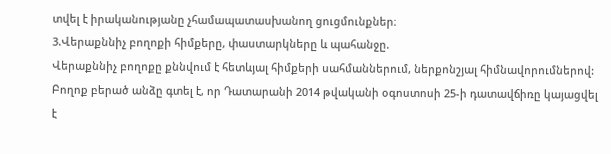տվել է իրականությանը չհամապատասխանող ցուցմունքներ։
3.Վերաքննիչ բողոքի հիմքերը, փաստարկները և պահանջը.
Վերաքննիչ բողոքը քննվում է հետևյալ հիմքերի սահմաններում, ներքոնշյալ հիմնավորումներով:
Բողոք բերած անձը գտել է, որ Դատարանի 2014 թվականի օգոստոսի 25-ի դատավճիռը կայացվել է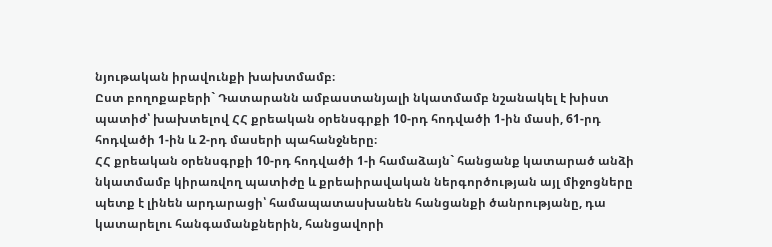նյութական իրավունքի խախտմամբ։
Ըստ բողոքաբերի` Դատարանն ամբաստանյալի նկատմամբ նշանակել է խիստ պատիժ՝ խախտելով ՀՀ քրեական օրենսգրքի 10-րդ հոդվածի 1-ին մասի, 61-րդ հոդվածի 1-ին և 2-րդ մասերի պահանջները։
ՀՀ քրեական օրենսգրքի 10-րդ հոդվածի 1-ի համաձայն` հանցանք կատարած անձի նկատմամբ կիրառվող պատիժը և քրեաիրավական ներգործության այլ միջոցները պետք է լինեն արդարացի՝ համապատասխանեն հանցանքի ծանրությանը, դա կատարելու հանգամանքներին, հանցավորի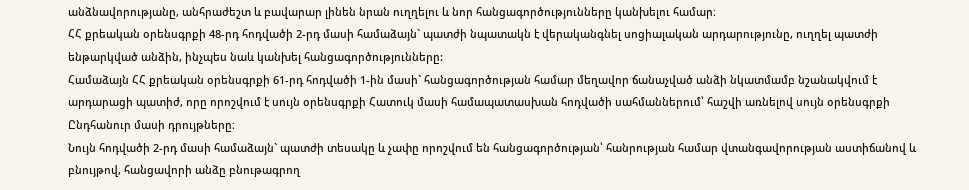անձնավորությանը, անհրաժեշտ և բավարար լինեն նրան ուղղելու և նոր հանցագործությունները կանխելու համար։
ՀՀ քրեական օրենսգրքի 48-րդ հոդվածի 2-րդ մասի համաձայն` պատժի նպատակն է վերականգնել սոցիալական արդարությունը, ուղղել պատժի ենթարկված անձին, ինչպես նաև կանխել հանցագործությունները:
Համաձայն ՀՀ քրեական օրենսգրքի 61-րդ հոդվածի 1-ին մասի` հանցագործության համար մեղավոր ճանաչված անձի նկատմամբ նշանակվում է արդարացի պատիժ, որը որոշվում է սույն օրենսգրքի Հատուկ մասի համապատասխան հոդվածի սահմաններում՝ հաշվի առնելով սույն օրենսգրքի Ընդհանուր մասի դրույթները։
Նույն հոդվածի 2-րդ մասի համաձայն` պատժի տեսակը և չափը որոշվում են հանցագործության՝ հանրության համար վտանգավորության աստիճանով և բնույթով, հանցավորի անձը բնութագրող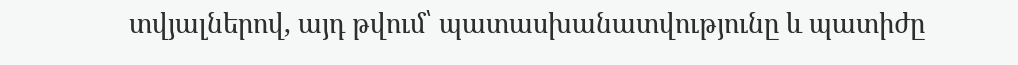տվյալներով, այդ թվում՝ պատասխանատվությունը և պատիժը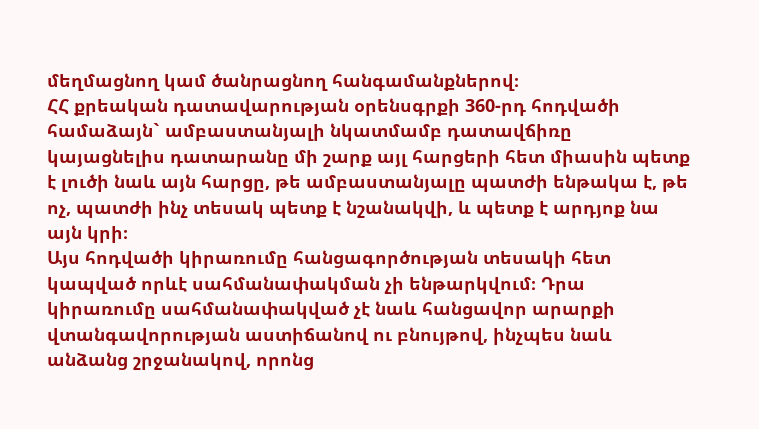մեղմացնող կամ ծանրացնող հանգամանքներով։
ՀՀ քրեական դատավարության օրենսգրքի 360-րդ հոդվածի համաձայն` ամբաստանյալի նկատմամբ դատավճիռը կայացնելիս դատարանը մի շարք այլ հարցերի հետ միասին պետք է լուծի նաև այն հարցը, թե ամբաստանյալը պատժի ենթակա է, թե ոչ, պատժի ինչ տեսակ պետք է նշանակվի, և պետք է արդյոք նա այն կրի։
Այս հոդվածի կիրառումը հանցագործության տեսակի հետ կապված որևէ սահմանափակման չի ենթարկվում։ Դրա կիրառումը սահմանափակված չէ նաև հանցավոր արարքի վտանգավորության աստիճանով ու բնույթով, ինչպես նաև անձանց շրջանակով, որոնց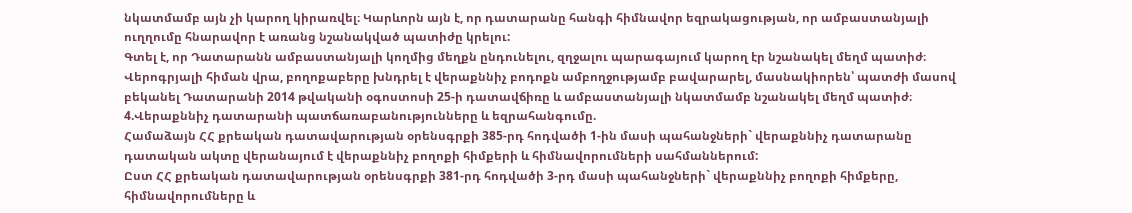նկատմամբ այն չի կարող կիրառվել։ Կարևորն այն է, որ դատարանը հանգի հիմնավոր եզրակացության, որ ամբաստանյալի ուղղումը հնարավոր է առանց նշանակված պատիժը կրելու:
Գտել է, որ Դատարանն ամբաստանյալի կողմից մեղքն ընդունելու, զղջալու պարագայում կարող էր նշանակել մեղմ պատիժ։
Վերոգրյալի հիման վրա, բողոքաբերը խնդրել է վերաքննիչ բոդոքն ամբողջությամբ բավարարել, մասնակիորեն՝ պատժի մասով բեկանել Դատարանի 2014 թվականի օգոստոսի 25-ի դատավճիռը և ամբաստանյալի նկատմամբ նշանակել մեղմ պատիժ։
4.Վերաքննիչ դատարանի պատճառաբանությունները և եզրահանգումը.
Համաձայն ՀՀ քրեական դատավարության օրենսգրքի 385-րդ հոդվածի 1-ին մասի պահանջների` վերաքննիչ դատարանը դատական ակտը վերանայում է վերաքննիչ բողոքի հիմքերի և հիմնավորումների սահմաններում:
Ըստ ՀՀ քրեական դատավարության օրենսգրքի 381-րդ հոդվածի 3-րդ մասի պահանջների` վերաքննիչ բողոքի հիմքերը, հիմնավորումները և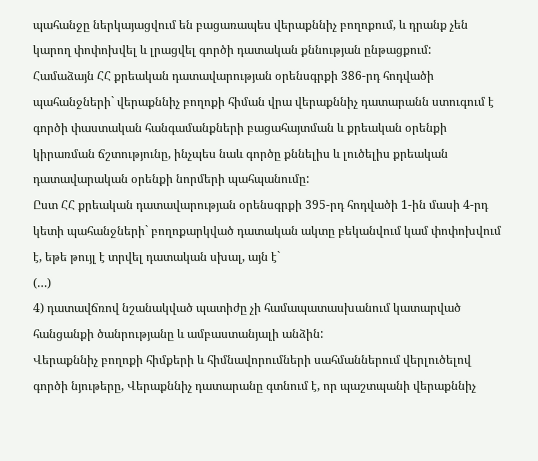պահանջը ներկայացվում են բացառապես վերաքննիչ բողոքում, և դրանք չեն կարող փոփոխվել և լրացվել գործի դատական քննության ընթացքում:
Համաձայն ՀՀ քրեական դատավարության օրենսգրքի 386-րդ հոդվածի պահանջների` վերաքննիչ բողոքի հիման վրա վերաքննիչ դատարանն ստուգում է գործի փաստական հանգամանքների բացահայտման և քրեական օրենքի կիրառման ճշտությունը, ինչպես նաև գործը քննելիս և լուծելիս քրեական դատավարական օրենքի նորմերի պահպանումը:
Ըստ ՀՀ քրեական դատավարության օրենսգրքի 395-րդ հոդվածի 1-ին մասի 4-րդ կետի պահանջների` բողոքարկված դատական ակտը բեկանվում կամ փոփոխվում է, եթե թույլ է տրվել դատական սխալ, այն է`
(…)
4) դատավճռով նշանակված պատիժը չի համապատասխանում կատարված հանցանքի ծանրությանը և ամբաստանյալի անձին:
Վերաքննիչ բողոքի հիմքերի և հիմնավորումների սահմաններում վերլուծելով գործի նյութերը, Վերաքննիչ դատարանը գտնում է, որ պաշտպանի վերաքննիչ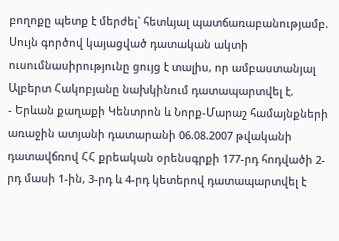բողոքը պետք է մերժել` հետևյալ պատճառաբանությամբ.
Սույն գործով կայացված դատական ակտի ուսումնասիրությունը ցույց է տալիս, որ ամբաստանյալ Ալբերտ Հակոբյանը նախկինում դատապարտվել է.
- Երևան քաղաքի Կենտրոն և Նորք-Մարաշ համայնքների առաջին ատյանի դատարանի 06.08.2007 թվականի դատավճռով ՀՀ քրեական օրենսգրքի 177-րդ հոդվածի 2-րդ մասի 1-ին, 3-րդ և 4-րդ կետերով դատապարտվել է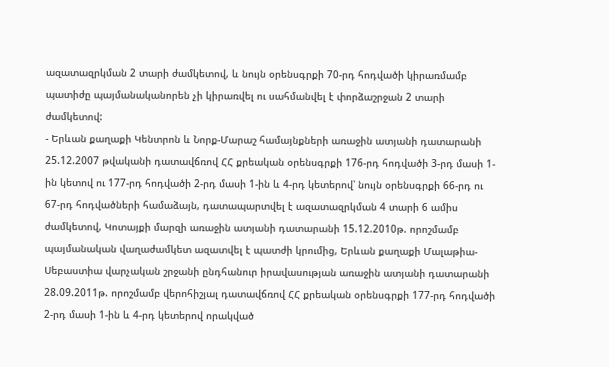ազատազրկման 2 տարի ժամկետով, և նույն օրենսգրքի 70-րդ հոդվածի կիրառմամբ պատիժը պայմանականորեն չի կիրառվել ու սահմանվել է փորձաշրջան 2 տարի ժամկետով:
- Երևան քաղաքի Կենտրոն և Նորք-Մարաշ համայնքների առաջին ատյանի դատարանի 25.12.2007 թվականի դատավճռով ՀՀ քրեական օրենսգրքի 176-րդ հոդվածի 3-րդ մասի 1-ին կետով ու 177-րդ հոդվածի 2-րդ մասի 1-ին և 4-րդ կետերով՝ նույն օրենսգրքի 66-րդ ու 67-րդ հոդվածների համաձայն, դատապարտվել է ազատազրկման 4 տարի 6 ամիս ժամկետով, Կոտայքի մարզի առաջին ատյանի դատարանի 15.12.2010թ. որոշմամբ պայմանական վաղաժամկետ ազատվել է պատժի կրումից, Երևան քաղաքի Մալաթիա-Սեբաստիա վարչական շրջանի ընդհանուր իրավասության առաջին ատյանի դատարանի 28.09.2011թ. որոշմամբ վերոհիշյալ դատավճռով ՀՀ քրեական օրենսգրքի 177-րդ հոդվածի 2-րդ մասի 1-ին և 4-րդ կետերով որակված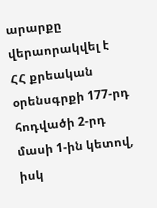արարքը վերաորակվել է ՀՀ քրեական օրենսգրքի 177-րդ հոդվածի 2-րդ մասի 1-ին կետով, իսկ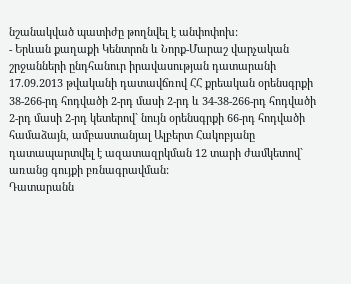նշանակված պատիժը թողնվել է անփոփոխ:
- Երևան քաղաքի Կենտրոն և Նորք-Մարաշ վարչական շրջանների ընդհանուր իրավասության դատարանի 17.09.2013 թվականի դատավճռով ՀՀ քրեական օրենսգրքի 38-266-րդ հոդվածի 2-րդ մասի 2-րդ և 34-38-266-րդ հոդվածի 2-րդ մասի 2-րդ կետերով` նույն օրենսգրքի 66-րդ հոդվածի համաձայն, ամբաստանյալ Ալբերտ Հակոբյանը դատապարտվել է ազատազրկման 12 տարի ժամկետով` առանց գույքի բռնագրավման:
Դատարանն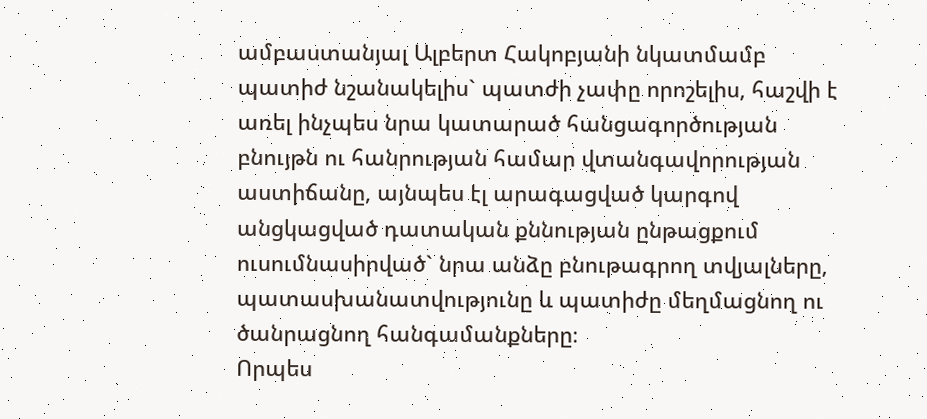ամբաստանյալ Ալբերտ Հակոբյանի նկատմամբ պատիժ նշանակելիս` պատժի չափը որոշելիս, հաշվի է առել ինչպես նրա կատարած հանցագործության բնույթն ու հանրության համար վտանգավորության աստիճանը, այնպես էլ արագացված կարգով անցկացված դատական քննության ընթացքում ուսումնասիրված` նրա անձը բնութագրող տվյալները, պատասխանատվությունը և պատիժը մեղմացնող ու ծանրացնող հանգամանքները։
Որպես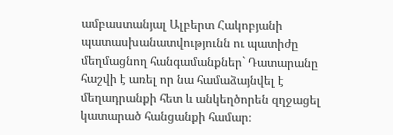ամբաստանյալ Ալբերտ Հակոբյանի պատասխանատվությունն ու պատիժը մեղմացնող հանգամանքներ` Դատարանը հաշվի է առել որ նա համաձայնվել է մեղադրանքի հետ և անկեղծորեն զղջացել կատարած հանցանքի համար։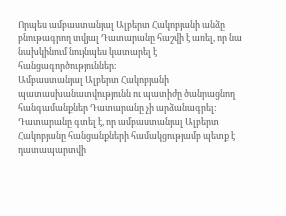Որպես ամբաստանյալ Ալբերտ Հակոբյանի անձը բնութագրող տվյալ Դատարանը հաշվի է առել, որ նա նախկինում նույնպես կատարել է հանցագործություններ։
Ամբաստանյալ Ալբերտ Հակոբյանի պատասխանատվությունն ու պատիժը ծանրացնող հանգամանքներ Դատարանը չի արձանագրել:
Դատարանը գտել է, որ ամբաստանյալ Ալբերտ Հակոբյանը հանցանքների համակցությամբ պետք է դատապարտվի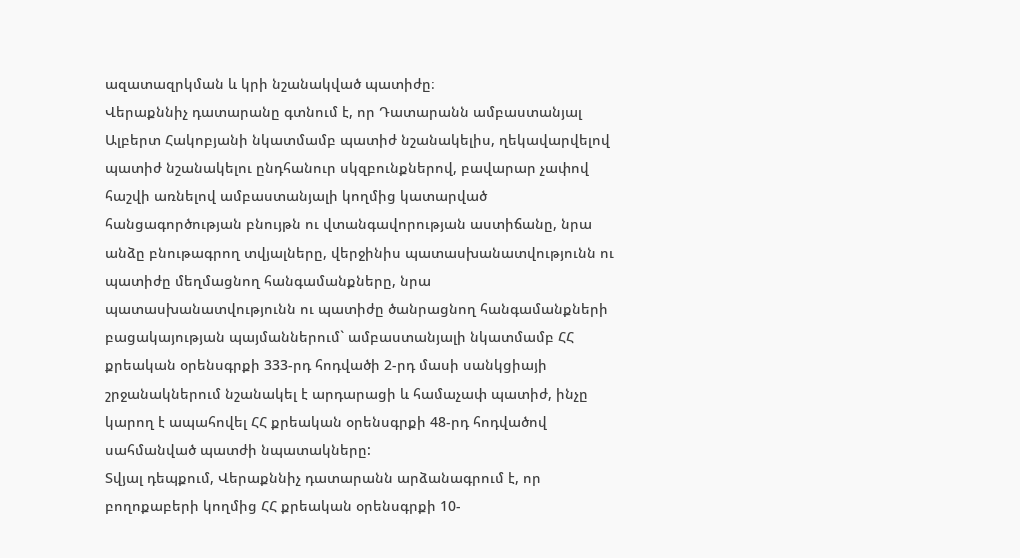ազատազրկման և կրի նշանակված պատիժը։
Վերաքննիչ դատարանը գտնում է, որ Դատարանն ամբաստանյալ Ալբերտ Հակոբյանի նկատմամբ պատիժ նշանակելիս, ղեկավարվելով պատիժ նշանակելու ընդհանուր սկզբունքներով, բավարար չափով հաշվի առնելով ամբաստանյալի կողմից կատարված հանցագործության բնույթն ու վտանգավորության աստիճանը, նրա անձը բնութագրող տվյալները, վերջինիս պատասխանատվությունն ու պատիժը մեղմացնող հանգամանքները, նրա պատասխանատվությունն ու պատիժը ծանրացնող հանգամանքների բացակայության պայմաններում` ամբաստանյալի նկատմամբ ՀՀ քրեական օրենսգրքի 333-րդ հոդվածի 2-րդ մասի սանկցիայի շրջանակներում նշանակել է արդարացի և համաչափ պատիժ, ինչը կարող է ապահովել ՀՀ քրեական օրենսգրքի 48-րդ հոդվածով սահմանված պատժի նպատակները:
Տվյալ դեպքում, Վերաքննիչ դատարանն արձանագրում է, որ բողոքաբերի կողմից ՀՀ քրեական օրենսգրքի 10-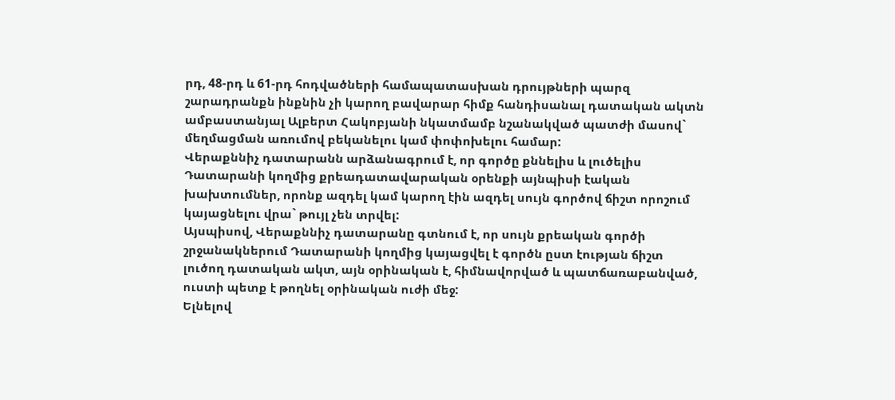րդ, 48-րդ և 61-րդ հոդվածների համապատասխան դրույթների պարզ շարադրանքն ինքնին չի կարող բավարար հիմք հանդիսանալ դատական ակտն ամբաստանյալ Ալբերտ Հակոբյանի նկատմամբ նշանակված պատժի մասով` մեղմացման առումով բեկանելու կամ փոփոխելու համար:
Վերաքննիչ դատարանն արձանագրում է, որ գործը քննելիս և լուծելիս Դատարանի կողմից քրեադատավարական օրենքի այնպիսի էական խախտումներ, որոնք ազդել կամ կարող էին ազդել սույն գործով ճիշտ որոշում կայացնելու վրա` թույլ չեն տրվել:
Այսպիսով, Վերաքննիչ դատարանը գտնում է, որ սույն քրեական գործի շրջանակներում Դատարանի կողմից կայացվել է գործն ըստ էության ճիշտ լուծող դատական ակտ, այն օրինական է, հիմնավորված և պատճառաբանված, ուստի պետք է թողնել օրինական ուժի մեջ:
Ելնելով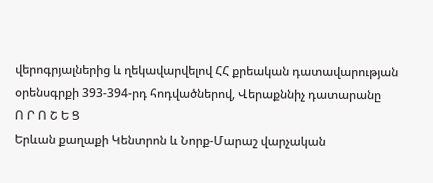վերոգրյալներից և ղեկավարվելով ՀՀ քրեական դատավարության օրենսգրքի 393-394-րդ հոդվածներով, Վերաքննիչ դատարանը
Ո Ր Ո Շ Ե Ց
Երևան քաղաքի Կենտրոն և Նորք-Մարաշ վարչական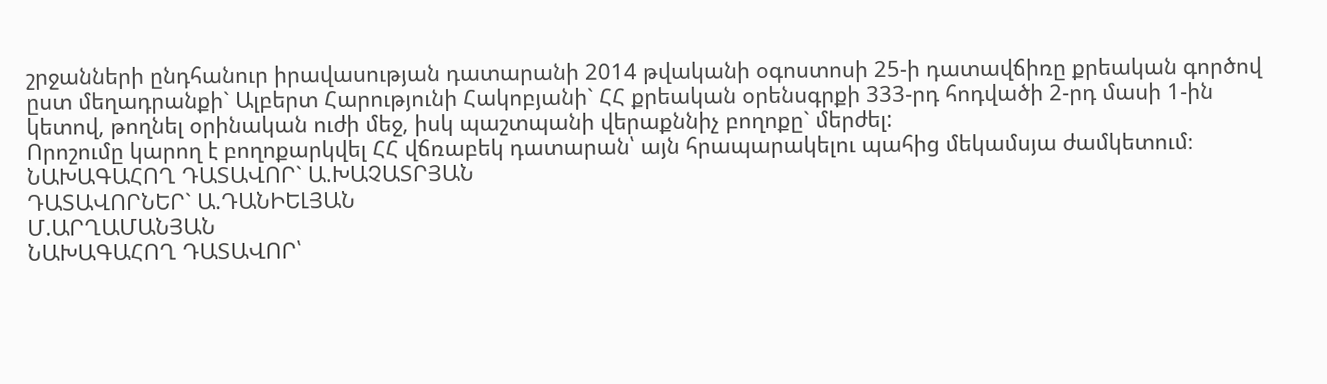շրջանների ընդհանուր իրավասության դատարանի 2014 թվականի օգոստոսի 25-ի դատավճիռը քրեական գործով ըստ մեղադրանքի` Ալբերտ Հարությունի Հակոբյանի` ՀՀ քրեական օրենսգրքի 333-րդ հոդվածի 2-րդ մասի 1-ին կետով, թողնել օրինական ուժի մեջ, իսկ պաշտպանի վերաքննիչ բողոքը` մերժել:
Որոշումը կարող է բողոքարկվել ՀՀ վճռաբեկ դատարան՝ այն հրապարակելու պահից մեկամսյա ժամկետում։
ՆԱԽԱԳԱՀՈՂ ԴԱՏԱՎՈՐ` Ա.ԽԱՉԱՏՐՅԱՆ
ԴԱՏԱՎՈՐՆԵՐ` Ա.ԴԱՆԻԵԼՅԱՆ
Մ.ԱՐՂԱՄԱՆՅԱՆ
ՆԱԽԱԳԱՀՈՂ ԴԱՏԱՎՈՐ՝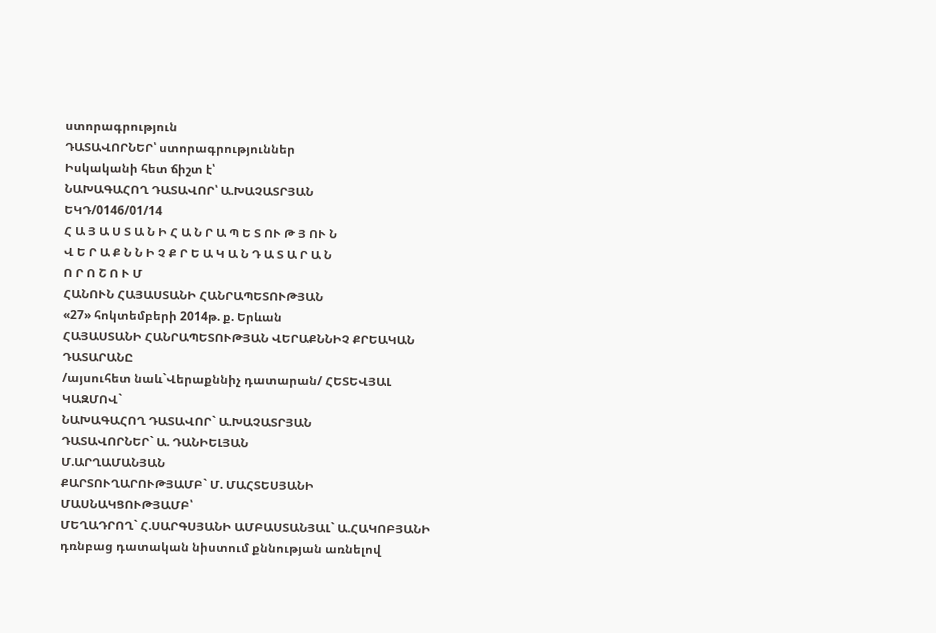ստորագրություն
ԴԱՏԱՎՈՐՆԵՐ՝ ստորագրություններ
Իսկականի հետ ճիշտ է՝
ՆԱԽԱԳԱՀՈՂ ԴԱՏԱՎՈՐ՝ Ա.ԽԱՉԱՏՐՅԱՆ
ԵԿԴ/0146/01/14
Հ Ա Յ Ա Ս Տ Ա Ն Ի Հ Ա Ն Ր Ա Պ Ե Տ ՈՒ Թ Յ ՈՒ Ն
Վ Ե Ր Ա Ք Ն Ն Ի Չ Ք Ր Ե Ա Կ Ա Ն Դ Ա Տ Ա Ր Ա Ն
Ո Ր Ո Շ Ո Ւ Մ
ՀԱՆՈՒՆ ՀԱՅԱՍՏԱՆԻ ՀԱՆՐԱՊԵՏՈՒԹՅԱՆ
«27» հոկտեմբերի 2014թ. ք. Երևան
ՀԱՅԱՍՏԱՆԻ ՀԱՆՐԱՊԵՏՈՒԹՅԱՆ ՎԵՐԱՔՆՆԻՉ ՔՐԵԱԿԱՆ ԴԱՏԱՐԱՆԸ
/այսուհետ նաև`Վերաքննիչ դատարան/ ՀԵՏԵՎՅԱԼ ԿԱԶՄՈՎ`
ՆԱԽԱԳԱՀՈՂ ԴԱՏԱՎՈՐ` Ա.ԽԱՉԱՏՐՅԱՆ
ԴԱՏԱՎՈՐՆԵՐ` Ա. ԴԱՆԻԵԼՅԱՆ
Մ.ԱՐՂԱՄԱՆՅԱՆ
ՔԱՐՏՈՒՂԱՐՈՒԹՅԱՄԲ` Մ. ՄԱՀՏԵՍՅԱՆԻ
ՄԱՍՆԱԿՑՈՒԹՅԱՄԲ՝
ՄԵՂԱԴՐՈՂ` Հ.ՍԱՐԳՍՅԱՆԻ ԱՄԲԱՍՏԱՆՅԱԼ` Ա.ՀԱԿՈԲՅԱՆԻ
դռնբաց դատական նիստում քննության առնելով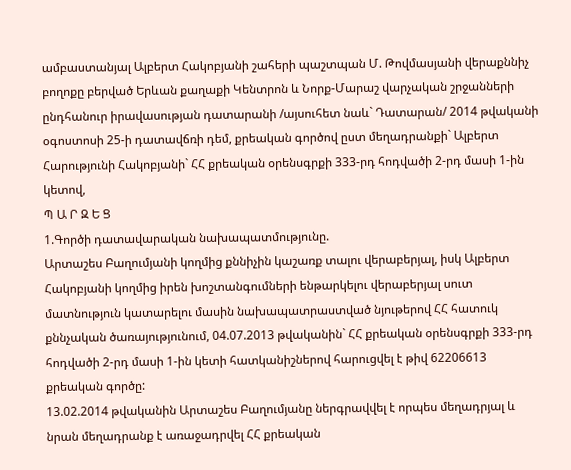ամբաստանյալ Ալբերտ Հակոբյանի շահերի պաշտպան Մ. Թովմասյանի վերաքննիչ բողոքը բերված Երևան քաղաքի Կենտրոն և Նորք-Մարաշ վարչական շրջանների ընդհանուր իրավասության դատարանի /այսուհետ նաև` Դատարան/ 2014 թվականի օգոստոսի 25-ի դատավճռի դեմ, քրեական գործով ըստ մեղադրանքի` Ալբերտ Հարությունի Հակոբյանի` ՀՀ քրեական օրենսգրքի 333-րդ հոդվածի 2-րդ մասի 1-ին կետով,
Պ Ա Ր Զ Ե Ց
1.Գործի դատավարական նախապատմությունը.
Արտաշես Բաղումյանի կողմից քննիչին կաշառք տալու վերաբերյալ, իսկ Ալբերտ Հակոբյանի կողմից իրեն խոշտանգումների ենթարկելու վերաբերյալ սուտ մատնություն կատարելու մասին նախապատրաստված նյութերով ՀՀ հատուկ քննչական ծառայությունում, 04.07.2013 թվականին` ՀՀ քրեական օրենսգրքի 333-րդ հոդվածի 2-րդ մասի 1-ին կետի հատկանիշներով հարուցվել է թիվ 62206613 քրեական գործը:
13.02.2014 թվականին Արտաշես Բաղումյանը ներգրավվել է որպես մեղադրյալ և նրան մեղադրանք է առաջադրվել ՀՀ քրեական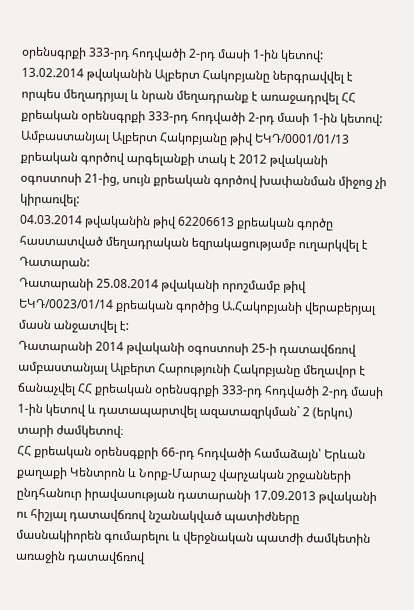օրենսգրքի 333-րդ հոդվածի 2-րդ մասի 1-ին կետով:
13.02.2014 թվականին Ալբերտ Հակոբյանը ներգրավվել է որպես մեղադրյալ և նրան մեղադրանք է առաջադրվել ՀՀ քրեական օրենսգրքի 333-րդ հոդվածի 2-րդ մասի 1-ին կետով:
Ամբաստանյալ Ալբերտ Հակոբյանը թիվ ԵԿԴ/0001/01/13 քրեական գործով արգելանքի տակ է 2012 թվականի օգոստոսի 21-ից, սույն քրեական գործով խափանման միջոց չի կիրառվել:
04.03.2014 թվականին թիվ 62206613 քրեական գործը հաստատված մեղադրական եզրակացությամբ ուղարկվել է Դատարան:
Դատարանի 25.08.2014 թվականի որոշմամբ թիվ ԵԿԴ/0023/01/14 քրեական գործից Ա.Հակոբյանի վերաբերյալ մասն անջատվել է:
Դատարանի 2014 թվականի օգոստոսի 25-ի դատավճռով ամբաստանյալ Ալբերտ Հարությունի Հակոբյանը մեղավոր է ճանաչվել ՀՀ քրեական օրենսգրքի 333-րդ հոդվածի 2-րդ մասի 1-ին կետով և դատապարտվել ազատազրկման` 2 (երկու) տարի ժամկետով։
ՀՀ քրեական օրենսգքրի 66-րդ հոդվածի համաձայն՝ Երևան քաղաքի Կենտրոն և Նորք-Մարաշ վարչական շրջանների ընդհանուր իրավասության դատարանի 17.09.2013 թվականի ու հիշյալ դատավճռով նշանակված պատիժները մասնակիորեն գումարելու և վերջնական պատժի ժամկետին առաջին դատավճռով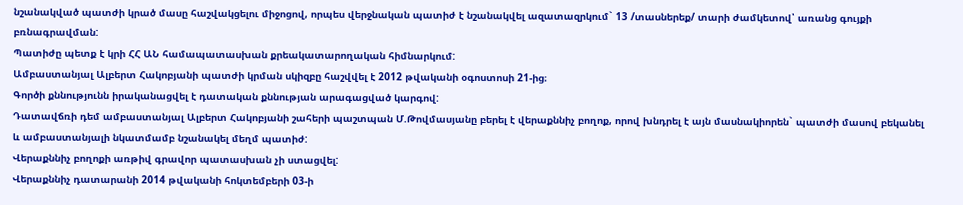նշանակված պատժի կրած մասը հաշվակցելու միջոցով, որպես վերջնական պատիժ է նշանակվել ազատազրկում` 13 /տասներեք/ տարի ժամկետով՝ առանց գույքի բռնագրավման:
Պատիժը պետք է կրի ՀՀ ԱՆ համապատասխան քրեակատարողական հիմնարկում:
Ամբաստանյալ Ալբերտ Հակոբյանի պատժի կրման սկիզբը հաշվվել է 2012 թվականի օգոստոսի 21-ից։
Գործի քննությունն իրականացվել է դատական քննության արագացված կարգով:
Դատավճռի դեմ ամբաստանյալ Ալբերտ Հակոբյանի շահերի պաշտպան Մ.Թովմասյանը բերել է վերաքննիչ բողոք, որով խնդրել է այն մասնակիորեն` պատժի մասով բեկանել և ամբաստանյալի նկատմամբ նշանակել մեղմ պատիժ:
Վերաքննիչ բողոքի առթիվ գրավոր պատասխան չի ստացվել:
Վերաքննիչ դատարանի 2014 թվականի հոկտեմբերի 03-ի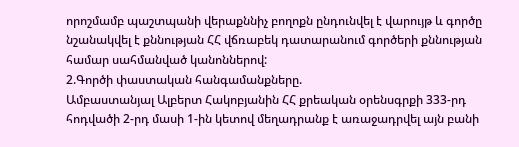որոշմամբ պաշտպանի վերաքննիչ բողոքն ընդունվել է վարույթ և գործը նշանակվել է քննության ՀՀ վճռաբեկ դատարանում գործերի քննության համար սահմանված կանոններով:
2.Գործի փաստական հանգամանքները.
Ամբաստանյալ Ալբերտ Հակոբյանին ՀՀ քրեական օրենսգրքի 333-րդ հոդվածի 2-րդ մասի 1-ին կետով մեղադրանք է առաջադրվել այն բանի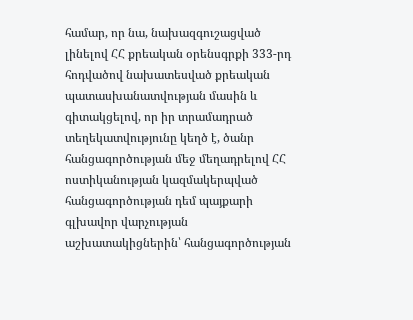համար, որ նա, նախազգուշացված լինելով ՀՀ քրեական օրենսգրքի 333-րդ հոդվածով նախատեսված քրեական պատասխանատվության մասին և գիտակցելով, որ իր տրամադրած տեղեկատվությունը կեղծ է, ծանր հանցագործության մեջ մեղադրելով ՀՀ ոստիկանության կազմակերպված հանցագործության դեմ պայքարի գլխավոր վարչության աշխատակիցներին՝ հանցագործության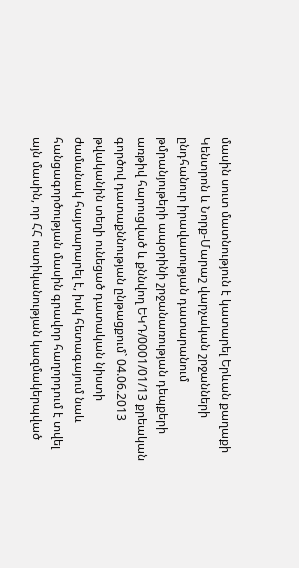մասին սուտ մատնություն է կատարել Երևան քաղաքի Կենտրոն և Նորք-Մարաշ վարչական շրջանների ընդհանուր իրավասության դատարանում թմրանյութերի ապօրինի շրջանառության դեպքերի առթիվ հարուցված և քննվող ԵԿԴ/0001/01/13 քրեական գործով դատաքննության ընթացքում` 04.06.2013 թվականին տեղի ունեցած դատական նիստի ժամանակ հայտարարել է, իսկ հետագայում նաև հանցագործության մասին գրավոր հաղորդում է տվել այն մասին, որ ՀՀ ոստիկանության կազմակերպված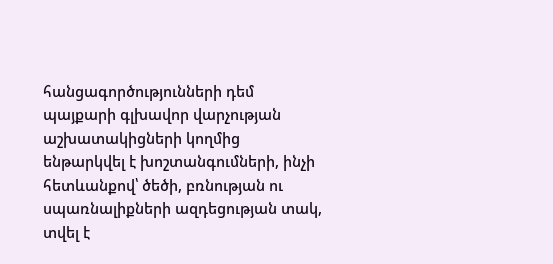հանցագործությունների դեմ պայքարի գլխավոր վարչության աշխատակիցների կողմից ենթարկվել է խոշտանգումների, ինչի հետևանքով՝ ծեծի, բռնության ու սպառնալիքների ազդեցության տակ, տվել է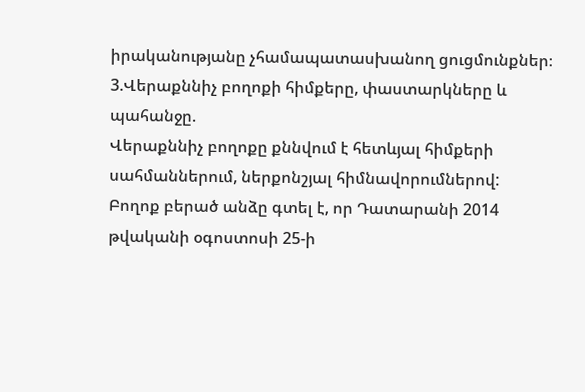իրականությանը չհամապատասխանող ցուցմունքներ։
3.Վերաքննիչ բողոքի հիմքերը, փաստարկները և պահանջը.
Վերաքննիչ բողոքը քննվում է հետևյալ հիմքերի սահմաններում, ներքոնշյալ հիմնավորումներով:
Բողոք բերած անձը գտել է, որ Դատարանի 2014 թվականի օգոստոսի 25-ի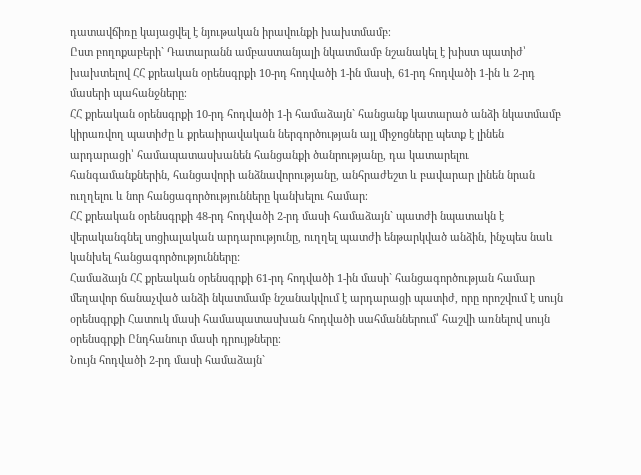դատավճիռը կայացվել է նյութական իրավունքի խախտմամբ։
Ըստ բողոքաբերի` Դատարանն ամբաստանյալի նկատմամբ նշանակել է խիստ պատիժ՝ խախտելով ՀՀ քրեական օրենսգրքի 10-րդ հոդվածի 1-ին մասի, 61-րդ հոդվածի 1-ին և 2-րդ մասերի պահանջները։
ՀՀ քրեական օրենսգրքի 10-րդ հոդվածի 1-ի համաձայն` հանցանք կատարած անձի նկատմամբ կիրառվող պատիժը և քրեաիրավական ներգործության այլ միջոցները պետք է լինեն արդարացի՝ համապատասխանեն հանցանքի ծանրությանը, դա կատարելու հանգամանքներին, հանցավորի անձնավորությանը, անհրաժեշտ և բավարար լինեն նրան ուղղելու և նոր հանցագործությունները կանխելու համար։
ՀՀ քրեական օրենսգրքի 48-րդ հոդվածի 2-րդ մասի համաձայն` պատժի նպատակն է վերականգնել սոցիալական արդարությունը, ուղղել պատժի ենթարկված անձին, ինչպես նաև կանխել հանցագործությունները:
Համաձայն ՀՀ քրեական օրենսգրքի 61-րդ հոդվածի 1-ին մասի` հանցագործության համար մեղավոր ճանաչված անձի նկատմամբ նշանակվում է արդարացի պատիժ, որը որոշվում է սույն օրենսգրքի Հատուկ մասի համապատասխան հոդվածի սահմաններում՝ հաշվի առնելով սույն օրենսգրքի Ընդհանուր մասի դրույթները։
Նույն հոդվածի 2-րդ մասի համաձայն`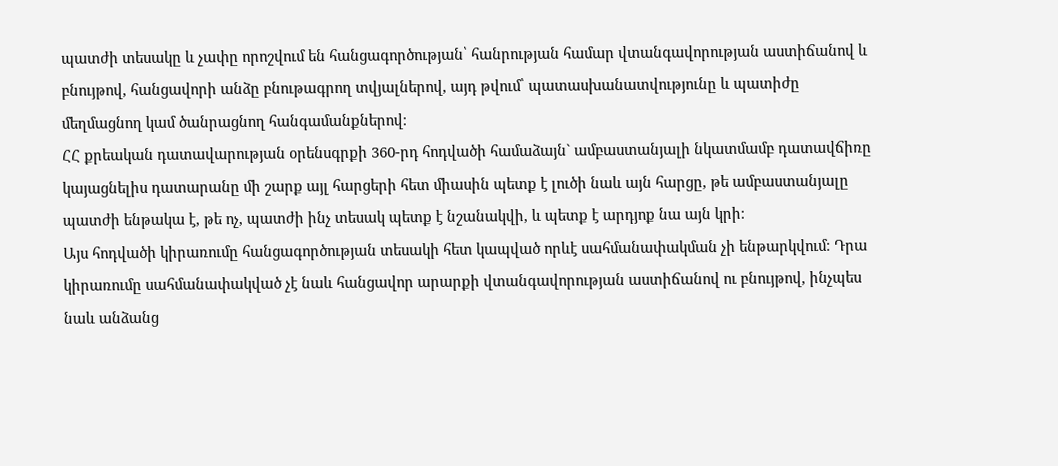պատժի տեսակը և չափը որոշվում են հանցագործության՝ հանրության համար վտանգավորության աստիճանով և բնույթով, հանցավորի անձը բնութագրող տվյալներով, այդ թվում՝ պատասխանատվությունը և պատիժը մեղմացնող կամ ծանրացնող հանգամանքներով։
ՀՀ քրեական դատավարության օրենսգրքի 360-րդ հոդվածի համաձայն` ամբաստանյալի նկատմամբ դատավճիռը կայացնելիս դատարանը մի շարք այլ հարցերի հետ միասին պետք է լուծի նաև այն հարցը, թե ամբաստանյալը պատժի ենթակա է, թե ոչ, պատժի ինչ տեսակ պետք է նշանակվի, և պետք է արդյոք նա այն կրի։
Այս հոդվածի կիրառումը հանցագործության տեսակի հետ կապված որևէ սահմանափակման չի ենթարկվում։ Դրա կիրառումը սահմանափակված չէ նաև հանցավոր արարքի վտանգավորության աստիճանով ու բնույթով, ինչպես նաև անձանց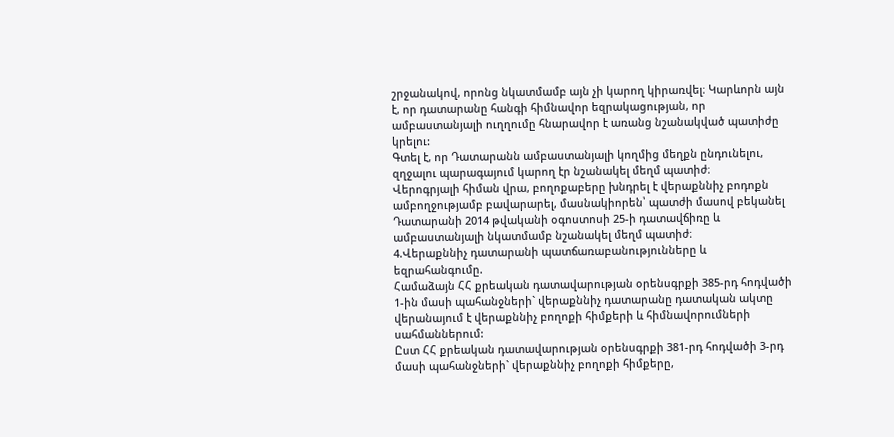շրջանակով, որոնց նկատմամբ այն չի կարող կիրառվել։ Կարևորն այն է, որ դատարանը հանգի հիմնավոր եզրակացության, որ ամբաստանյալի ուղղումը հնարավոր է առանց նշանակված պատիժը կրելու:
Գտել է, որ Դատարանն ամբաստանյալի կողմից մեղքն ընդունելու, զղջալու պարագայում կարող էր նշանակել մեղմ պատիժ։
Վերոգրյալի հիման վրա, բողոքաբերը խնդրել է վերաքննիչ բոդոքն ամբողջությամբ բավարարել, մասնակիորեն՝ պատժի մասով բեկանել Դատարանի 2014 թվականի օգոստոսի 25-ի դատավճիռը և ամբաստանյալի նկատմամբ նշանակել մեղմ պատիժ։
4.Վերաքննիչ դատարանի պատճառաբանությունները և եզրահանգումը.
Համաձայն ՀՀ քրեական դատավարության օրենսգրքի 385-րդ հոդվածի 1-ին մասի պահանջների` վերաքննիչ դատարանը դատական ակտը վերանայում է վերաքննիչ բողոքի հիմքերի և հիմնավորումների սահմաններում:
Ըստ ՀՀ քրեական դատավարության օրենսգրքի 381-րդ հոդվածի 3-րդ մասի պահանջների` վերաքննիչ բողոքի հիմքերը,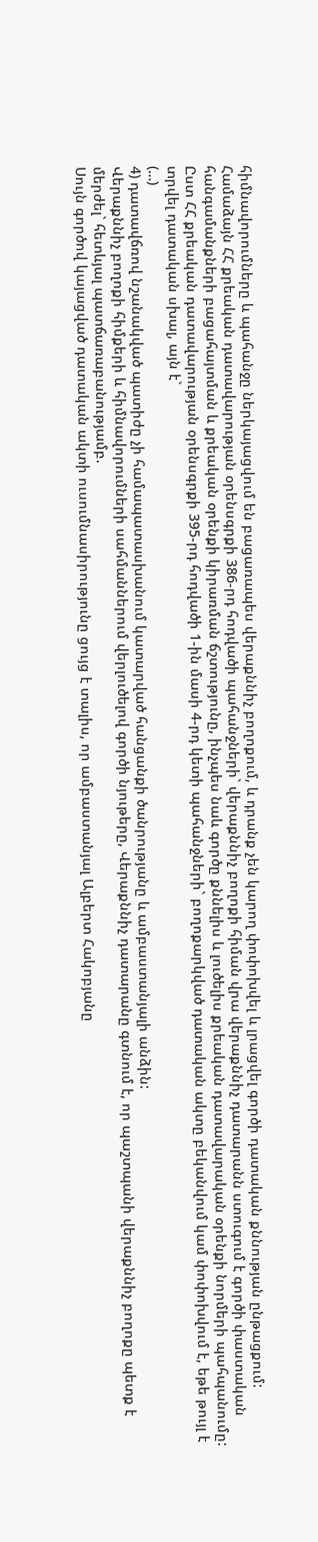հիմնավորումները և պահանջը ներկայացվում են բացառապես վերաքննիչ բողոքում, և դրանք չեն կարող փոփոխվել և լրացվել գործի դատական քննության ընթացքում:
Համաձայն ՀՀ քրեական դատավարության օրենսգրքի 386-րդ հոդվածի պահանջների` վերաքննիչ բողոքի հիման վրա վերաքննիչ դատարանն ստուգում է գործի փաստական հանգամանքների բացահայտման և քրեական օրենքի կիրառման ճշտությունը, ինչպես նաև գործը քննելիս և լուծելիս քրեական դատավարական օրենքի նորմերի պահպանումը:
Ըստ ՀՀ քրեական դատավարության օրենսգրքի 395-րդ հոդվածի 1-ին մասի 4-րդ կետի պահանջների` բողոքարկված դատական ակտը բեկանվում կամ փոփոխվում է, եթե թույլ է տրվել դատական սխալ, այն է`
(…)
4) դատավճռով նշանակված պատիժը չի համապատասխանում կատարված հանցանքի ծանրությանը և ամբաստանյալի անձին:
Վերաքննիչ բողոքի հիմքերի և հիմնավորումների սահմաններում վերլուծելով գործի նյութերը, Վերաքննիչ դատարանը գտնում է, որ պաշտպանի վերաքննիչ բողոքը պետք է մերժել` հետևյալ պատճառաբանությամբ.
Սույն գործով կայացված դատական ակտի ուսումնասիրությունը ցույց է տալիս, որ ամբաստանյալ Ալբերտ Հակոբյանը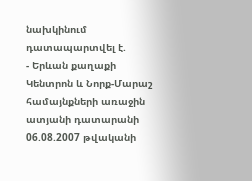նախկինում դատապարտվել է.
- Երևան քաղաքի Կենտրոն և Նորք-Մարաշ համայնքների առաջին ատյանի դատարանի 06.08.2007 թվականի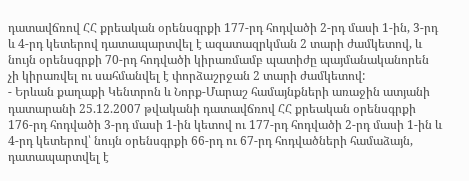դատավճռով ՀՀ քրեական օրենսգրքի 177-րդ հոդվածի 2-րդ մասի 1-ին, 3-րդ և 4-րդ կետերով դատապարտվել է ազատազրկման 2 տարի ժամկետով, և նույն օրենսգրքի 70-րդ հոդվածի կիրառմամբ պատիժը պայմանականորեն չի կիրառվել ու սահմանվել է փորձաշրջան 2 տարի ժամկետով:
- Երևան քաղաքի Կենտրոն և Նորք-Մարաշ համայնքների առաջին ատյանի դատարանի 25.12.2007 թվականի դատավճռով ՀՀ քրեական օրենսգրքի 176-րդ հոդվածի 3-րդ մասի 1-ին կետով ու 177-րդ հոդվածի 2-րդ մասի 1-ին և 4-րդ կետերով՝ նույն օրենսգրքի 66-րդ ու 67-րդ հոդվածների համաձայն, դատապարտվել է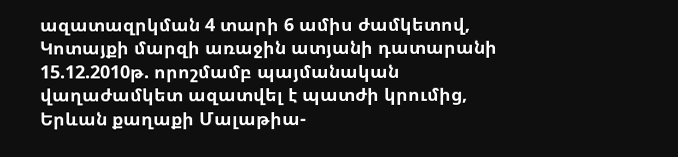ազատազրկման 4 տարի 6 ամիս ժամկետով, Կոտայքի մարզի առաջին ատյանի դատարանի 15.12.2010թ. որոշմամբ պայմանական վաղաժամկետ ազատվել է պատժի կրումից, Երևան քաղաքի Մալաթիա-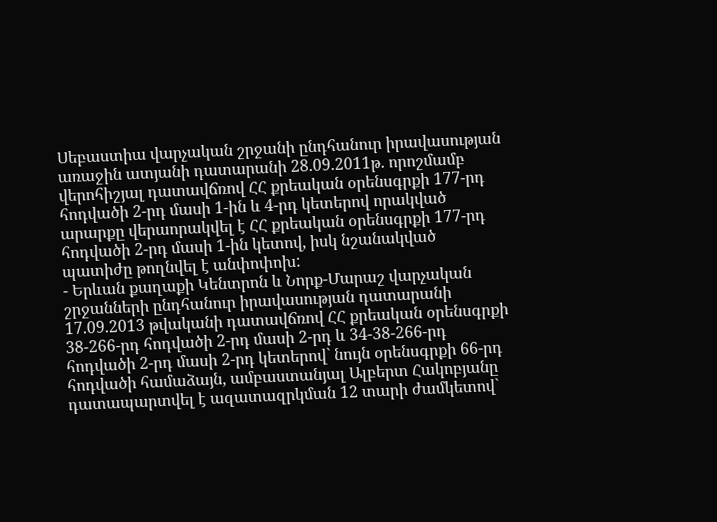Սեբաստիա վարչական շրջանի ընդհանուր իրավասության առաջին ատյանի դատարանի 28.09.2011թ. որոշմամբ վերոհիշյալ դատավճռով ՀՀ քրեական օրենսգրքի 177-րդ հոդվածի 2-րդ մասի 1-ին և 4-րդ կետերով որակված արարքը վերաորակվել է ՀՀ քրեական օրենսգրքի 177-րդ հոդվածի 2-րդ մասի 1-ին կետով, իսկ նշանակված պատիժը թողնվել է անփոփոխ:
- Երևան քաղաքի Կենտրոն և Նորք-Մարաշ վարչական շրջանների ընդհանուր իրավասության դատարանի 17.09.2013 թվականի դատավճռով ՀՀ քրեական օրենսգրքի 38-266-րդ հոդվածի 2-րդ մասի 2-րդ և 34-38-266-րդ հոդվածի 2-րդ մասի 2-րդ կետերով` նույն օրենսգրքի 66-րդ հոդվածի համաձայն, ամբաստանյալ Ալբերտ Հակոբյանը դատապարտվել է ազատազրկման 12 տարի ժամկետով`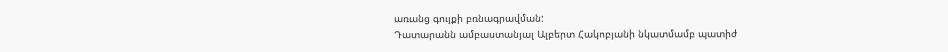առանց գույքի բռնագրավման:
Դատարանն ամբաստանյալ Ալբերտ Հակոբյանի նկատմամբ պատիժ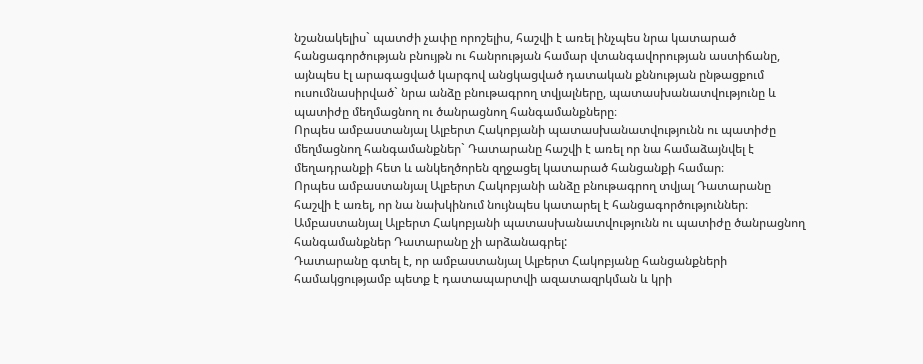նշանակելիս` պատժի չափը որոշելիս, հաշվի է առել ինչպես նրա կատարած հանցագործության բնույթն ու հանրության համար վտանգավորության աստիճանը, այնպես էլ արագացված կարգով անցկացված դատական քննության ընթացքում ուսումնասիրված` նրա անձը բնութագրող տվյալները, պատասխանատվությունը և պատիժը մեղմացնող ու ծանրացնող հանգամանքները։
Որպես ամբաստանյալ Ալբերտ Հակոբյանի պատասխանատվությունն ու պատիժը մեղմացնող հանգամանքներ` Դատարանը հաշվի է առել որ նա համաձայնվել է մեղադրանքի հետ և անկեղծորեն զղջացել կատարած հանցանքի համար։
Որպես ամբաստանյալ Ալբերտ Հակոբյանի անձը բնութագրող տվյալ Դատարանը հաշվի է առել, որ նա նախկինում նույնպես կատարել է հանցագործություններ։
Ամբաստանյալ Ալբերտ Հակոբյանի պատասխանատվությունն ու պատիժը ծանրացնող հանգամանքներ Դատարանը չի արձանագրել:
Դատարանը գտել է, որ ամբաստանյալ Ալբերտ Հակոբյանը հանցանքների համակցությամբ պետք է դատապարտվի ազատազրկման և կրի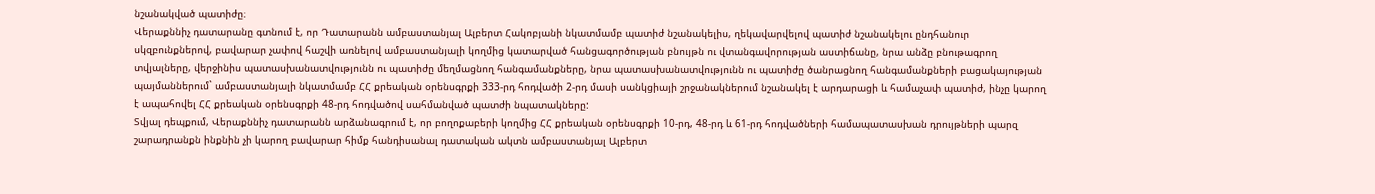նշանակված պատիժը։
Վերաքննիչ դատարանը գտնում է, որ Դատարանն ամբաստանյալ Ալբերտ Հակոբյանի նկատմամբ պատիժ նշանակելիս, ղեկավարվելով պատիժ նշանակելու ընդհանուր սկզբունքներով, բավարար չափով հաշվի առնելով ամբաստանյալի կողմից կատարված հանցագործության բնույթն ու վտանգավորության աստիճանը, նրա անձը բնութագրող տվյալները, վերջինիս պատասխանատվությունն ու պատիժը մեղմացնող հանգամանքները, նրա պատասխանատվությունն ու պատիժը ծանրացնող հանգամանքների բացակայության պայմաններում` ամբաստանյալի նկատմամբ ՀՀ քրեական օրենսգրքի 333-րդ հոդվածի 2-րդ մասի սանկցիայի շրջանակներում նշանակել է արդարացի և համաչափ պատիժ, ինչը կարող է ապահովել ՀՀ քրեական օրենսգրքի 48-րդ հոդվածով սահմանված պատժի նպատակները:
Տվյալ դեպքում, Վերաքննիչ դատարանն արձանագրում է, որ բողոքաբերի կողմից ՀՀ քրեական օրենսգրքի 10-րդ, 48-րդ և 61-րդ հոդվածների համապատասխան դրույթների պարզ շարադրանքն ինքնին չի կարող բավարար հիմք հանդիսանալ դատական ակտն ամբաստանյալ Ալբերտ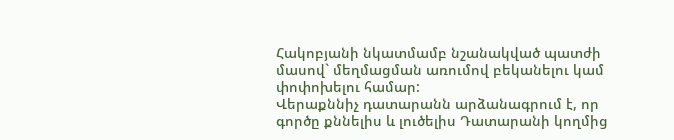Հակոբյանի նկատմամբ նշանակված պատժի մասով` մեղմացման առումով բեկանելու կամ փոփոխելու համար:
Վերաքննիչ դատարանն արձանագրում է, որ գործը քննելիս և լուծելիս Դատարանի կողմից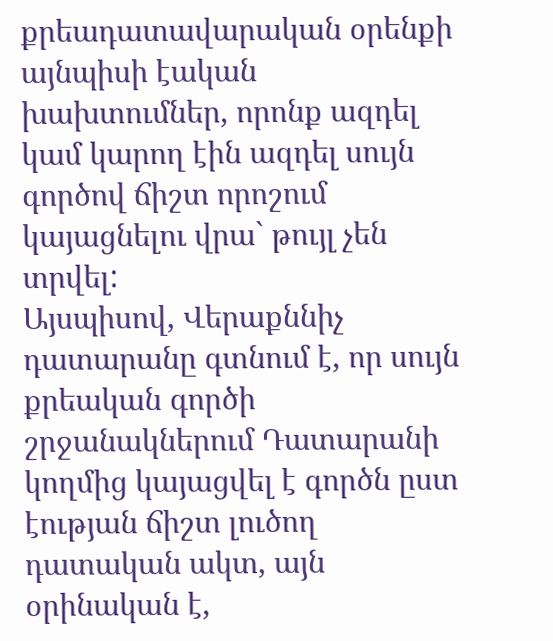քրեադատավարական օրենքի այնպիսի էական խախտումներ, որոնք ազդել կամ կարող էին ազդել սույն գործով ճիշտ որոշում կայացնելու վրա` թույլ չեն տրվել:
Այսպիսով, Վերաքննիչ դատարանը գտնում է, որ սույն քրեական գործի շրջանակներում Դատարանի կողմից կայացվել է գործն ըստ էության ճիշտ լուծող դատական ակտ, այն օրինական է,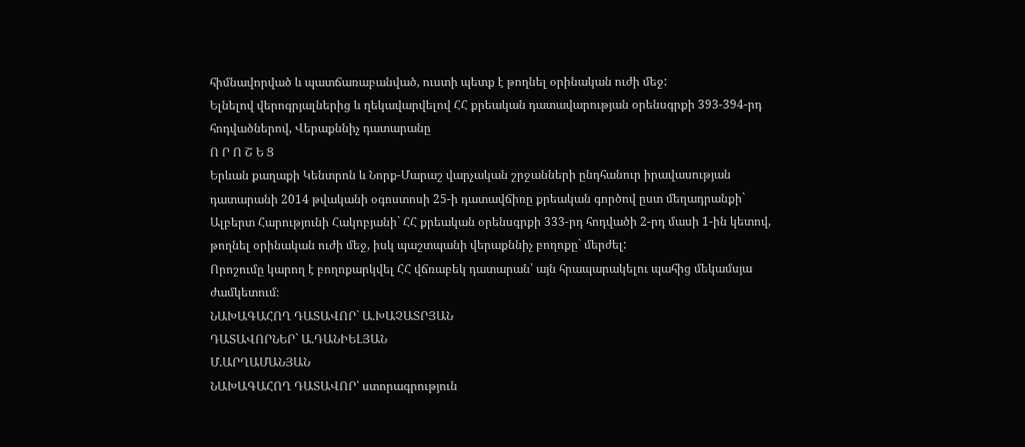հիմնավորված և պատճառաբանված, ուստի պետք է թողնել օրինական ուժի մեջ:
Ելնելով վերոգրյալներից և ղեկավարվելով ՀՀ քրեական դատավարության օրենսգրքի 393-394-րդ հոդվածներով, Վերաքննիչ դատարանը
Ո Ր Ո Շ Ե Ց
Երևան քաղաքի Կենտրոն և Նորք-Մարաշ վարչական շրջանների ընդհանուր իրավասության դատարանի 2014 թվականի օգոստոսի 25-ի դատավճիռը քրեական գործով ըստ մեղադրանքի` Ալբերտ Հարությունի Հակոբյանի` ՀՀ քրեական օրենսգրքի 333-րդ հոդվածի 2-րդ մասի 1-ին կետով, թողնել օրինական ուժի մեջ, իսկ պաշտպանի վերաքննիչ բողոքը` մերժել:
Որոշումը կարող է բողոքարկվել ՀՀ վճռաբեկ դատարան՝ այն հրապարակելու պահից մեկամսյա ժամկետում։
ՆԱԽԱԳԱՀՈՂ ԴԱՏԱՎՈՐ` Ա.ԽԱՉԱՏՐՅԱՆ
ԴԱՏԱՎՈՐՆԵՐ` Ա.ԴԱՆԻԵԼՅԱՆ
Մ.ԱՐՂԱՄԱՆՅԱՆ
ՆԱԽԱԳԱՀՈՂ ԴԱՏԱՎՈՐ՝ ստորագրություն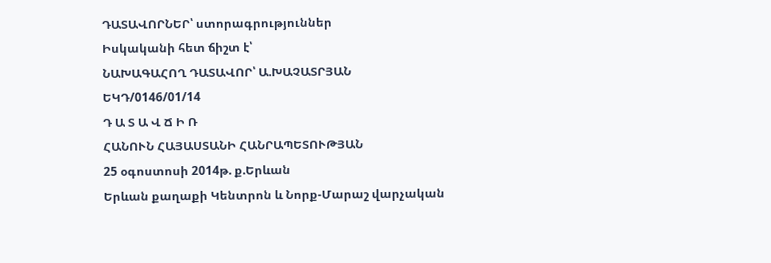ԴԱՏԱՎՈՐՆԵՐ՝ ստորագրություններ
Իսկականի հետ ճիշտ է՝
ՆԱԽԱԳԱՀՈՂ ԴԱՏԱՎՈՐ՝ Ա.ԽԱՉԱՏՐՅԱՆ
ԵԿԴ/0146/01/14
Դ Ա Տ Ա Վ Ճ Ի Ռ
ՀԱՆՈՒՆ ՀԱՅԱՍՏԱՆԻ ՀԱՆՐԱՊԵՏՈՒԹՅԱՆ
25 օգոստոսի 2014թ. ք.Երևան
Երևան քաղաքի Կենտրոն և Նորք-Մարաշ վարչական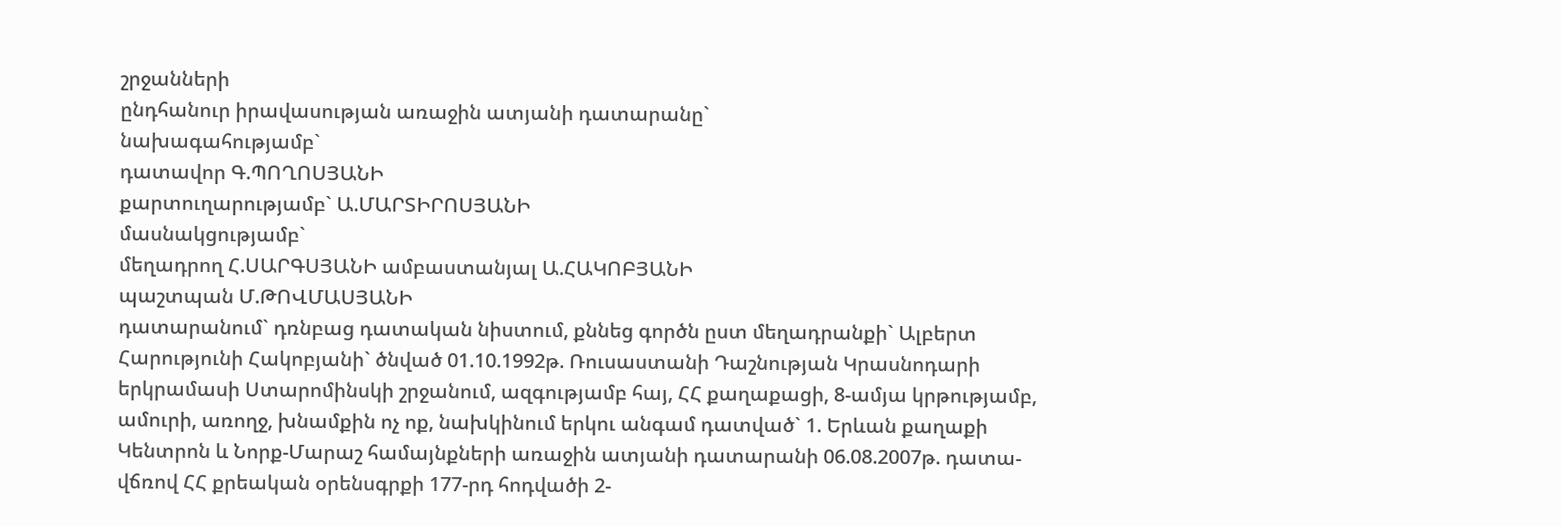շրջանների
ընդհանուր իրավասության առաջին ատյանի դատարանը`
նախագահությամբ`
դատավոր Գ.ՊՈՂՈՍՅԱՆԻ
քարտուղարությամբ` Ա.ՄԱՐՏԻՐՈՍՅԱՆԻ
մասնակցությամբ`
մեղադրող Հ.ՍԱՐԳՍՅԱՆԻ ամբաստանյալ Ա.ՀԱԿՈԲՅԱՆԻ
պաշտպան Մ.ԹՈՎՄԱՍՅԱՆԻ
դատարանում` դռնբաց դատական նիստում, քննեց գործն ըստ մեղադրանքի` Ալբերտ Հարությունի Հակոբյանի` ծնված 01.10.1992թ. Ռուսաստանի Դաշնության Կրասնոդարի երկրամասի Ստարոմինսկի շրջանում, ազգությամբ հայ, ՀՀ քաղաքացի, 8-ամյա կրթությամբ, ամուրի, առողջ, խնամքին ոչ ոք, նախկինում երկու անգամ դատված` 1. Երևան քաղաքի Կենտրոն և Նորք-Մարաշ համայնքների առաջին ատյանի դատարանի 06.08.2007թ. դատա-վճռով ՀՀ քրեական օրենսգրքի 177-րդ հոդվածի 2-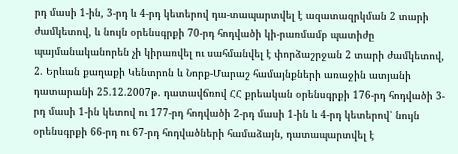րդ մասի 1-ին, 3-րդ և 4-րդ կետերով դա-տապարտվել է ազատազրկման 2 տարի ժամկետով, և նույն օրենսգրքի 70-րդ հոդվածի կի-րառմամբ պատիժը պայմանականորեն չի կիրառվել ու սահմանվել է փորձաշրջան 2 տարի ժամկետով, 2. Երևան քաղաքի Կենտրոն և Նորք-Մարաշ համայնքների առաջին ատյանի դատարանի 25.12.2007թ. դատավճռով ՀՀ քրեական օրենսգրքի 176-րդ հոդվածի 3-րդ մասի 1-ին կետով ու 177-րդ հոդվածի 2-րդ մասի 1-ին և 4-րդ կետերով՝ նույն օրենսգրքի 66-րդ ու 67-րդ հոդվածների համաձայն, դատապարտվել է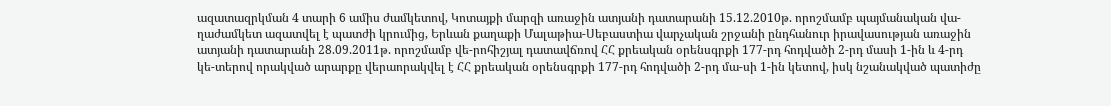ազատազրկման 4 տարի 6 ամիս ժամկետով, Կոտայքի մարզի առաջին ատյանի դատարանի 15.12.2010թ. որոշմամբ պայմանական վա-ղաժամկետ ազատվել է պատժի կրումից, Երևան քաղաքի Մալաթիա-Սեբաստիա վարչական շրջանի ընդհանուր իրավասության առաջին ատյանի դատարանի 28.09.2011թ. որոշմամբ վե-րոհիշյալ դատավճռով ՀՀ քրեական օրենսգրքի 177-րդ հոդվածի 2-րդ մասի 1-ին և 4-րդ կե-տերով որակված արարքը վերաորակվել է ՀՀ քրեական օրենսգրքի 177-րդ հոդվածի 2-րդ մա-սի 1-ին կետով, իսկ նշանակված պատիժը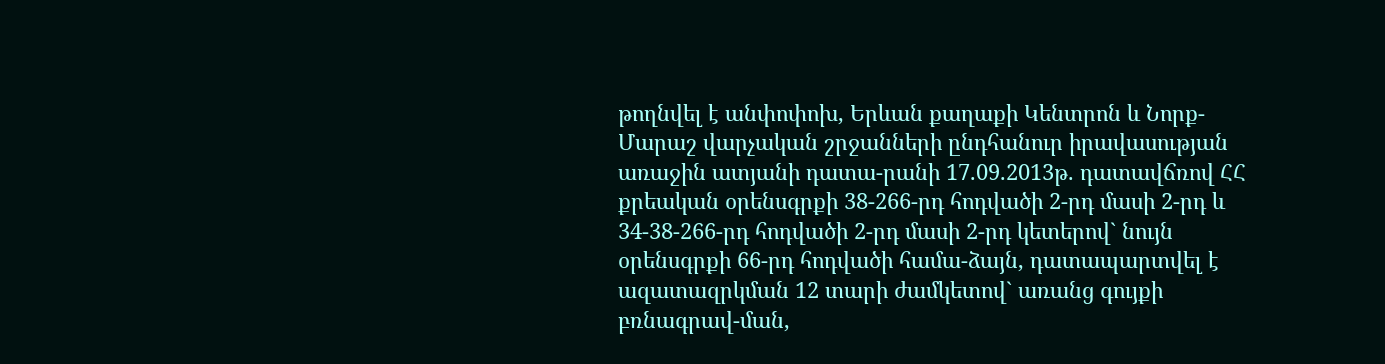թողնվել է անփոփոխ, Երևան քաղաքի Կենտրոն և Նորք-Մարաշ վարչական շրջանների ընդհանուր իրավասության առաջին ատյանի դատա-րանի 17.09.2013թ. դատավճռով ՀՀ քրեական օրենսգրքի 38-266-րդ հոդվածի 2-րդ մասի 2-րդ և 34-38-266-րդ հոդվածի 2-րդ մասի 2-րդ կետերով` նույն օրենսգրքի 66-րդ հոդվածի համա-ձայն, դատապարտվել է ազատազրկման 12 տարի ժամկետով` առանց գույքի բռնագրավ-ման,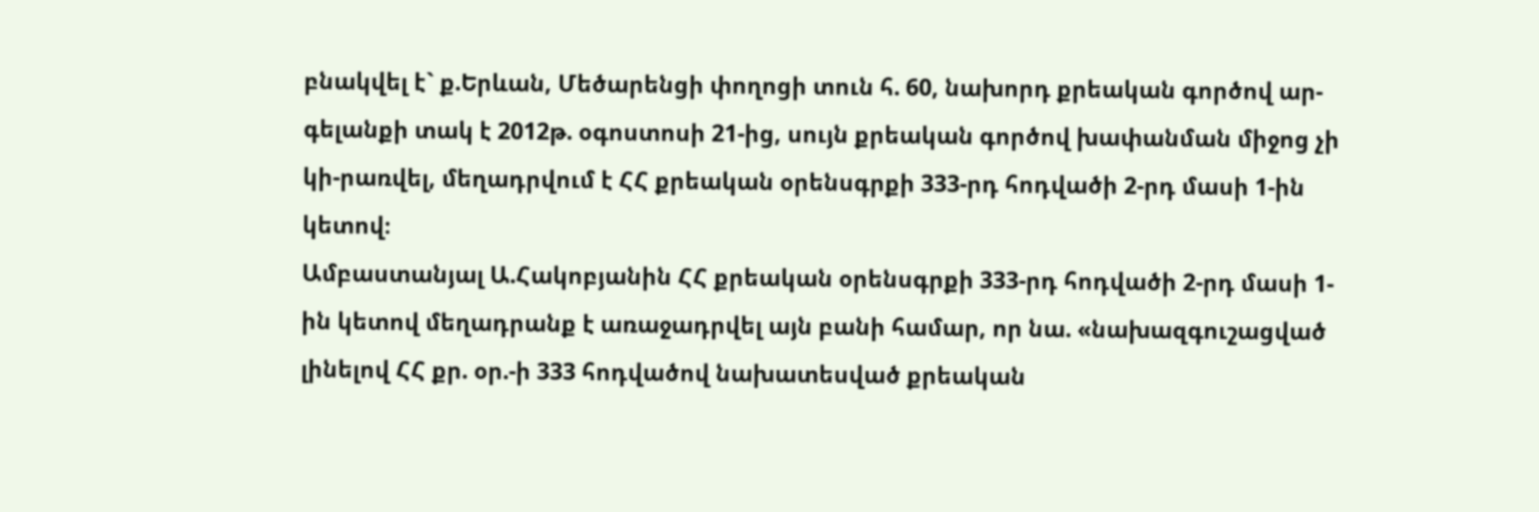բնակվել է` ք.Երևան, Մեծարենցի փողոցի տուն հ. 60, նախորդ քրեական գործով ար-գելանքի տակ է 2012թ. օգոստոսի 21-ից, սույն քրեական գործով խափանման միջոց չի կի-րառվել, մեղադրվում է ՀՀ քրեական օրենսգրքի 333-րդ հոդվածի 2-րդ մասի 1-ին կետով։
Ամբաստանյալ Ա.Հակոբյանին ՀՀ քրեական օրենսգրքի 333-րդ հոդվածի 2-րդ մասի 1-ին կետով մեղադրանք է առաջադրվել այն բանի համար, որ նա. «նախազգուշացված լինելով ՀՀ քր. օր.-ի 333 հոդվածով նախատեսված քրեական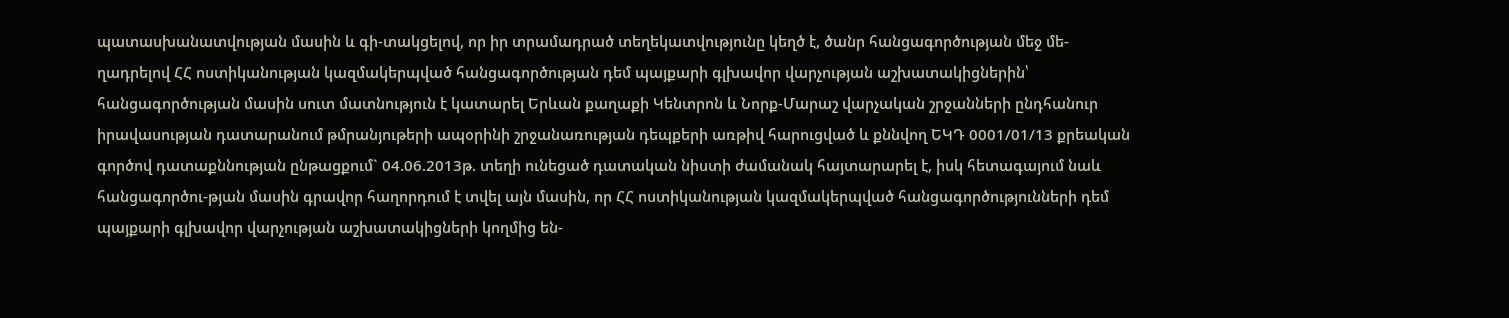պատասխանատվության մասին և գի-տակցելով, որ իր տրամադրած տեղեկատվությունը կեղծ է, ծանր հանցագործության մեջ մե-ղադրելով ՀՀ ոստիկանության կազմակերպված հանցագործության դեմ պայքարի գլխավոր վարչության աշխատակիցներին՝ հանցագործության մասին սուտ մատնություն է կատարել Երևան քաղաքի Կենտրոն և Նորք-Մարաշ վարչական շրջանների ընդհանուր իրավասության դատարանում թմրանյութերի ապօրինի շրջանառության դեպքերի առթիվ հարուցված և քննվող ԵԿԴ 0001/01/13 քրեական գործով դատաքննության ընթացքում` 04.06.2013թ. տեղի ունեցած դատական նիստի ժամանակ հայտարարել է, իսկ հետագայում նաև հանցագործու-թյան մասին գրավոր հաղորդում է տվել այն մասին, որ ՀՀ ոստիկանության կազմակերպված հանցագործությունների դեմ պայքարի գլխավոր վարչության աշխատակիցների կողմից են-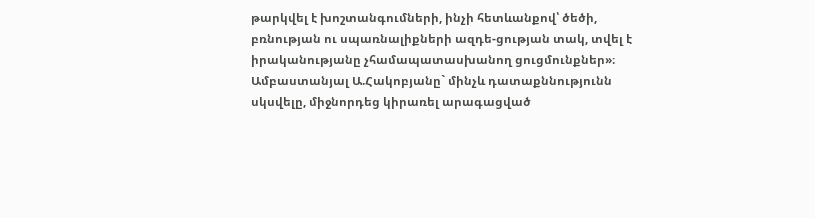թարկվել է խոշտանգումների, ինչի հետևանքով՝ ծեծի, բռնության ու սպառնալիքների ազդե-ցության տակ, տվել է իրականությանը չհամապատասխանող ցուցմունքներ»։
Ամբաստանյալ Ա.Հակոբյանը` մինչև դատաքննությունն սկսվելը, միջնորդեց կիրառել արագացված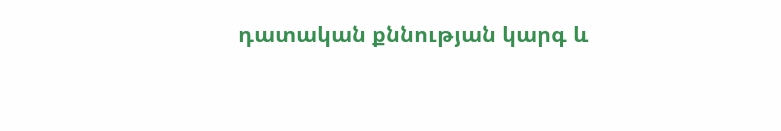դատական քննության կարգ և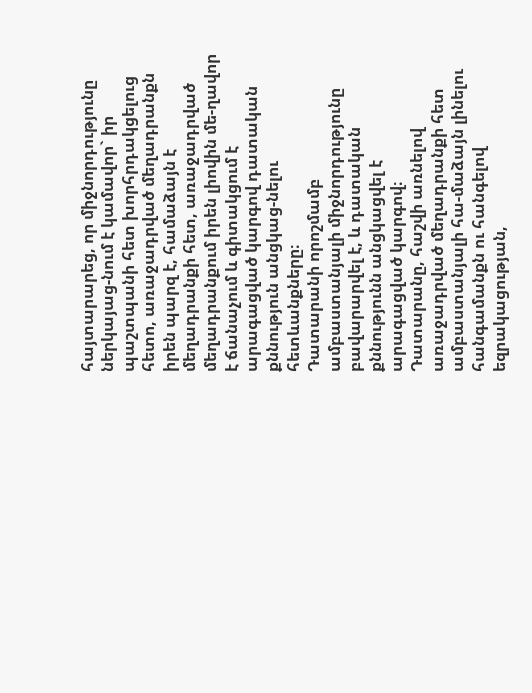հայտարարեց, որ միջնորդությունը ներկայաց-նում է կամավոր` իր պաշտպանի հետ խորհրդակցելուց հետո, առաջադրված մեղադրանքն իրեն պարզ է, համաձայն է մեղադրանքի հետ, առաջադրված մեղադրանքում իրեն լիովին մե-ղավոր է ճանաչում և գիտակցում է արագացված կարգով դատական քննություն անցկաց-նելու հետևանքները։
Դատարանի որոշմամբ ամբաստանյալի միջնորդությունը բավարարվել է, և դատական քննությունն անցկացվել է արագացված կարգով։
Դատարանը, հաշվի առնելով առաջադրված մեղադրանքի հետ ամբաստանյալի հա-մաձայն լինելու հանգամանքն ու հանգելով եզրակացության,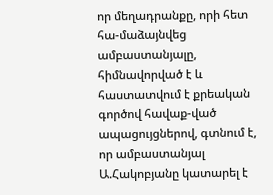որ մեղադրանքը, որի հետ հա-մաձայնվեց ամբաստանյալը, հիմնավորված է և հաստատվում է քրեական գործով հավաք-ված ապացույցներով, գտնում է, որ ամբաստանյալ Ա.Հակոբյանը կատարել է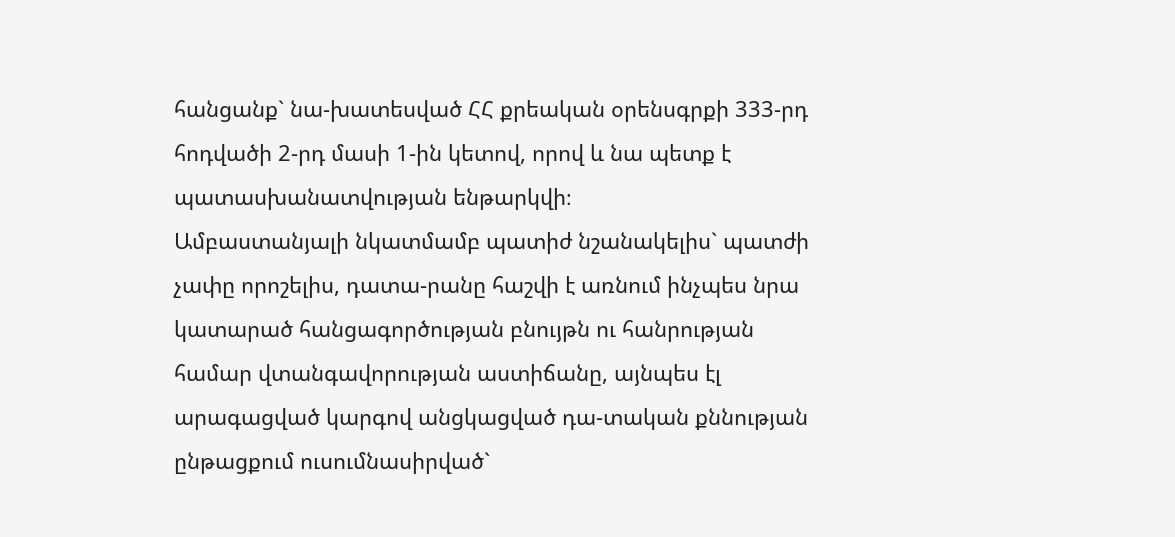հանցանք` նա-խատեսված ՀՀ քրեական օրենսգրքի 333-րդ հոդվածի 2-րդ մասի 1-ին կետով, որով և նա պետք է պատասխանատվության ենթարկվի։
Ամբաստանյալի նկատմամբ պատիժ նշանակելիս` պատժի չափը որոշելիս, դատա-րանը հաշվի է առնում ինչպես նրա կատարած հանցագործության բնույթն ու հանրության համար վտանգավորության աստիճանը, այնպես էլ արագացված կարգով անցկացված դա-տական քննության ընթացքում ուսումնասիրված`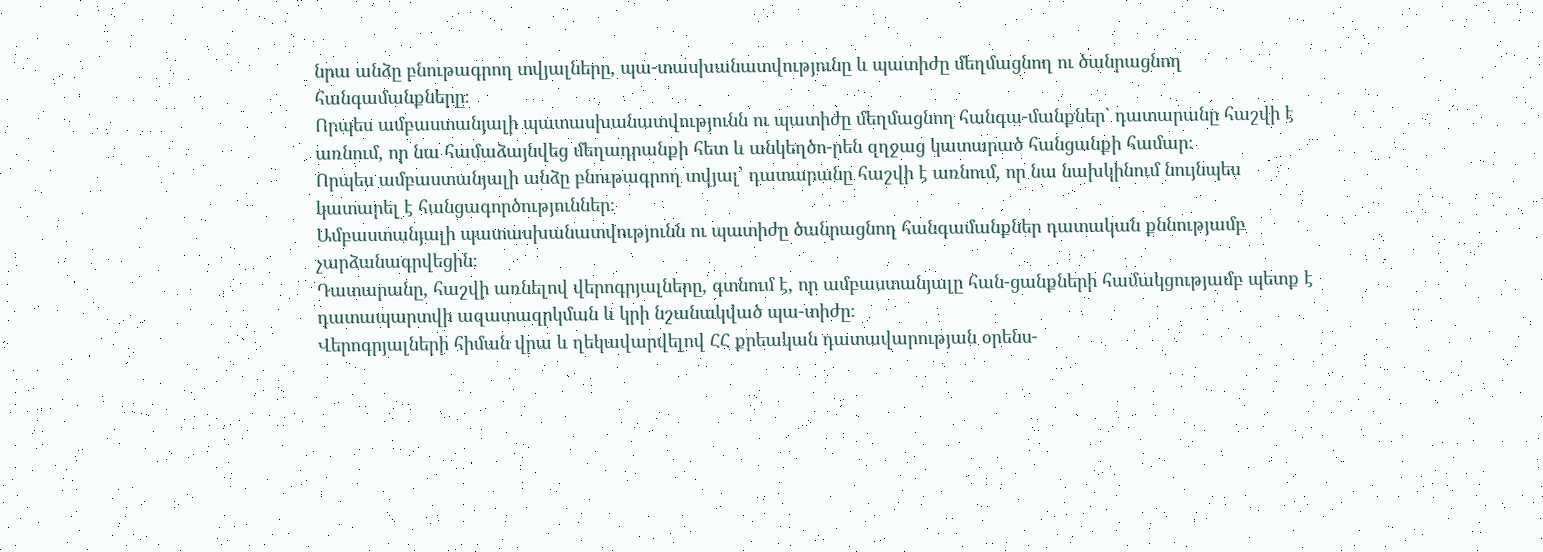նրա անձը բնութագրող տվյալները, պա-տասխանատվությունը և պատիժը մեղմացնող ու ծանրացնող հանգամանքները։
Որպես ամբաստանյալի պատասխանատվությունն ու պատիժը մեղմացնող հանգա-մանքներ` դատարանը հաշվի է առնում, որ նա համաձայնվեց մեղադրանքի հետ և անկեղծո-րեն զղջաց կատարած հանցանքի համար։
Որպես ամբաստանյալի անձը բնութագրող տվյալ՝ դատարանը հաշվի է առնում, որ նա նախկինում նույնպես կատարել է հանցագործություններ։
Ամբաստանյալի պատասխանատվությունն ու պատիժը ծանրացնող հանգամանքներ դատական քննությամբ չարձանագրվեցին։
Դատարանը, հաշվի առնելով վերոգրյալները, գտնում է, որ ամբաստանյալը հան-ցանքների համակցությամբ պետք է դատապարտվի ազատազրկման և կրի նշանակված պա-տիժը։
Վերոգրյալների հիման վրա և ղեկավարվելով ՀՀ քրեական դատավարության օրենս-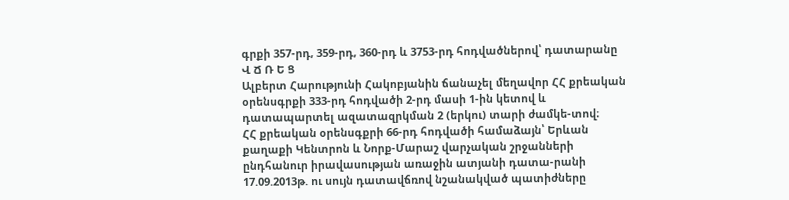գրքի 357-րդ, 359-րդ, 360-րդ և 3753-րդ հոդվածներով՝ դատարանը
Վ Ճ Ռ Ե Ց
Ալբերտ Հարությունի Հակոբյանին ճանաչել մեղավոր ՀՀ քրեական օրենսգրքի 333-րդ հոդվածի 2-րդ մասի 1-ին կետով և դատապարտել ազատազրկման 2 (երկու) տարի ժամկե-տով։
ՀՀ քրեական օրենսգքրի 66-րդ հոդվածի համաձայն՝ Երևան քաղաքի Կենտրոն և Նորք-Մարաշ վարչական շրջանների ընդհանուր իրավասության առաջին ատյանի դատա-րանի 17.09.2013թ. ու սույն դատավճռով նշանակված պատիժները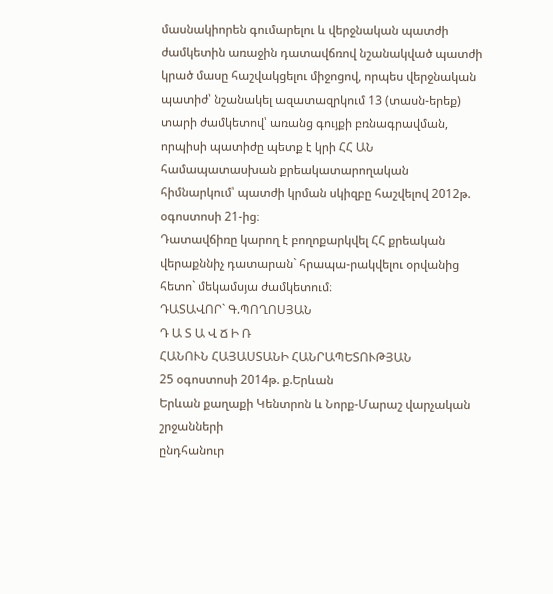մասնակիորեն գումարելու և վերջնական պատժի ժամկետին առաջին դատավճռով նշանակված պատժի կրած մասը հաշվակցելու միջոցով, որպես վերջնական պատիժ՝ նշանակել ազատազրկում 13 (տասն-երեք) տարի ժամկետով՝ առանց գույքի բռնագրավման, որպիսի պատիժը պետք է կրի ՀՀ ԱՆ համապատասխան քրեակատարողական հիմնարկում՝ պատժի կրման սկիզբը հաշվելով 2012թ. օգոստոսի 21-ից։
Դատավճիռը կարող է բողոքարկվել ՀՀ քրեական վերաքննիչ դատարան` հրապա-րակվելու օրվանից հետո` մեկամսյա ժամկետում։
ԴԱՏԱՎՈՐ` Գ.ՊՈՂՈՍՅԱՆ
Դ Ա Տ Ա Վ Ճ Ի Ռ
ՀԱՆՈՒՆ ՀԱՅԱՍՏԱՆԻ ՀԱՆՐԱՊԵՏՈՒԹՅԱՆ
25 օգոստոսի 2014թ. ք.Երևան
Երևան քաղաքի Կենտրոն և Նորք-Մարաշ վարչական շրջանների
ընդհանուր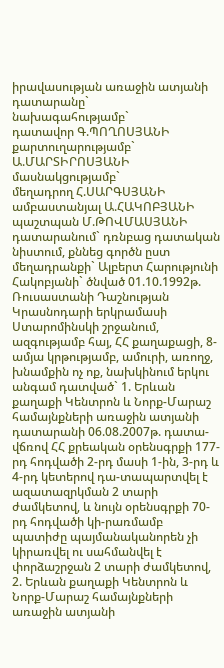իրավասության առաջին ատյանի դատարանը`
նախագահությամբ`
դատավոր Գ.ՊՈՂՈՍՅԱՆԻ
քարտուղարությամբ` Ա.ՄԱՐՏԻՐՈՍՅԱՆԻ
մասնակցությամբ`
մեղադրող Հ.ՍԱՐԳՍՅԱՆԻ ամբաստանյալ Ա.ՀԱԿՈԲՅԱՆԻ
պաշտպան Մ.ԹՈՎՄԱՍՅԱՆԻ
դատարանում` դռնբաց դատական նիստում, քննեց գործն ըստ մեղադրանքի` Ալբերտ Հարությունի Հակոբյանի` ծնված 01.10.1992թ. Ռուսաստանի Դաշնության Կրասնոդարի երկրամասի Ստարոմինսկի շրջանում, ազգությամբ հայ, ՀՀ քաղաքացի, 8-ամյա կրթությամբ, ամուրի, առողջ, խնամքին ոչ ոք, նախկինում երկու անգամ դատված` 1. Երևան քաղաքի Կենտրոն և Նորք-Մարաշ համայնքների առաջին ատյանի դատարանի 06.08.2007թ. դատա-վճռով ՀՀ քրեական օրենսգրքի 177-րդ հոդվածի 2-րդ մասի 1-ին, 3-րդ և 4-րդ կետերով դա-տապարտվել է ազատազրկման 2 տարի ժամկետով, և նույն օրենսգրքի 70-րդ հոդվածի կի-րառմամբ պատիժը պայմանականորեն չի կիրառվել ու սահմանվել է փորձաշրջան 2 տարի ժամկետով, 2. Երևան քաղաքի Կենտրոն և Նորք-Մարաշ համայնքների առաջին ատյանի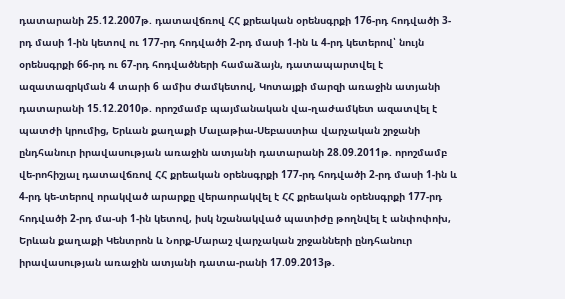դատարանի 25.12.2007թ. դատավճռով ՀՀ քրեական օրենսգրքի 176-րդ հոդվածի 3-րդ մասի 1-ին կետով ու 177-րդ հոդվածի 2-րդ մասի 1-ին և 4-րդ կետերով՝ նույն օրենսգրքի 66-րդ ու 67-րդ հոդվածների համաձայն, դատապարտվել է ազատազրկման 4 տարի 6 ամիս ժամկետով, Կոտայքի մարզի առաջին ատյանի դատարանի 15.12.2010թ. որոշմամբ պայմանական վա-ղաժամկետ ազատվել է պատժի կրումից, Երևան քաղաքի Մալաթիա-Սեբաստիա վարչական շրջանի ընդհանուր իրավասության առաջին ատյանի դատարանի 28.09.2011թ. որոշմամբ վե-րոհիշյալ դատավճռով ՀՀ քրեական օրենսգրքի 177-րդ հոդվածի 2-րդ մասի 1-ին և 4-րդ կե-տերով որակված արարքը վերաորակվել է ՀՀ քրեական օրենսգրքի 177-րդ հոդվածի 2-րդ մա-սի 1-ին կետով, իսկ նշանակված պատիժը թողնվել է անփոփոխ, Երևան քաղաքի Կենտրոն և Նորք-Մարաշ վարչական շրջանների ընդհանուր իրավասության առաջին ատյանի դատա-րանի 17.09.2013թ.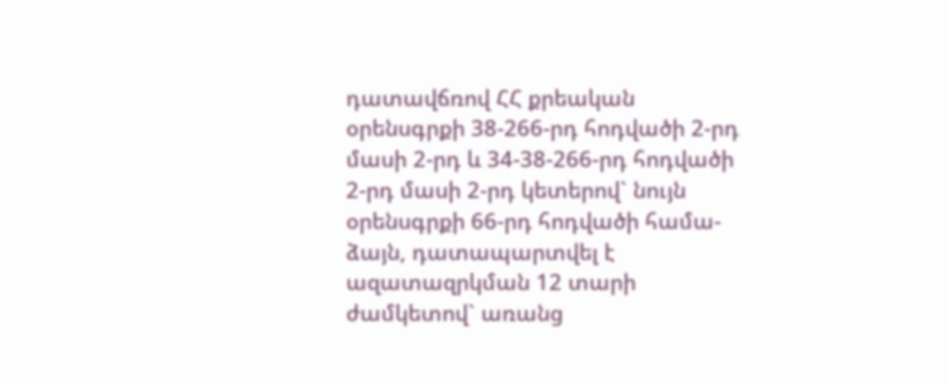դատավճռով ՀՀ քրեական օրենսգրքի 38-266-րդ հոդվածի 2-րդ մասի 2-րդ և 34-38-266-րդ հոդվածի 2-րդ մասի 2-րդ կետերով` նույն օրենսգրքի 66-րդ հոդվածի համա-ձայն, դատապարտվել է ազատազրկման 12 տարի ժամկետով` առանց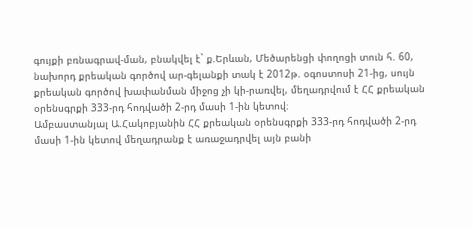գույքի բռնագրավ-ման, բնակվել է` ք.Երևան, Մեծարենցի փողոցի տուն հ. 60, նախորդ քրեական գործով ար-գելանքի տակ է 2012թ. օգոստոսի 21-ից, սույն քրեական գործով խափանման միջոց չի կի-րառվել, մեղադրվում է ՀՀ քրեական օրենսգրքի 333-րդ հոդվածի 2-րդ մասի 1-ին կետով։
Ամբաստանյալ Ա.Հակոբյանին ՀՀ քրեական օրենսգրքի 333-րդ հոդվածի 2-րդ մասի 1-ին կետով մեղադրանք է առաջադրվել այն բանի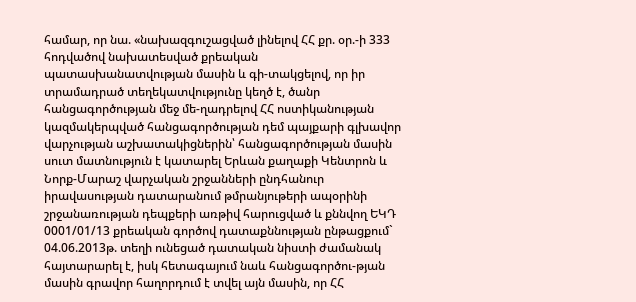համար, որ նա. «նախազգուշացված լինելով ՀՀ քր. օր.-ի 333 հոդվածով նախատեսված քրեական պատասխանատվության մասին և գի-տակցելով, որ իր տրամադրած տեղեկատվությունը կեղծ է, ծանր հանցագործության մեջ մե-ղադրելով ՀՀ ոստիկանության կազմակերպված հանցագործության դեմ պայքարի գլխավոր վարչության աշխատակիցներին՝ հանցագործության մասին սուտ մատնություն է կատարել Երևան քաղաքի Կենտրոն և Նորք-Մարաշ վարչական շրջանների ընդհանուր իրավասության դատարանում թմրանյութերի ապօրինի շրջանառության դեպքերի առթիվ հարուցված և քննվող ԵԿԴ 0001/01/13 քրեական գործով դատաքննության ընթացքում` 04.06.2013թ. տեղի ունեցած դատական նիստի ժամանակ հայտարարել է, իսկ հետագայում նաև հանցագործու-թյան մասին գրավոր հաղորդում է տվել այն մասին, որ ՀՀ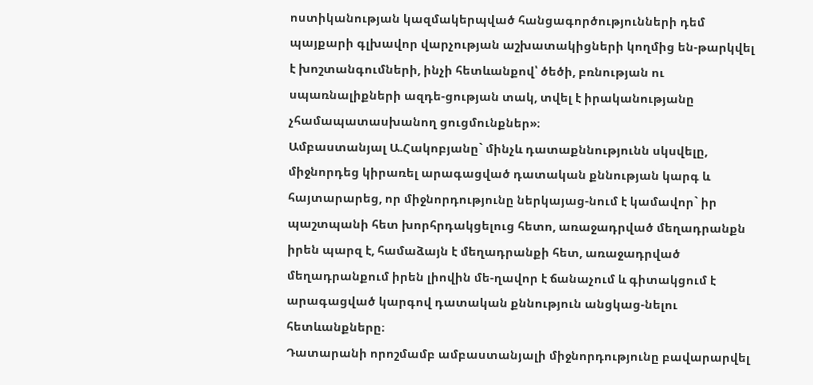ոստիկանության կազմակերպված հանցագործությունների դեմ պայքարի գլխավոր վարչության աշխատակիցների կողմից են-թարկվել է խոշտանգումների, ինչի հետևանքով՝ ծեծի, բռնության ու սպառնալիքների ազդե-ցության տակ, տվել է իրականությանը չհամապատասխանող ցուցմունքներ»։
Ամբաստանյալ Ա.Հակոբյանը` մինչև դատաքննությունն սկսվելը, միջնորդեց կիրառել արագացված դատական քննության կարգ և հայտարարեց, որ միջնորդությունը ներկայաց-նում է կամավոր` իր պաշտպանի հետ խորհրդակցելուց հետո, առաջադրված մեղադրանքն իրեն պարզ է, համաձայն է մեղադրանքի հետ, առաջադրված մեղադրանքում իրեն լիովին մե-ղավոր է ճանաչում և գիտակցում է արագացված կարգով դատական քննություն անցկաց-նելու հետևանքները։
Դատարանի որոշմամբ ամբաստանյալի միջնորդությունը բավարարվել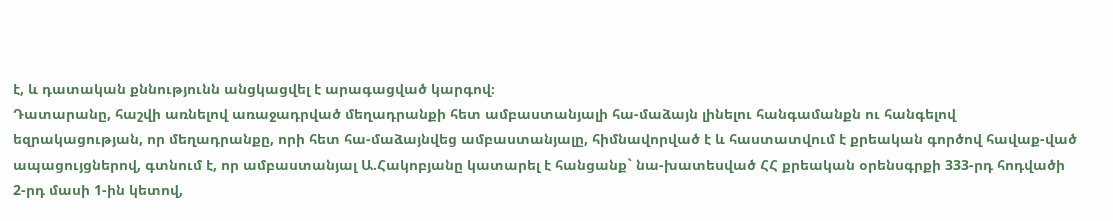է, և դատական քննությունն անցկացվել է արագացված կարգով։
Դատարանը, հաշվի առնելով առաջադրված մեղադրանքի հետ ամբաստանյալի հա-մաձայն լինելու հանգամանքն ու հանգելով եզրակացության, որ մեղադրանքը, որի հետ հա-մաձայնվեց ամբաստանյալը, հիմնավորված է և հաստատվում է քրեական գործով հավաք-ված ապացույցներով, գտնում է, որ ամբաստանյալ Ա.Հակոբյանը կատարել է հանցանք` նա-խատեսված ՀՀ քրեական օրենսգրքի 333-րդ հոդվածի 2-րդ մասի 1-ին կետով,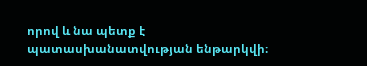որով և նա պետք է պատասխանատվության ենթարկվի։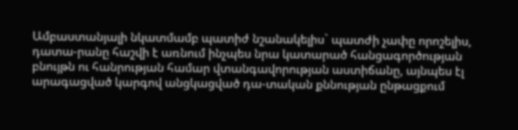Ամբաստանյալի նկատմամբ պատիժ նշանակելիս` պատժի չափը որոշելիս, դատա-րանը հաշվի է առնում ինչպես նրա կատարած հանցագործության բնույթն ու հանրության համար վտանգավորության աստիճանը, այնպես էլ արագացված կարգով անցկացված դա-տական քննության ընթացքում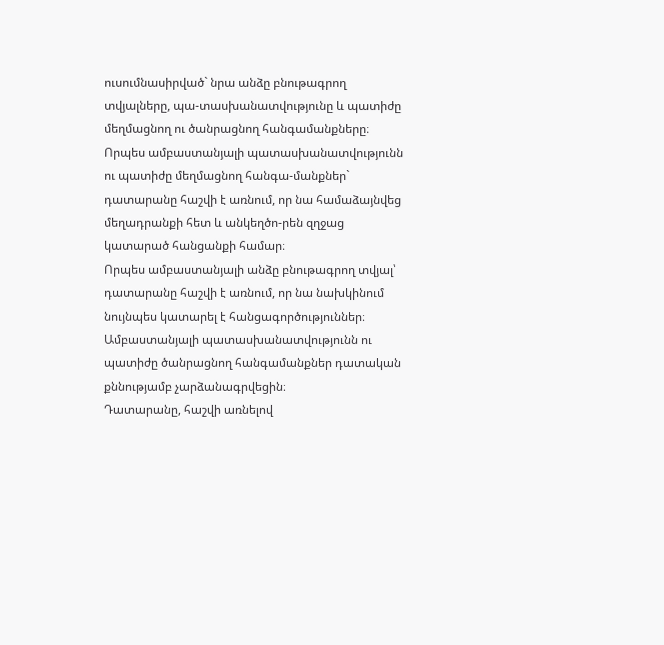ուսումնասիրված` նրա անձը բնութագրող տվյալները, պա-տասխանատվությունը և պատիժը մեղմացնող ու ծանրացնող հանգամանքները։
Որպես ամբաստանյալի պատասխանատվությունն ու պատիժը մեղմացնող հանգա-մանքներ` դատարանը հաշվի է առնում, որ նա համաձայնվեց մեղադրանքի հետ և անկեղծո-րեն զղջաց կատարած հանցանքի համար։
Որպես ամբաստանյալի անձը բնութագրող տվյալ՝ դատարանը հաշվի է առնում, որ նա նախկինում նույնպես կատարել է հանցագործություններ։
Ամբաստանյալի պատասխանատվությունն ու պատիժը ծանրացնող հանգամանքներ դատական քննությամբ չարձանագրվեցին։
Դատարանը, հաշվի առնելով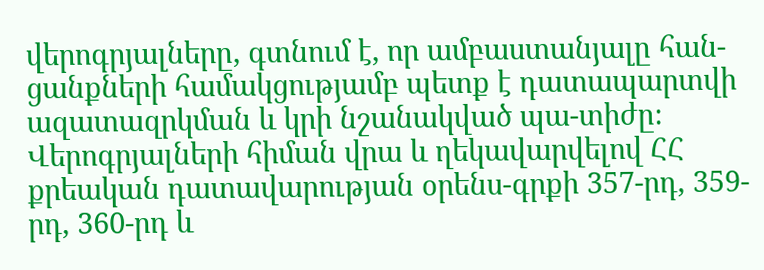վերոգրյալները, գտնում է, որ ամբաստանյալը հան-ցանքների համակցությամբ պետք է դատապարտվի ազատազրկման և կրի նշանակված պա-տիժը։
Վերոգրյալների հիման վրա և ղեկավարվելով ՀՀ քրեական դատավարության օրենս-գրքի 357-րդ, 359-րդ, 360-րդ և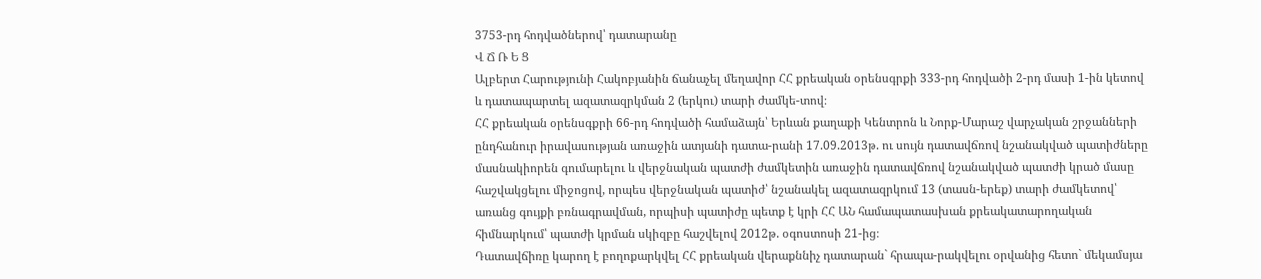3753-րդ հոդվածներով՝ դատարանը
Վ Ճ Ռ Ե Ց
Ալբերտ Հարությունի Հակոբյանին ճանաչել մեղավոր ՀՀ քրեական օրենսգրքի 333-րդ հոդվածի 2-րդ մասի 1-ին կետով և դատապարտել ազատազրկման 2 (երկու) տարի ժամկե-տով։
ՀՀ քրեական օրենսգքրի 66-րդ հոդվածի համաձայն՝ Երևան քաղաքի Կենտրոն և Նորք-Մարաշ վարչական շրջանների ընդհանուր իրավասության առաջին ատյանի դատա-րանի 17.09.2013թ. ու սույն դատավճռով նշանակված պատիժները մասնակիորեն գումարելու և վերջնական պատժի ժամկետին առաջին դատավճռով նշանակված պատժի կրած մասը հաշվակցելու միջոցով, որպես վերջնական պատիժ՝ նշանակել ազատազրկում 13 (տասն-երեք) տարի ժամկետով՝ առանց գույքի բռնագրավման, որպիսի պատիժը պետք է կրի ՀՀ ԱՆ համապատասխան քրեակատարողական հիմնարկում՝ պատժի կրման սկիզբը հաշվելով 2012թ. օգոստոսի 21-ից։
Դատավճիռը կարող է բողոքարկվել ՀՀ քրեական վերաքննիչ դատարան` հրապա-րակվելու օրվանից հետո` մեկամսյա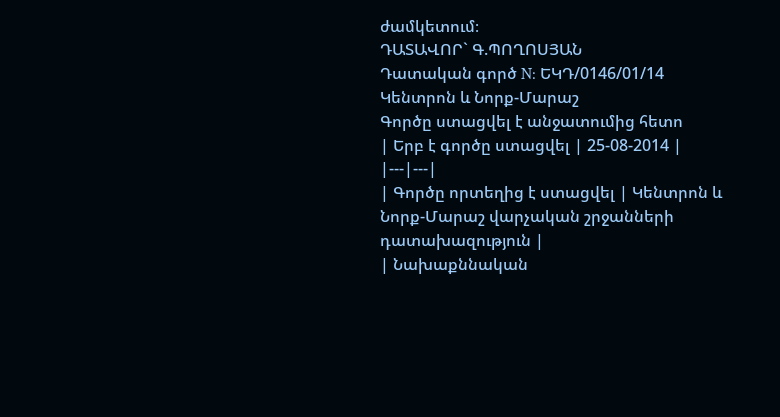ժամկետում։
ԴԱՏԱՎՈՐ` Գ.ՊՈՂՈՍՅԱՆ
Դատական գործ N: ԵԿԴ/0146/01/14
Կենտրոն և Նորք-Մարաշ
Գործը ստացվել է անջատումից հետո
| Երբ է գործը ստացվել | 25-08-2014 |
|---|---|
| Գործը որտեղից է ստացվել | Կենտրոն և Նորք-Մարաշ վարչական շրջանների դատախազություն |
| Նախաքննական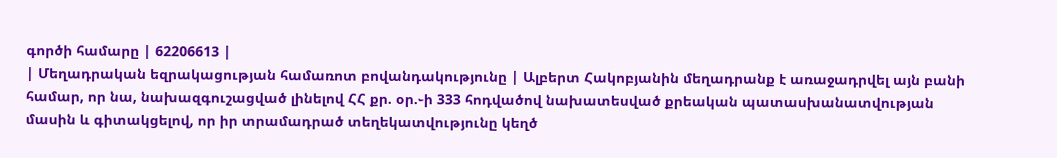գործի համարը | 62206613 |
| Մեղադրական եզրակացության համառոտ բովանդակությունը | Ալբերտ Հակոբյանին մեղադրանք է առաջադրվել այն բանի համար, որ նա, նախազգուշացված լինելով ՀՀ քր. օր.֊ի 333 հոդվածով նախատեսված քրեական պատասխանատվության մասին և գիտակցելով, որ իր տրամադրած տեղեկատվությունը կեղծ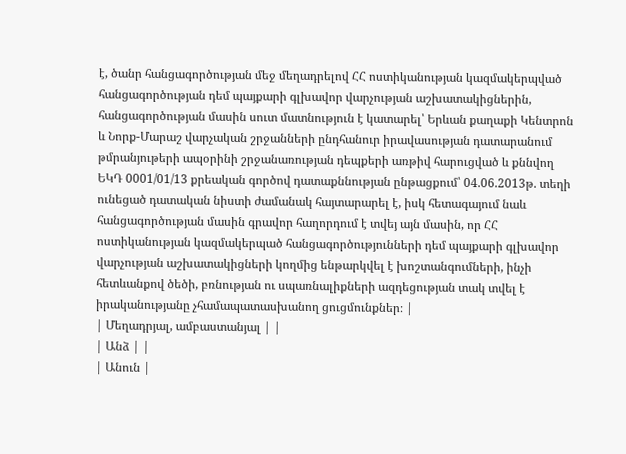է, ծանր հանցագործության մեջ մեղադրելով ՀՀ ոստիկանության կազմակերպված հանցագործության դեմ պայքարի գլխավոր վարչության աշխատակիցներին, հանցագործության մասին սուտ մատնություն է կատարել՝ Երևան քաղաքի Կենտրոն և Նորք-Մարաշ վարչական շրջանների ընդհանուր իրավասության դատարանում թմրանյութերի ապօրինի շրջանառության դեպքերի առթիվ հարուցված և քննվող ԵԿԴ 0001/01/13 քրեական գործով դատաքննության ընթացքում՝ 04.06.2013թ. տեղի ունեցած դատական նիստի ժամանակ հայտարարել է, իսկ հետագայում նաև հանցագործության մասին գրավոր հաղորդում է տվեյ այն մասին, որ ՀՀ ոստիկանության կազմակերպած հանցագործությունների դեմ պայքարի գլխավոր վարչության աշխատակիցների կողմից ենթարկվել է խոշտանգումների, ինչի հետևանքով ծեծի, բռնության ու սպառնալիքների ազդեցության տակ տվել է իրականությանը չհամապատասխանող ցուցմունքներ։ |
| Մեղադրյալ, ամբաստանյալ | |
| Անձ | |
| Անուն |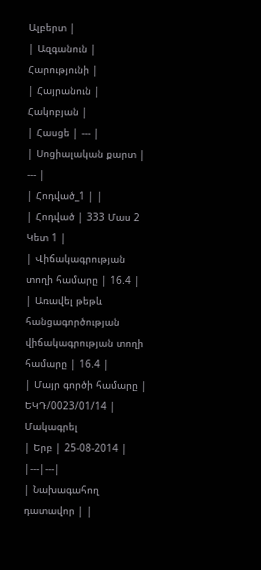Ալբերտ |
| Ազգանուն | Հարությունի |
| Հայրանուն | Հակոբյան |
| Հասցե | --- |
| Սոցիալական քարտ | --- |
| Հոդված_1 | |
| Հոդված | 333 Մաս 2 Կետ 1 |
| Վիճակագրության տողի համարը | 16.4 |
| Առավել թեթև հանցագործության վիճակագրության տողի համարը | 16.4 |
| Մայր գործի համարը | ԵԿԴ/0023/01/14 |
Մակագրել
| Երբ | 25-08-2014 |
|---|---|
| Նախագահող դատավոր | |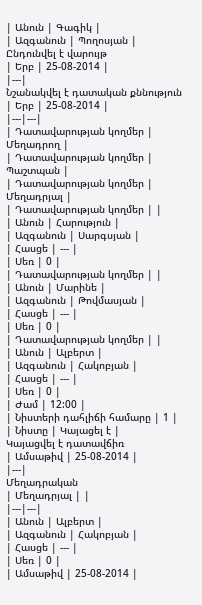| Անուն | Գագիկ |
| Ազգանուն | Պողոսյան |
Ընդունվել է վարույթ
| Երբ | 25-08-2014 |
|---|
Նշանակվել է դատական քննություն
| Երբ | 25-08-2014 |
|---|---|
| Դատավարության կողմեր | Մեղադրող |
| Դատավարության կողմեր | Պաշտպան |
| Դատավարության կողմեր | Մեղադրյալ |
| Դատավարության կողմեր | |
| Անուն | Հարություն |
| Ազգանուն | Սարգսյան |
| Հասցե | --- |
| Սեռ | 0 |
| Դատավարության կողմեր | |
| Անուն | Մարինե |
| Ազգանուն | Թովմասյան |
| Հասցե | --- |
| Սեռ | 0 |
| Դատավարության կողմեր | |
| Անուն | Ալբերտ |
| Ազգանուն | Հակոբյան |
| Հասցե | --- |
| Սեռ | 0 |
| Ժամ | 12:00 |
| Նիստերի դահլիճի համարը | 1 |
| Նիստը | Կայացել է |
Կայացվել է դատավճիռ
| Ամսաթիվ | 25-08-2014 |
|---|
Մեղադրական
| Մեղադրյալ | |
|---|---|
| Անուն | Ալբերտ |
| Ազգանուն | Հակոբյան |
| Հասցե | --- |
| Սեռ | 0 |
| Ամսաթիվ | 25-08-2014 |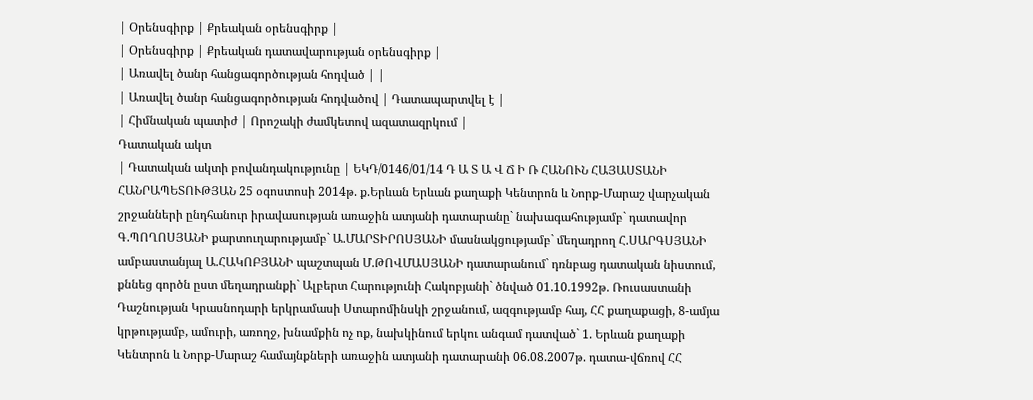| Օրենսգիրք | Քրեական օրենսգիրք |
| Օրենսգիրք | Քրեական դատավարության օրենսգիրք |
| Առավել ծանր հանցագործության հոդված | |
| Առավել ծանր հանցագործության հոդվածով | Դատապարտվել է |
| Հիմնական պատիժ | Որոշակի ժամկետով ազատազրկում |
Դատական ակտ
| Դատական ակտի բովանդակությունը | ԵԿԴ/0146/01/14 Դ Ա Տ Ա Վ Ճ Ի Ռ ՀԱՆՈՒՆ ՀԱՅԱՍՏԱՆԻ ՀԱՆՐԱՊԵՏՈՒԹՅԱՆ 25 օգոստոսի 2014թ. ք.Երևան Երևան քաղաքի Կենտրոն և Նորք-Մարաշ վարչական շրջանների ընդհանուր իրավասության առաջին ատյանի դատարանը` նախագահությամբ` դատավոր Գ.ՊՈՂՈՍՅԱՆԻ քարտուղարությամբ` Ա.ՄԱՐՏԻՐՈՍՅԱՆԻ մասնակցությամբ` մեղադրող Հ.ՍԱՐԳՍՅԱՆԻ ամբաստանյալ Ա.ՀԱԿՈԲՅԱՆԻ պաշտպան Մ.ԹՈՎՄԱՍՅԱՆԻ դատարանում` դռնբաց դատական նիստում, քննեց գործն ըստ մեղադրանքի` Ալբերտ Հարությունի Հակոբյանի` ծնված 01.10.1992թ. Ռուսաստանի Դաշնության Կրասնոդարի երկրամասի Ստարոմինսկի շրջանում, ազգությամբ հայ, ՀՀ քաղաքացի, 8-ամյա կրթությամբ, ամուրի, առողջ, խնամքին ոչ ոք, նախկինում երկու անգամ դատված` 1. Երևան քաղաքի Կենտրոն և Նորք-Մարաշ համայնքների առաջին ատյանի դատարանի 06.08.2007թ. դատա-վճռով ՀՀ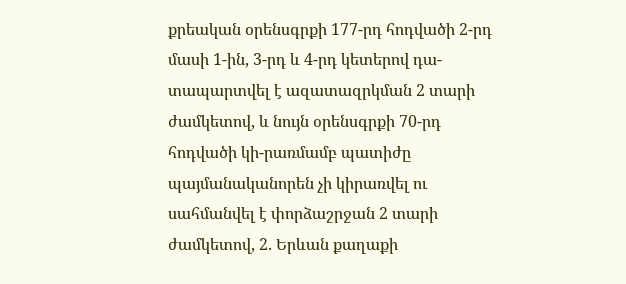քրեական օրենսգրքի 177-րդ հոդվածի 2-րդ մասի 1-ին, 3-րդ և 4-րդ կետերով դա-տապարտվել է ազատազրկման 2 տարի ժամկետով, և նույն օրենսգրքի 70-րդ հոդվածի կի-րառմամբ պատիժը պայմանականորեն չի կիրառվել ու սահմանվել է փորձաշրջան 2 տարի ժամկետով, 2. Երևան քաղաքի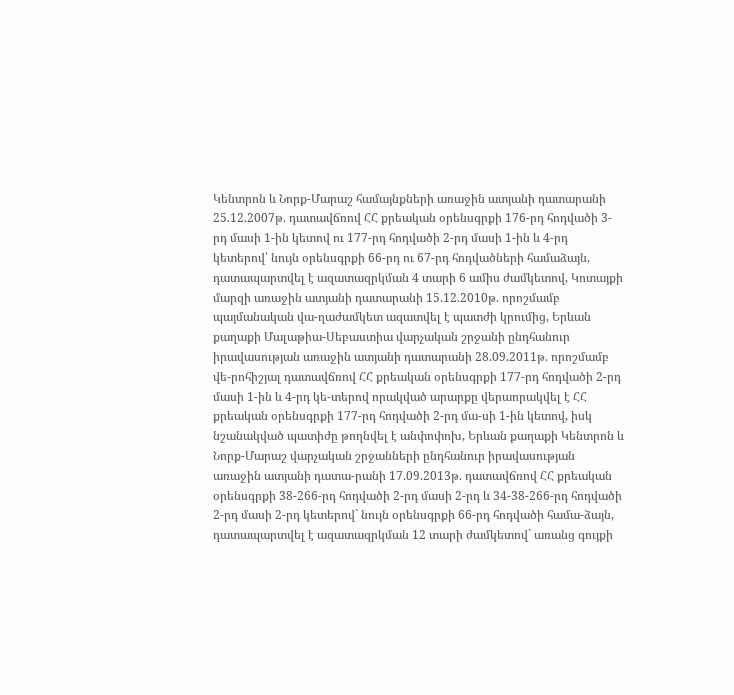Կենտրոն և Նորք-Մարաշ համայնքների առաջին ատյանի դատարանի 25.12.2007թ. դատավճռով ՀՀ քրեական օրենսգրքի 176-րդ հոդվածի 3-րդ մասի 1-ին կետով ու 177-րդ հոդվածի 2-րդ մասի 1-ին և 4-րդ կետերով՝ նույն օրենսգրքի 66-րդ ու 67-րդ հոդվածների համաձայն, դատապարտվել է ազատազրկման 4 տարի 6 ամիս ժամկետով, Կոտայքի մարզի առաջին ատյանի դատարանի 15.12.2010թ. որոշմամբ պայմանական վա-ղաժամկետ ազատվել է պատժի կրումից, Երևան քաղաքի Մալաթիա-Սեբաստիա վարչական շրջանի ընդհանուր իրավասության առաջին ատյանի դատարանի 28.09.2011թ. որոշմամբ վե-րոհիշյալ դատավճռով ՀՀ քրեական օրենսգրքի 177-րդ հոդվածի 2-րդ մասի 1-ին և 4-րդ կե-տերով որակված արարքը վերաորակվել է ՀՀ քրեական օրենսգրքի 177-րդ հոդվածի 2-րդ մա-սի 1-ին կետով, իսկ նշանակված պատիժը թողնվել է անփոփոխ, Երևան քաղաքի Կենտրոն և Նորք-Մարաշ վարչական շրջանների ընդհանուր իրավասության առաջին ատյանի դատա-րանի 17.09.2013թ. դատավճռով ՀՀ քրեական օրենսգրքի 38-266-րդ հոդվածի 2-րդ մասի 2-րդ և 34-38-266-րդ հոդվածի 2-րդ մասի 2-րդ կետերով` նույն օրենսգրքի 66-րդ հոդվածի համա-ձայն, դատապարտվել է ազատազրկման 12 տարի ժամկետով` առանց գույքի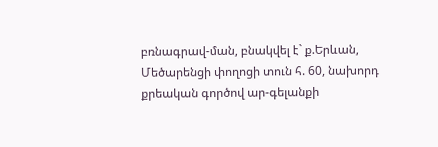բռնագրավ-ման, բնակվել է` ք.Երևան, Մեծարենցի փողոցի տուն հ. 60, նախորդ քրեական գործով ար-գելանքի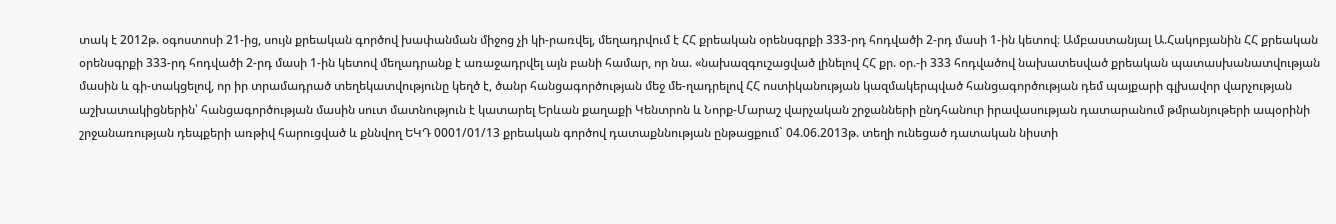տակ է 2012թ. օգոստոսի 21-ից, սույն քրեական գործով խափանման միջոց չի կի-րառվել, մեղադրվում է ՀՀ քրեական օրենսգրքի 333-րդ հոդվածի 2-րդ մասի 1-ին կետով։ Ամբաստանյալ Ա.Հակոբյանին ՀՀ քրեական օրենսգրքի 333-րդ հոդվածի 2-րդ մասի 1-ին կետով մեղադրանք է առաջադրվել այն բանի համար, որ նա. «նախազգուշացված լինելով ՀՀ քր. օր.-ի 333 հոդվածով նախատեսված քրեական պատասխանատվության մասին և գի-տակցելով, որ իր տրամադրած տեղեկատվությունը կեղծ է, ծանր հանցագործության մեջ մե-ղադրելով ՀՀ ոստիկանության կազմակերպված հանցագործության դեմ պայքարի գլխավոր վարչության աշխատակիցներին՝ հանցագործության մասին սուտ մատնություն է կատարել Երևան քաղաքի Կենտրոն և Նորք-Մարաշ վարչական շրջանների ընդհանուր իրավասության դատարանում թմրանյութերի ապօրինի շրջանառության դեպքերի առթիվ հարուցված և քննվող ԵԿԴ 0001/01/13 քրեական գործով դատաքննության ընթացքում` 04.06.2013թ. տեղի ունեցած դատական նիստի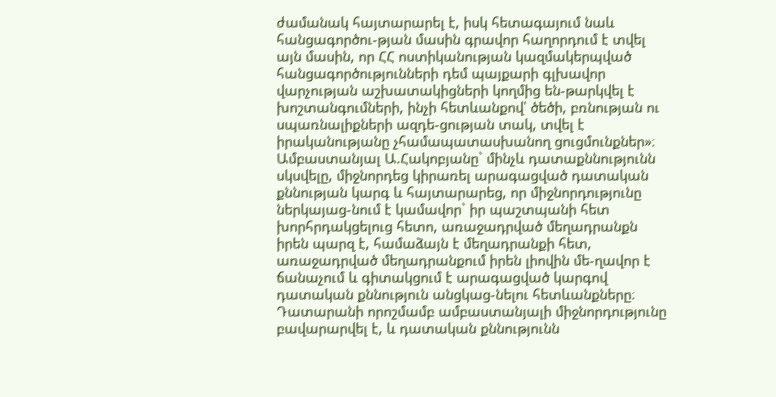ժամանակ հայտարարել է, իսկ հետագայում նաև հանցագործու-թյան մասին գրավոր հաղորդում է տվել այն մասին, որ ՀՀ ոստիկանության կազմակերպված հանցագործությունների դեմ պայքարի գլխավոր վարչության աշխատակիցների կողմից են-թարկվել է խոշտանգումների, ինչի հետևանքով՝ ծեծի, բռնության ու սպառնալիքների ազդե-ցության տակ, տվել է իրականությանը չհամապատասխանող ցուցմունքներ»։ Ամբաստանյալ Ա.Հակոբյանը` մինչև դատաքննությունն սկսվելը, միջնորդեց կիրառել արագացված դատական քննության կարգ և հայտարարեց, որ միջնորդությունը ներկայաց-նում է կամավոր` իր պաշտպանի հետ խորհրդակցելուց հետո, առաջադրված մեղադրանքն իրեն պարզ է, համաձայն է մեղադրանքի հետ, առաջադրված մեղադրանքում իրեն լիովին մե-ղավոր է ճանաչում և գիտակցում է արագացված կարգով դատական քննություն անցկաց-նելու հետևանքները։ Դատարանի որոշմամբ ամբաստանյալի միջնորդությունը բավարարվել է, և դատական քննությունն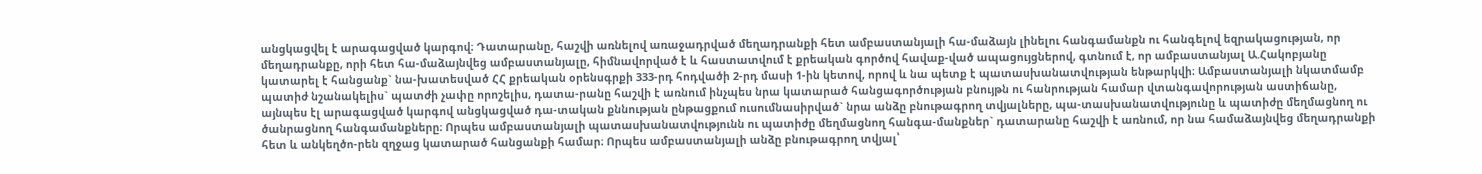անցկացվել է արագացված կարգով։ Դատարանը, հաշվի առնելով առաջադրված մեղադրանքի հետ ամբաստանյալի հա-մաձայն լինելու հանգամանքն ու հանգելով եզրակացության, որ մեղադրանքը, որի հետ հա-մաձայնվեց ամբաստանյալը, հիմնավորված է և հաստատվում է քրեական գործով հավաք-ված ապացույցներով, գտնում է, որ ամբաստանյալ Ա.Հակոբյանը կատարել է հանցանք` նա-խատեսված ՀՀ քրեական օրենսգրքի 333-րդ հոդվածի 2-րդ մասի 1-ին կետով, որով և նա պետք է պատասխանատվության ենթարկվի։ Ամբաստանյալի նկատմամբ պատիժ նշանակելիս` պատժի չափը որոշելիս, դատա-րանը հաշվի է առնում ինչպես նրա կատարած հանցագործության բնույթն ու հանրության համար վտանգավորության աստիճանը, այնպես էլ արագացված կարգով անցկացված դա-տական քննության ընթացքում ուսումնասիրված` նրա անձը բնութագրող տվյալները, պա-տասխանատվությունը և պատիժը մեղմացնող ու ծանրացնող հանգամանքները։ Որպես ամբաստանյալի պատասխանատվությունն ու պատիժը մեղմացնող հանգա-մանքներ` դատարանը հաշվի է առնում, որ նա համաձայնվեց մեղադրանքի հետ և անկեղծո-րեն զղջաց կատարած հանցանքի համար։ Որպես ամբաստանյալի անձը բնութագրող տվյալ՝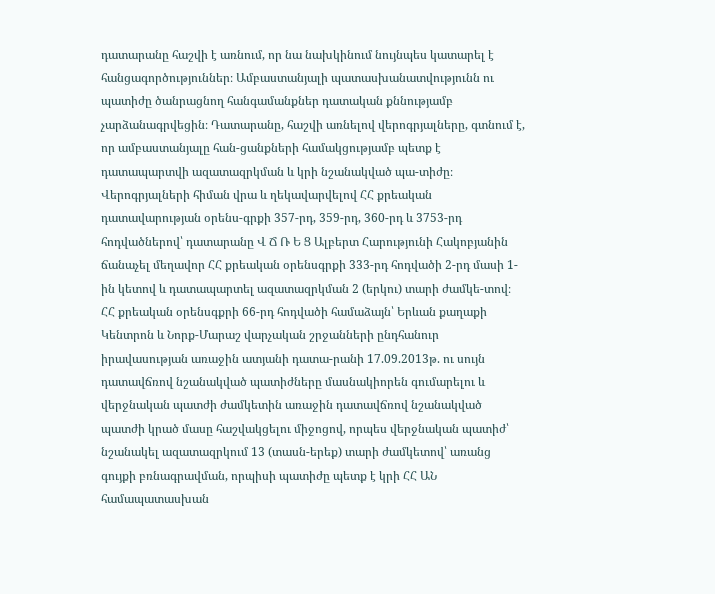դատարանը հաշվի է առնում, որ նա նախկինում նույնպես կատարել է հանցագործություններ։ Ամբաստանյալի պատասխանատվությունն ու պատիժը ծանրացնող հանգամանքներ դատական քննությամբ չարձանագրվեցին։ Դատարանը, հաշվի առնելով վերոգրյալները, գտնում է, որ ամբաստանյալը հան-ցանքների համակցությամբ պետք է դատապարտվի ազատազրկման և կրի նշանակված պա-տիժը։ Վերոգրյալների հիման վրա և ղեկավարվելով ՀՀ քրեական դատավարության օրենս-գրքի 357-րդ, 359-րդ, 360-րդ և 3753-րդ հոդվածներով՝ դատարանը Վ Ճ Ռ Ե Ց Ալբերտ Հարությունի Հակոբյանին ճանաչել մեղավոր ՀՀ քրեական օրենսգրքի 333-րդ հոդվածի 2-րդ մասի 1-ին կետով և դատապարտել ազատազրկման 2 (երկու) տարի ժամկե-տով։ ՀՀ քրեական օրենսգքրի 66-րդ հոդվածի համաձայն՝ Երևան քաղաքի Կենտրոն և Նորք-Մարաշ վարչական շրջանների ընդհանուր իրավասության առաջին ատյանի դատա-րանի 17.09.2013թ. ու սույն դատավճռով նշանակված պատիժները մասնակիորեն գումարելու և վերջնական պատժի ժամկետին առաջին դատավճռով նշանակված պատժի կրած մասը հաշվակցելու միջոցով, որպես վերջնական պատիժ՝ նշանակել ազատազրկում 13 (տասն-երեք) տարի ժամկետով՝ առանց գույքի բռնագրավման, որպիսի պատիժը պետք է կրի ՀՀ ԱՆ համապատասխան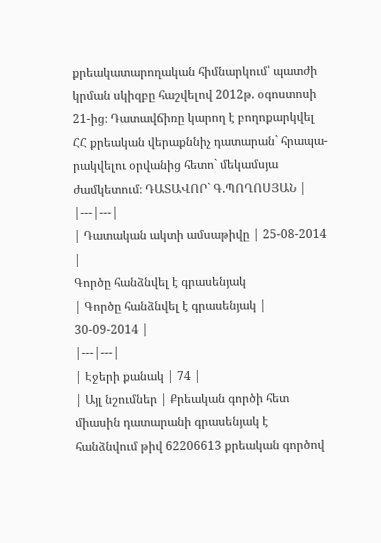քրեակատարողական հիմնարկում՝ պատժի կրման սկիզբը հաշվելով 2012թ. օգոստոսի 21-ից։ Դատավճիռը կարող է բողոքարկվել ՀՀ քրեական վերաքննիչ դատարան` հրապա-րակվելու օրվանից հետո` մեկամսյա ժամկետում։ ԴԱՏԱՎՈՐ` Գ.ՊՈՂՈՍՅԱՆ |
|---|---|
| Դատական ակտի ամսաթիվը | 25-08-2014 |
Գործը հանձնվել է գրասենյակ
| Գործը հանձնվել է գրասենյակ | 30-09-2014 |
|---|---|
| Էջերի քանակ | 74 |
| Այլ նշումներ | Քրեական գործի հետ միասին դատարանի գրասենյակ է հանձնվում թիվ 62206613 քրեական գործով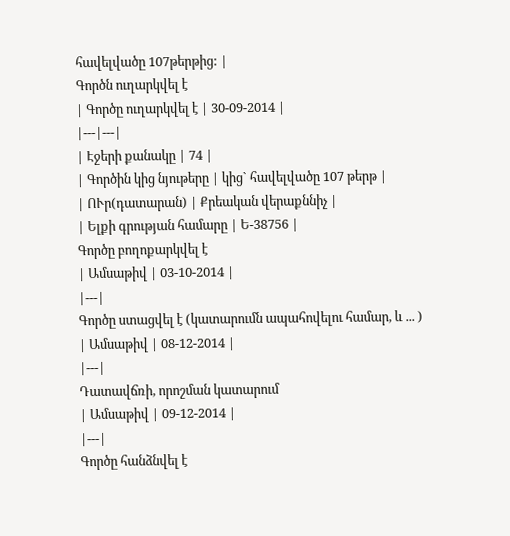հավելվածը 107թերթից: |
Գործն ուղարկվել է
| Գործը ուղարկվել է | 30-09-2014 |
|---|---|
| Էջերի քանակը | 74 |
| Գործին կից նյութերը | կից` հավելվածը 107 թերթ |
| ՈՒր(դատարան) | Քրեական վերաքննիչ |
| Ելքի գրության համարը | Ե-38756 |
Գործը բողոքարկվել է
| Ամսաթիվ | 03-10-2014 |
|---|
Գործը ստացվել է (կատարումն ապահովելու համար, և ... )
| Ամսաթիվ | 08-12-2014 |
|---|
Դատավճռի, որոշման կատարում
| Ամսաթիվ | 09-12-2014 |
|---|
Գործը հանձնվել է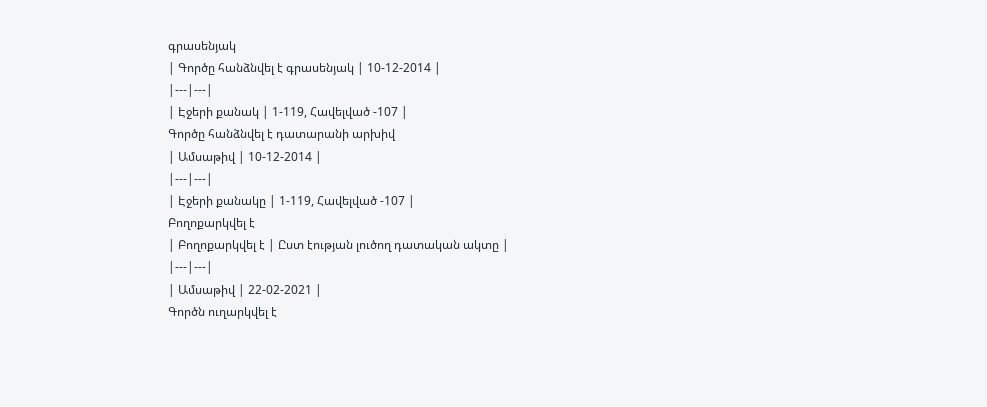գրասենյակ
| Գործը հանձնվել է գրասենյակ | 10-12-2014 |
|---|---|
| Էջերի քանակ | 1-119, Հավելված -107 |
Գործը հանձնվել է դատարանի արխիվ
| Ամսաթիվ | 10-12-2014 |
|---|---|
| Էջերի քանակը | 1-119, Հավելված -107 |
Բողոքարկվել է
| Բողոքարկվել է | Ըստ էության լուծող դատական ակտը |
|---|---|
| Ամսաթիվ | 22-02-2021 |
Գործն ուղարկվել է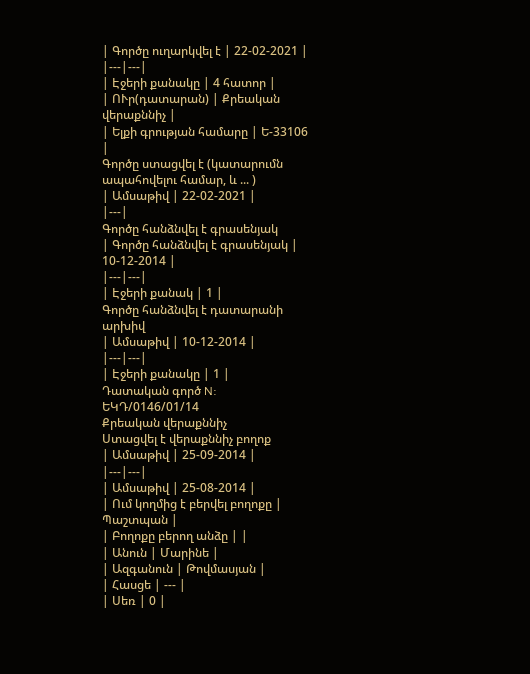| Գործը ուղարկվել է | 22-02-2021 |
|---|---|
| Էջերի քանակը | 4 հատոր |
| ՈՒր(դատարան) | Քրեական վերաքննիչ |
| Ելքի գրության համարը | Ե-33106 |
Գործը ստացվել է (կատարումն ապահովելու համար, և ... )
| Ամսաթիվ | 22-02-2021 |
|---|
Գործը հանձնվել է գրասենյակ
| Գործը հանձնվել է գրասենյակ | 10-12-2014 |
|---|---|
| Էջերի քանակ | 1 |
Գործը հանձնվել է դատարանի արխիվ
| Ամսաթիվ | 10-12-2014 |
|---|---|
| Էջերի քանակը | 1 |
Դատական գործ N: ԵԿԴ/0146/01/14
Քրեական վերաքննիչ
Ստացվել է վերաքննիչ բողոք
| Ամսաթիվ | 25-09-2014 |
|---|---|
| Ամսաթիվ | 25-08-2014 |
| Ում կողմից է բերվել բողոքը | Պաշտպան |
| Բողոքը բերող անձը | |
| Անուն | Մարինե |
| Ազգանուն | Թովմասյան |
| Հասցե | --- |
| Սեռ | 0 |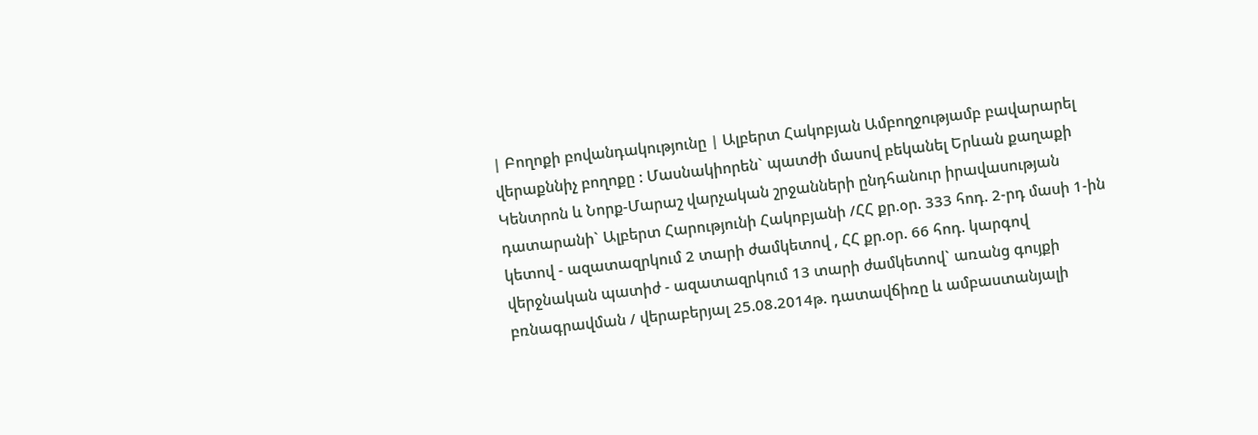| Բողոքի բովանդակությունը | Ալբերտ Հակոբյան Ամբողջությամբ բավարարել վերաքննիչ բողոքը : Մասնակիորեն` պատժի մասով բեկանել Երևան քաղաքի Կենտրոն և Նորք-Մարաշ վարչական շրջանների ընդհանուր իրավասության դատարանի` Ալբերտ Հարությունի Հակոբյանի /ՀՀ քր.օր. 333 հոդ. 2-րդ մասի 1-ին կետով - ազատազրկում 2 տարի ժամկետով , ՀՀ քր.օր. 66 հոդ. կարգով վերջնական պատիժ - ազատազրկում 13 տարի ժամկետով` առանց գույքի բռնագրավման / վերաբերյալ 25.08.2014թ. դատավճիռը և ամբաստանյալի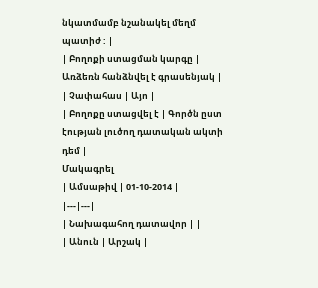նկատմամբ նշանակել մեղմ պատիժ : |
| Բողոքի ստացման կարգը | Առձեռն հանձնվել է գրասենյակ |
| Չափահաս | Այո |
| Բողոքը ստացվել է | Գործն ըստ էության լուծող դատական ակտի դեմ |
Մակագրել
| Ամսաթիվ | 01-10-2014 |
|---|---|
| Նախագահող դատավոր | |
| Անուն | Արշակ |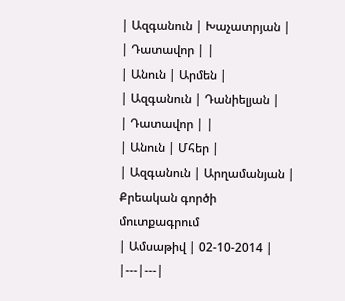| Ազգանուն | Խաչատրյան |
| Դատավոր | |
| Անուն | Արմեն |
| Ազգանուն | Դանիելյան |
| Դատավոր | |
| Անուն | Մհեր |
| Ազգանուն | Արղամանյան |
Քրեական գործի մուտքագրում
| Ամսաթիվ | 02-10-2014 |
|---|---|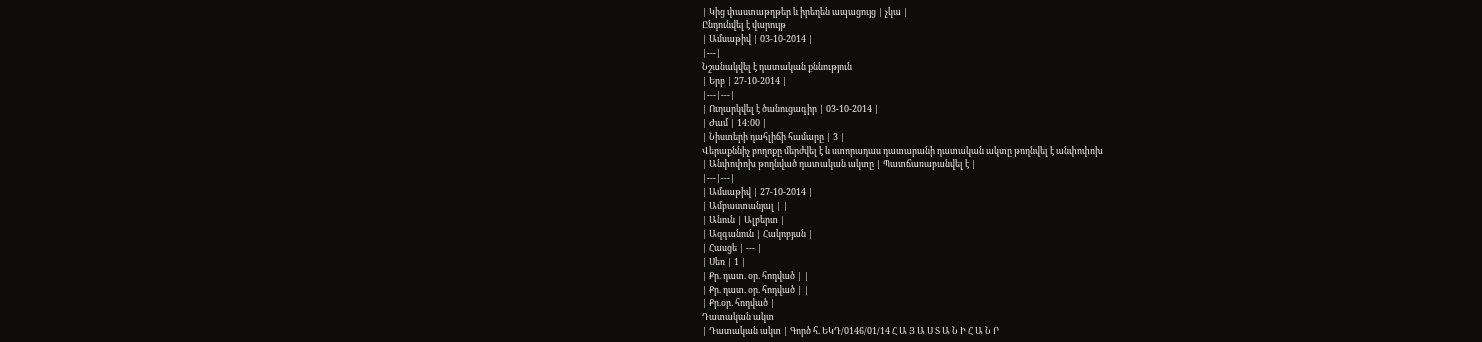| Կից փաստաթղթեր և իրեղեն ապացույց | չկա |
Ընդունվել է վարույթ
| Ամսաթիվ | 03-10-2014 |
|---|
Նշանակվել է դատական քննություն
| Երբ | 27-10-2014 |
|---|---|
| Ուղարկվել է ծանուցագիր | 03-10-2014 |
| Ժամ | 14:00 |
| Նիստերի դահլիճի համարը | 3 |
Վերաքննիչ բողոքը մերժվել է և ստորադաս դատարանի դատական ակտը թողնվել է անփոփոխ
| Անփոփոխ թողնված դատական ակտը | Պատճառաբանվել է |
|---|---|
| Ամսաթիվ | 27-10-2014 |
| Ամբաստանյալ | |
| Անուն | Ալբերտ |
| Ազգանուն | Հակոբյան |
| Հասցե | --- |
| Սեռ | 1 |
| Քր. դատ. օր. հոդված | |
| Քր. դատ. օր. հոդված | |
| Քր.օր. հոդված |
Դատական ակտ
| Դատական ակտ | Գործ հ. ԵԿԴ/0146/01/14 Հ Ա Յ Ա Ս Տ Ա Ն Ի Հ Ա Ն Ր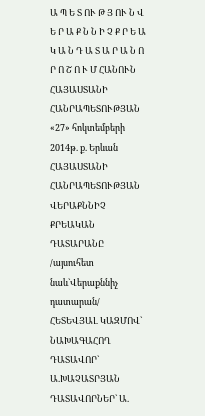Ա Պ Ե Տ ՈՒ Թ Յ ՈՒ Ն Վ Ե Ր Ա Ք Ն Ն Ի Չ Ք Ր Ե Ա Կ Ա Ն Դ Ա Տ Ա Ր Ա Ն Ո Ր Ո Շ Ո Ւ Մ ՀԱՆՈՒՆ ՀԱՅԱՍՏԱՆԻ ՀԱՆՐԱՊԵՏՈՒԹՅԱՆ «27» հոկտեմբերի 2014թ. ք. Երևան ՀԱՅԱՍՏԱՆԻ ՀԱՆՐԱՊԵՏՈՒԹՅԱՆ ՎԵՐԱՔՆՆԻՉ ՔՐԵԱԿԱՆ ԴԱՏԱՐԱՆԸ /այսուհետ նաև`Վերաքննիչ դատարան/ ՀԵՏԵՎՅԱԼ ԿԱԶՄՈՎ` ՆԱԽԱԳԱՀՈՂ ԴԱՏԱՎՈՐ` Ա.ԽԱՉԱՏՐՅԱՆ ԴԱՏԱՎՈՐՆԵՐ` Ա.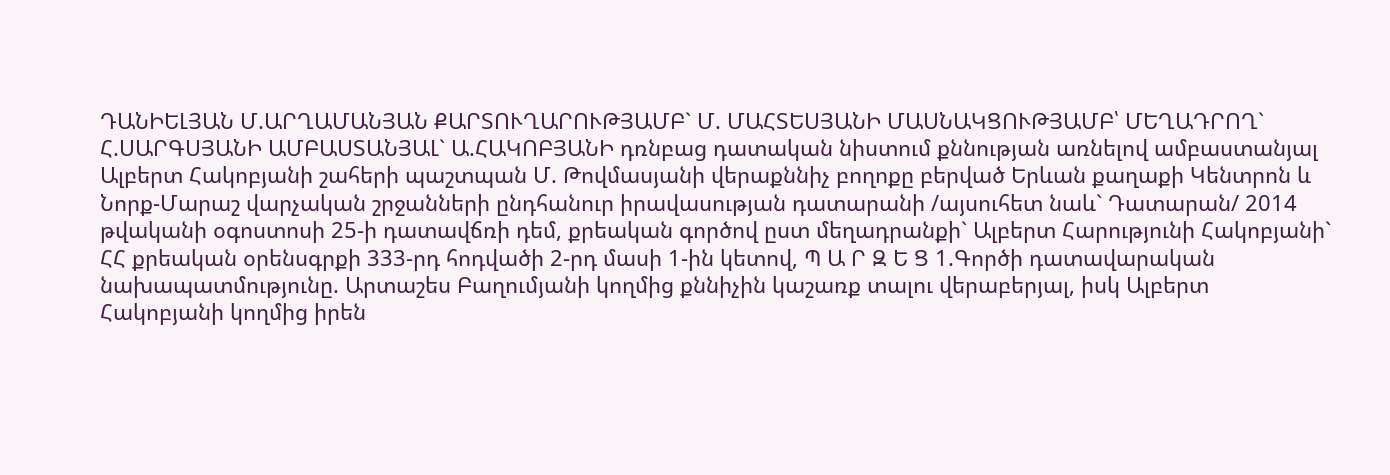ԴԱՆԻԵԼՅԱՆ Մ.ԱՐՂԱՄԱՆՅԱՆ ՔԱՐՏՈՒՂԱՐՈՒԹՅԱՄԲ` Մ. ՄԱՀՏԵՍՅԱՆԻ ՄԱՍՆԱԿՑՈՒԹՅԱՄԲ՝ ՄԵՂԱԴՐՈՂ` Հ.ՍԱՐԳՍՅԱՆԻ ԱՄԲԱՍՏԱՆՅԱԼ` Ա.ՀԱԿՈԲՅԱՆԻ դռնբաց դատական նիստում քննության առնելով ամբաստանյալ Ալբերտ Հակոբյանի շահերի պաշտպան Մ. Թովմասյանի վերաքննիչ բողոքը բերված Երևան քաղաքի Կենտրոն և Նորք-Մարաշ վարչական շրջանների ընդհանուր իրավասության դատարանի /այսուհետ նաև` Դատարան/ 2014 թվականի օգոստոսի 25-ի դատավճռի դեմ, քրեական գործով ըստ մեղադրանքի` Ալբերտ Հարությունի Հակոբյանի` ՀՀ քրեական օրենսգրքի 333-րդ հոդվածի 2-րդ մասի 1-ին կետով, Պ Ա Ր Զ Ե Ց 1.Գործի դատավարական նախապատմությունը. Արտաշես Բաղումյանի կողմից քննիչին կաշառք տալու վերաբերյալ, իսկ Ալբերտ Հակոբյանի կողմից իրեն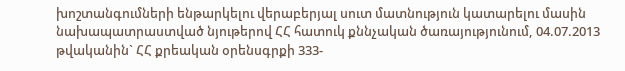խոշտանգումների ենթարկելու վերաբերյալ սուտ մատնություն կատարելու մասին նախապատրաստված նյութերով ՀՀ հատուկ քննչական ծառայությունում, 04.07.2013 թվականին` ՀՀ քրեական օրենսգրքի 333-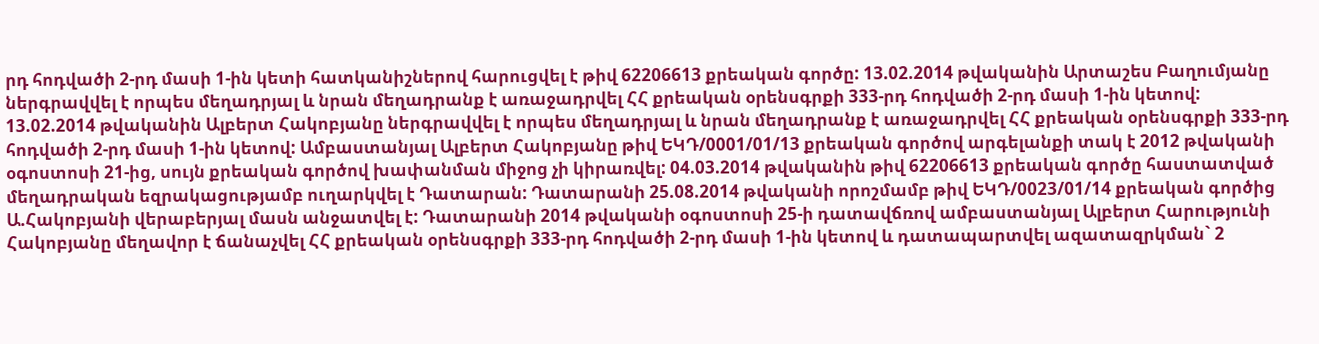րդ հոդվածի 2-րդ մասի 1-ին կետի հատկանիշներով հարուցվել է թիվ 62206613 քրեական գործը: 13.02.2014 թվականին Արտաշես Բաղումյանը ներգրավվել է որպես մեղադրյալ և նրան մեղադրանք է առաջադրվել ՀՀ քրեական օրենսգրքի 333-րդ հոդվածի 2-րդ մասի 1-ին կետով: 13.02.2014 թվականին Ալբերտ Հակոբյանը ներգրավվել է որպես մեղադրյալ և նրան մեղադրանք է առաջադրվել ՀՀ քրեական օրենսգրքի 333-րդ հոդվածի 2-րդ մասի 1-ին կետով: Ամբաստանյալ Ալբերտ Հակոբյանը թիվ ԵԿԴ/0001/01/13 քրեական գործով արգելանքի տակ է 2012 թվականի օգոստոսի 21-ից, սույն քրեական գործով խափանման միջոց չի կիրառվել: 04.03.2014 թվականին թիվ 62206613 քրեական գործը հաստատված մեղադրական եզրակացությամբ ուղարկվել է Դատարան: Դատարանի 25.08.2014 թվականի որոշմամբ թիվ ԵԿԴ/0023/01/14 քրեական գործից Ա.Հակոբյանի վերաբերյալ մասն անջատվել է: Դատարանի 2014 թվականի օգոստոսի 25-ի դատավճռով ամբաստանյալ Ալբերտ Հարությունի Հակոբյանը մեղավոր է ճանաչվել ՀՀ քրեական օրենսգրքի 333-րդ հոդվածի 2-րդ մասի 1-ին կետով և դատապարտվել ազատազրկման` 2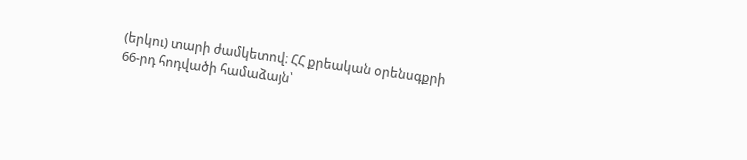(երկու) տարի ժամկետով։ ՀՀ քրեական օրենսգքրի 66-րդ հոդվածի համաձայն՝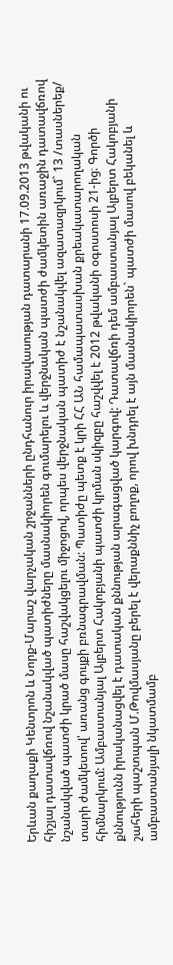Երևան քաղաքի Կենտրոն և Նորք-Մարաշ վարչական շրջանների ընդհանուր իրավասության դատարանի 17.09.2013 թվականի ու հիշյալ դատավճռով նշանակված պատիժները մասնակիորեն գումարելու և վերջնական պատժի ժամկետին առաջին դատավճռով նշանակված պատժի կրած մասը հաշվակցելու միջոցով, որպես վերջնական պատիժ է նշանակվել ազատազրկում` 13 /տասներեք/ տարի ժամկետով՝ առանց գույքի բռնագրավման: Պատիժը պետք է կրի ՀՀ ԱՆ համապատասխան քրեակատարողական հիմնարկում: Ամբաստանյալ Ալբերտ Հակոբյանի պատժի կրման սկիզբը հաշվվել է 2012 թվականի օգոստոսի 21-ից։ Գործի քննությունն իրականացվել է դատական քննության արագացված կարգով: Դատավճռի դեմ ամբաստանյալ Ալբերտ Հակոբյանի շահերի պաշտպան Մ.Թովմասյանը բերել է վերաքննիչ բողոք, որով խնդրել է այն մասնակիորեն` պատժի մասով բեկանել և ամբաստանյալի նկատմամբ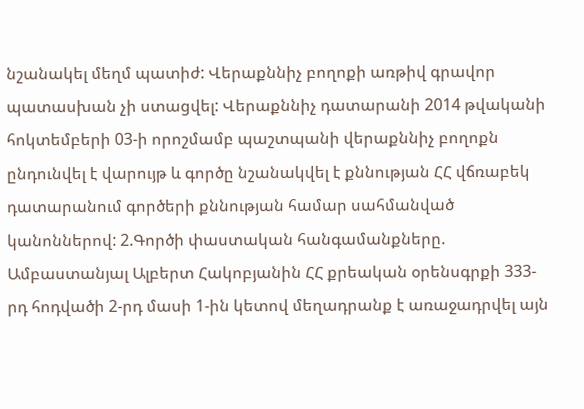նշանակել մեղմ պատիժ: Վերաքննիչ բողոքի առթիվ գրավոր պատասխան չի ստացվել: Վերաքննիչ դատարանի 2014 թվականի հոկտեմբերի 03-ի որոշմամբ պաշտպանի վերաքննիչ բողոքն ընդունվել է վարույթ և գործը նշանակվել է քննության ՀՀ վճռաբեկ դատարանում գործերի քննության համար սահմանված կանոններով: 2.Գործի փաստական հանգամանքները. Ամբաստանյալ Ալբերտ Հակոբյանին ՀՀ քրեական օրենսգրքի 333-րդ հոդվածի 2-րդ մասի 1-ին կետով մեղադրանք է առաջադրվել այն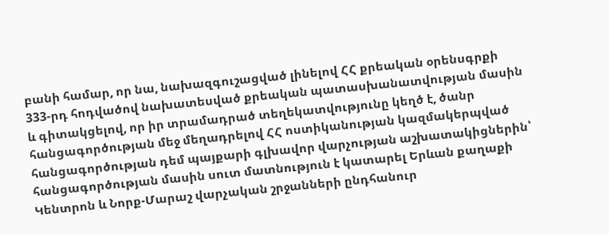բանի համար, որ նա, նախազգուշացված լինելով ՀՀ քրեական օրենսգրքի 333-րդ հոդվածով նախատեսված քրեական պատասխանատվության մասին և գիտակցելով, որ իր տրամադրած տեղեկատվությունը կեղծ է, ծանր հանցագործության մեջ մեղադրելով ՀՀ ոստիկանության կազմակերպված հանցագործության դեմ պայքարի գլխավոր վարչության աշխատակիցներին՝ հանցագործության մասին սուտ մատնություն է կատարել Երևան քաղաքի Կենտրոն և Նորք-Մարաշ վարչական շրջանների ընդհանուր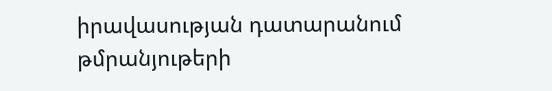իրավասության դատարանում թմրանյութերի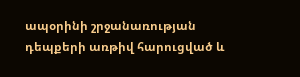ապօրինի շրջանառության դեպքերի առթիվ հարուցված և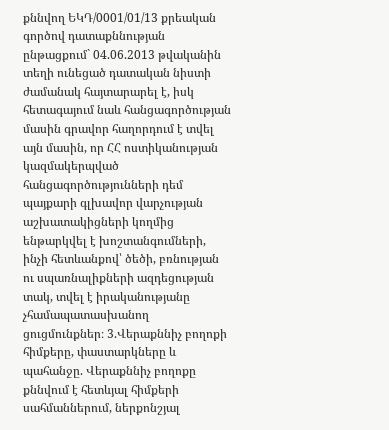քննվող ԵԿԴ/0001/01/13 քրեական գործով դատաքննության ընթացքում` 04.06.2013 թվականին տեղի ունեցած դատական նիստի ժամանակ հայտարարել է, իսկ հետագայում նաև հանցագործության մասին գրավոր հաղորդում է տվել այն մասին, որ ՀՀ ոստիկանության կազմակերպված հանցագործությունների դեմ պայքարի գլխավոր վարչության աշխատակիցների կողմից ենթարկվել է խոշտանգումների, ինչի հետևանքով՝ ծեծի, բռնության ու սպառնալիքների ազդեցության տակ, տվել է իրականությանը չհամապատասխանող ցուցմունքներ։ 3.Վերաքննիչ բողոքի հիմքերը, փաստարկները և պահանջը. Վերաքննիչ բողոքը քննվում է հետևյալ հիմքերի սահմաններում, ներքոնշյալ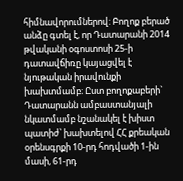հիմնավորումներով: Բողոք բերած անձը գտել է, որ Դատարանի 2014 թվականի օգոստոսի 25-ի դատավճիռը կայացվել է նյութական իրավունքի խախտմամբ։ Ըստ բողոքաբերի` Դատարանն ամբաստանյալի նկատմամբ նշանակել է խիստ պատիժ՝ խախտելով ՀՀ քրեական օրենսգրքի 10-րդ հոդվածի 1-ին մասի, 61-րդ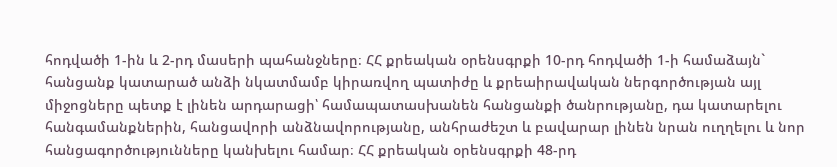հոդվածի 1-ին և 2-րդ մասերի պահանջները։ ՀՀ քրեական օրենսգրքի 10-րդ հոդվածի 1-ի համաձայն` հանցանք կատարած անձի նկատմամբ կիրառվող պատիժը և քրեաիրավական ներգործության այլ միջոցները պետք է լինեն արդարացի՝ համապատասխանեն հանցանքի ծանրությանը, դա կատարելու հանգամանքներին, հանցավորի անձնավորությանը, անհրաժեշտ և բավարար լինեն նրան ուղղելու և նոր հանցագործությունները կանխելու համար։ ՀՀ քրեական օրենսգրքի 48-րդ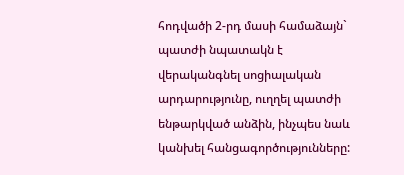հոդվածի 2-րդ մասի համաձայն` պատժի նպատակն է վերականգնել սոցիալական արդարությունը, ուղղել պատժի ենթարկված անձին, ինչպես նաև կանխել հանցագործությունները: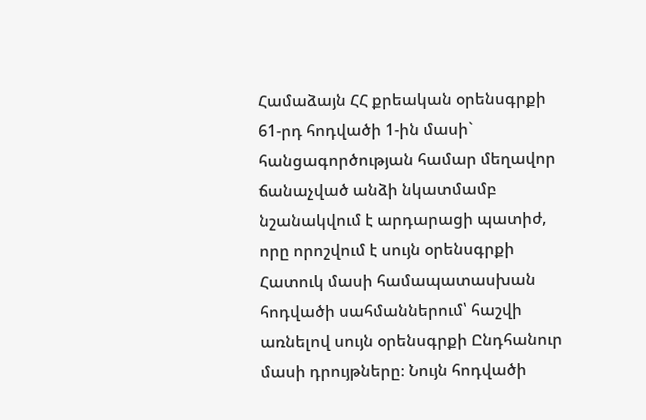Համաձայն ՀՀ քրեական օրենսգրքի 61-րդ հոդվածի 1-ին մասի` հանցագործության համար մեղավոր ճանաչված անձի նկատմամբ նշանակվում է արդարացի պատիժ, որը որոշվում է սույն օրենսգրքի Հատուկ մասի համապատասխան հոդվածի սահմաններում՝ հաշվի առնելով սույն օրենսգրքի Ընդհանուր մասի դրույթները։ Նույն հոդվածի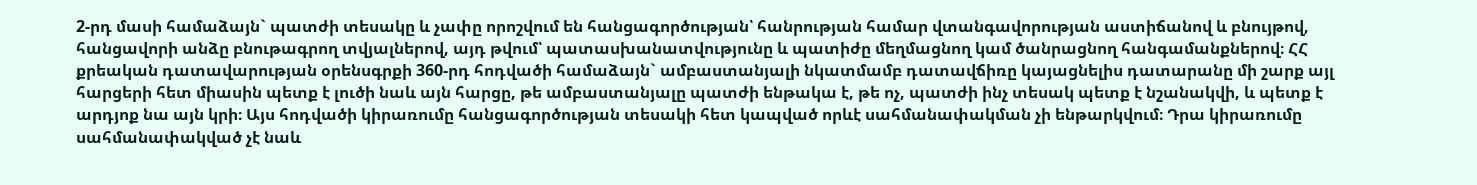2-րդ մասի համաձայն` պատժի տեսակը և չափը որոշվում են հանցագործության՝ հանրության համար վտանգավորության աստիճանով և բնույթով, հանցավորի անձը բնութագրող տվյալներով, այդ թվում՝ պատասխանատվությունը և պատիժը մեղմացնող կամ ծանրացնող հանգամանքներով։ ՀՀ քրեական դատավարության օրենսգրքի 360-րդ հոդվածի համաձայն` ամբաստանյալի նկատմամբ դատավճիռը կայացնելիս դատարանը մի շարք այլ հարցերի հետ միասին պետք է լուծի նաև այն հարցը, թե ամբաստանյալը պատժի ենթակա է, թե ոչ, պատժի ինչ տեսակ պետք է նշանակվի, և պետք է արդյոք նա այն կրի։ Այս հոդվածի կիրառումը հանցագործության տեսակի հետ կապված որևէ սահմանափակման չի ենթարկվում։ Դրա կիրառումը սահմանափակված չէ նաև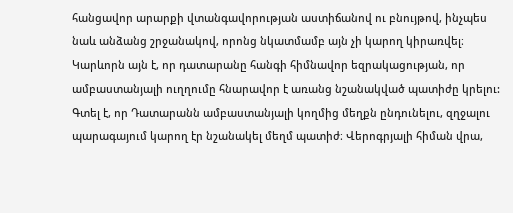հանցավոր արարքի վտանգավորության աստիճանով ու բնույթով, ինչպես նաև անձանց շրջանակով, որոնց նկատմամբ այն չի կարող կիրառվել։ Կարևորն այն է, որ դատարանը հանգի հիմնավոր եզրակացության, որ ամբաստանյալի ուղղումը հնարավոր է առանց նշանակված պատիժը կրելու: Գտել է, որ Դատարանն ամբաստանյալի կողմից մեղքն ընդունելու, զղջալու պարագայում կարող էր նշանակել մեղմ պատիժ։ Վերոգրյալի հիման վրա,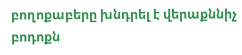բողոքաբերը խնդրել է վերաքննիչ բոդոքն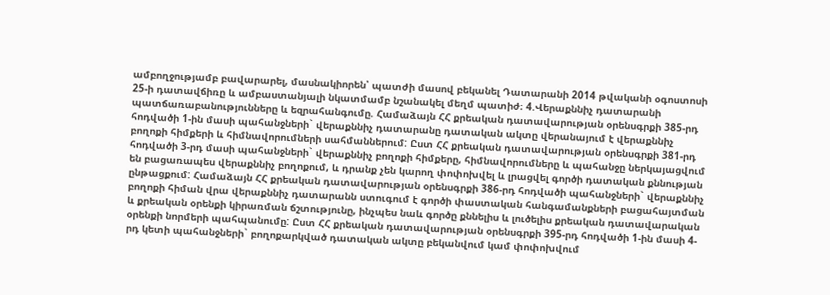ամբողջությամբ բավարարել, մասնակիորեն՝ պատժի մասով բեկանել Դատարանի 2014 թվականի օգոստոսի 25-ի դատավճիռը և ամբաստանյալի նկատմամբ նշանակել մեղմ պատիժ։ 4.Վերաքննիչ դատարանի պատճառաբանությունները և եզրահանգումը. Համաձայն ՀՀ քրեական դատավարության օրենսգրքի 385-րդ հոդվածի 1-ին մասի պահանջների` վերաքննիչ դատարանը դատական ակտը վերանայում է վերաքննիչ բողոքի հիմքերի և հիմնավորումների սահմաններում: Ըստ ՀՀ քրեական դատավարության օրենսգրքի 381-րդ հոդվածի 3-րդ մասի պահանջների` վերաքննիչ բողոքի հիմքերը, հիմնավորումները և պահանջը ներկայացվում են բացառապես վերաքննիչ բողոքում, և դրանք չեն կարող փոփոխվել և լրացվել գործի դատական քննության ընթացքում: Համաձայն ՀՀ քրեական դատավարության օրենսգրքի 386-րդ հոդվածի պահանջների` վերաքննիչ բողոքի հիման վրա վերաքննիչ դատարանն ստուգում է գործի փաստական հանգամանքների բացահայտման և քրեական օրենքի կիրառման ճշտությունը, ինչպես նաև գործը քննելիս և լուծելիս քրեական դատավարական օրենքի նորմերի պահպանումը: Ըստ ՀՀ քրեական դատավարության օրենսգրքի 395-րդ հոդվածի 1-ին մասի 4-րդ կետի պահանջների` բողոքարկված դատական ակտը բեկանվում կամ փոփոխվում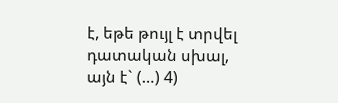է, եթե թույլ է տրվել դատական սխալ, այն է` (…) 4)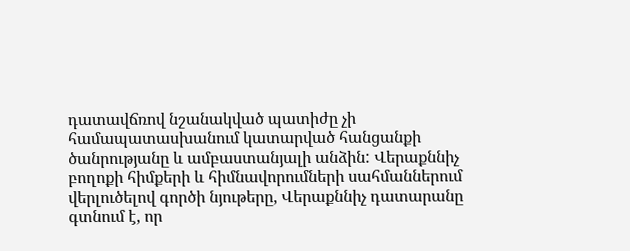դատավճռով նշանակված պատիժը չի համապատասխանում կատարված հանցանքի ծանրությանը և ամբաստանյալի անձին: Վերաքննիչ բողոքի հիմքերի և հիմնավորումների սահմաններում վերլուծելով գործի նյութերը, Վերաքննիչ դատարանը գտնում է, որ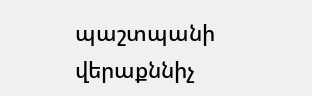պաշտպանի վերաքննիչ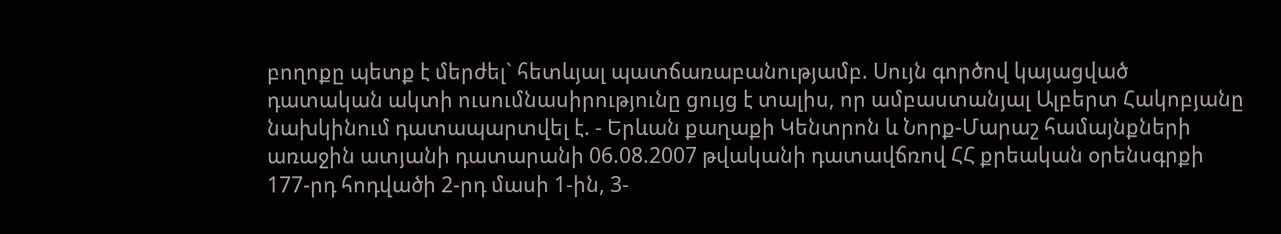բողոքը պետք է մերժել` հետևյալ պատճառաբանությամբ. Սույն գործով կայացված դատական ակտի ուսումնասիրությունը ցույց է տալիս, որ ամբաստանյալ Ալբերտ Հակոբյանը նախկինում դատապարտվել է. - Երևան քաղաքի Կենտրոն և Նորք-Մարաշ համայնքների առաջին ատյանի դատարանի 06.08.2007 թվականի դատավճռով ՀՀ քրեական օրենսգրքի 177-րդ հոդվածի 2-րդ մասի 1-ին, 3-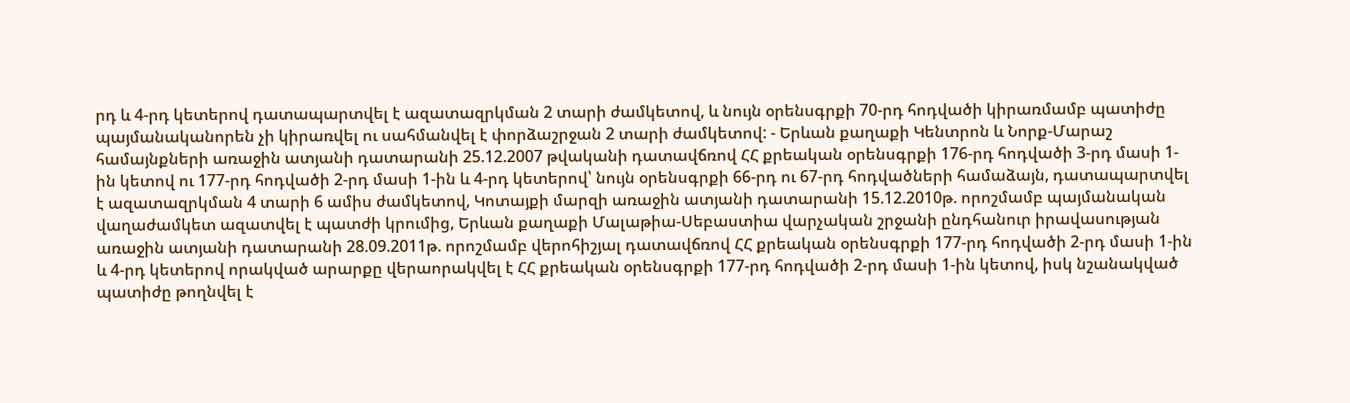րդ և 4-րդ կետերով դատապարտվել է ազատազրկման 2 տարի ժամկետով, և նույն օրենսգրքի 70-րդ հոդվածի կիրառմամբ պատիժը պայմանականորեն չի կիրառվել ու սահմանվել է փորձաշրջան 2 տարի ժամկետով: - Երևան քաղաքի Կենտրոն և Նորք-Մարաշ համայնքների առաջին ատյանի դատարանի 25.12.2007 թվականի դատավճռով ՀՀ քրեական օրենսգրքի 176-րդ հոդվածի 3-րդ մասի 1-ին կետով ու 177-րդ հոդվածի 2-րդ մասի 1-ին և 4-րդ կետերով՝ նույն օրենսգրքի 66-րդ ու 67-րդ հոդվածների համաձայն, դատապարտվել է ազատազրկման 4 տարի 6 ամիս ժամկետով, Կոտայքի մարզի առաջին ատյանի դատարանի 15.12.2010թ. որոշմամբ պայմանական վաղաժամկետ ազատվել է պատժի կրումից, Երևան քաղաքի Մալաթիա-Սեբաստիա վարչական շրջանի ընդհանուր իրավասության առաջին ատյանի դատարանի 28.09.2011թ. որոշմամբ վերոհիշյալ դատավճռով ՀՀ քրեական օրենսգրքի 177-րդ հոդվածի 2-րդ մասի 1-ին և 4-րդ կետերով որակված արարքը վերաորակվել է ՀՀ քրեական օրենսգրքի 177-րդ հոդվածի 2-րդ մասի 1-ին կետով, իսկ նշանակված պատիժը թողնվել է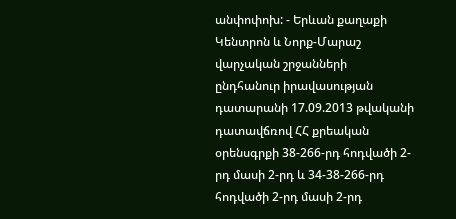անփոփոխ: - Երևան քաղաքի Կենտրոն և Նորք-Մարաշ վարչական շրջանների ընդհանուր իրավասության դատարանի 17.09.2013 թվականի դատավճռով ՀՀ քրեական օրենսգրքի 38-266-րդ հոդվածի 2-րդ մասի 2-րդ և 34-38-266-րդ հոդվածի 2-րդ մասի 2-րդ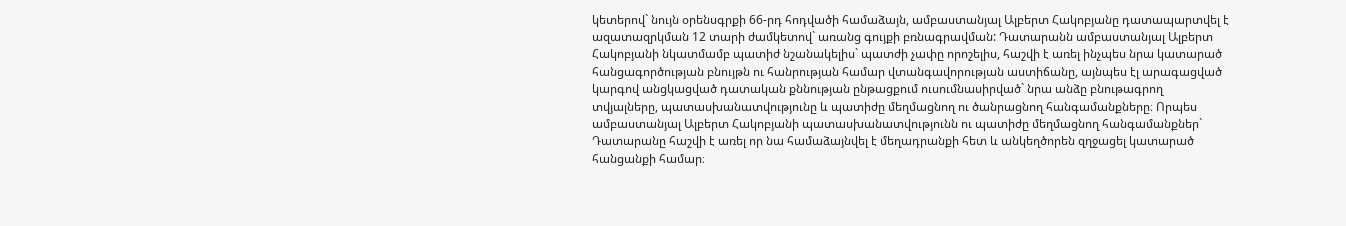կետերով` նույն օրենսգրքի 66-րդ հոդվածի համաձայն, ամբաստանյալ Ալբերտ Հակոբյանը դատապարտվել է ազատազրկման 12 տարի ժամկետով` առանց գույքի բռնագրավման: Դատարանն ամբաստանյալ Ալբերտ Հակոբյանի նկատմամբ պատիժ նշանակելիս` պատժի չափը որոշելիս, հաշվի է առել ինչպես նրա կատարած հանցագործության բնույթն ու հանրության համար վտանգավորության աստիճանը, այնպես էլ արագացված կարգով անցկացված դատական քննության ընթացքում ուսումնասիրված` նրա անձը բնութագրող տվյալները, պատասխանատվությունը և պատիժը մեղմացնող ու ծանրացնող հանգամանքները։ Որպես ամբաստանյալ Ալբերտ Հակոբյանի պատասխանատվությունն ու պատիժը մեղմացնող հանգամանքներ` Դատարանը հաշվի է առել որ նա համաձայնվել է մեղադրանքի հետ և անկեղծորեն զղջացել կատարած հանցանքի համար։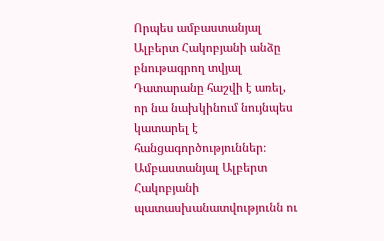Որպես ամբաստանյալ Ալբերտ Հակոբյանի անձը բնութագրող տվյալ Դատարանը հաշվի է առել, որ նա նախկինում նույնպես կատարել է հանցագործություններ։ Ամբաստանյալ Ալբերտ Հակոբյանի պատասխանատվությունն ու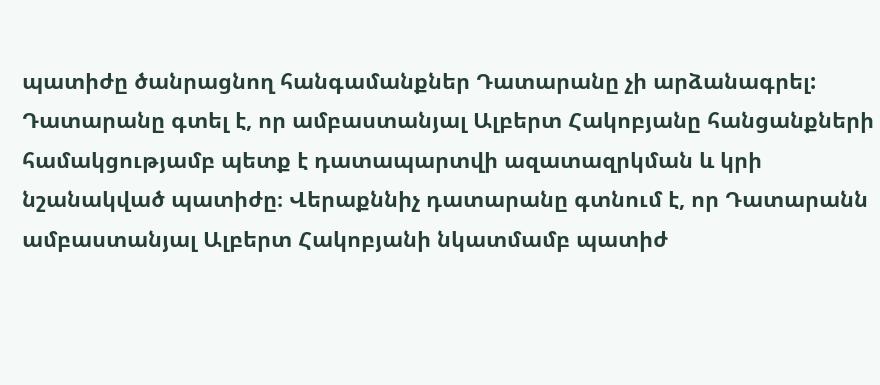պատիժը ծանրացնող հանգամանքներ Դատարանը չի արձանագրել: Դատարանը գտել է, որ ամբաստանյալ Ալբերտ Հակոբյանը հանցանքների համակցությամբ պետք է դատապարտվի ազատազրկման և կրի նշանակված պատիժը։ Վերաքննիչ դատարանը գտնում է, որ Դատարանն ամբաստանյալ Ալբերտ Հակոբյանի նկատմամբ պատիժ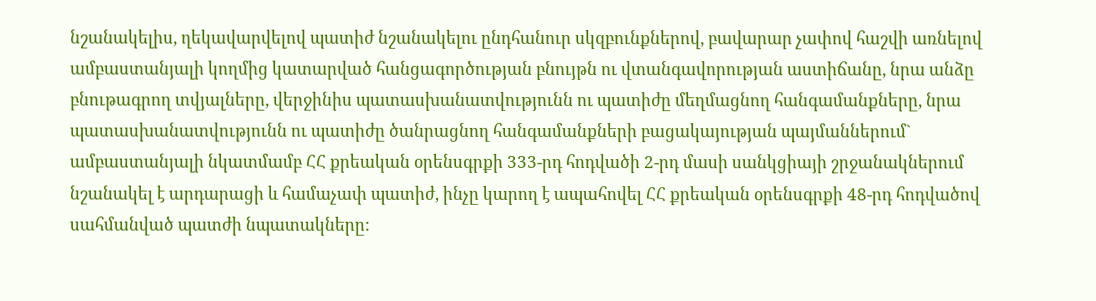նշանակելիս, ղեկավարվելով պատիժ նշանակելու ընդհանուր սկզբունքներով, բավարար չափով հաշվի առնելով ամբաստանյալի կողմից կատարված հանցագործության բնույթն ու վտանգավորության աստիճանը, նրա անձը բնութագրող տվյալները, վերջինիս պատասխանատվությունն ու պատիժը մեղմացնող հանգամանքները, նրա պատասխանատվությունն ու պատիժը ծանրացնող հանգամանքների բացակայության պայմաններում` ամբաստանյալի նկատմամբ ՀՀ քրեական օրենսգրքի 333-րդ հոդվածի 2-րդ մասի սանկցիայի շրջանակներում նշանակել է արդարացի և համաչափ պատիժ, ինչը կարող է ապահովել ՀՀ քրեական օրենսգրքի 48-րդ հոդվածով սահմանված պատժի նպատակները: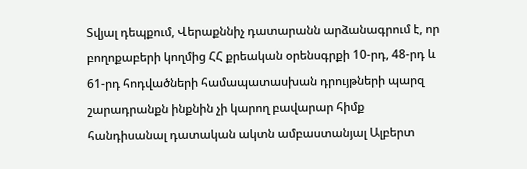Տվյալ դեպքում, Վերաքննիչ դատարանն արձանագրում է, որ բողոքաբերի կողմից ՀՀ քրեական օրենսգրքի 10-րդ, 48-րդ և 61-րդ հոդվածների համապատասխան դրույթների պարզ շարադրանքն ինքնին չի կարող բավարար հիմք հանդիսանալ դատական ակտն ամբաստանյալ Ալբերտ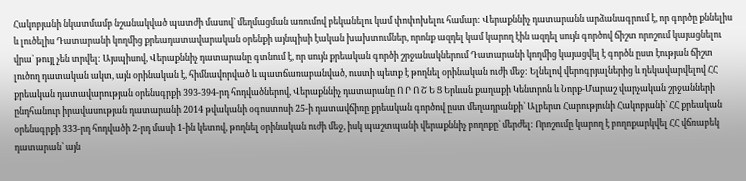Հակոբյանի նկատմամբ նշանակված պատժի մասով` մեղմացման առումով բեկանելու կամ փոփոխելու համար: Վերաքննիչ դատարանն արձանագրում է, որ գործը քննելիս և լուծելիս Դատարանի կողմից քրեադատավարական օրենքի այնպիսի էական խախտումներ, որոնք ազդել կամ կարող էին ազդել սույն գործով ճիշտ որոշում կայացնելու վրա` թույլ չեն տրվել: Այսպիսով, Վերաքննիչ դատարանը գտնում է, որ սույն քրեական գործի շրջանակներում Դատարանի կողմից կայացվել է գործն ըստ էության ճիշտ լուծող դատական ակտ, այն օրինական է, հիմնավորված և պատճառաբանված, ուստի պետք է թողնել օրինական ուժի մեջ: Ելնելով վերոգրյալներից և ղեկավարվելով ՀՀ քրեական դատավարության օրենսգրքի 393-394-րդ հոդվածներով, Վերաքննիչ դատարանը Ո Ր Ո Շ Ե Ց Երևան քաղաքի Կենտրոն և Նորք-Մարաշ վարչական շրջանների ընդհանուր իրավասության դատարանի 2014 թվականի օգոստոսի 25-ի դատավճիռը քրեական գործով ըստ մեղադրանքի` Ալբերտ Հարությունի Հակոբյանի` ՀՀ քրեական օրենսգրքի 333-րդ հոդվածի 2-րդ մասի 1-ին կետով, թողնել օրինական ուժի մեջ, իսկ պաշտպանի վերաքննիչ բողոքը` մերժել: Որոշումը կարող է բողոքարկվել ՀՀ վճռաբեկ դատարան՝ այն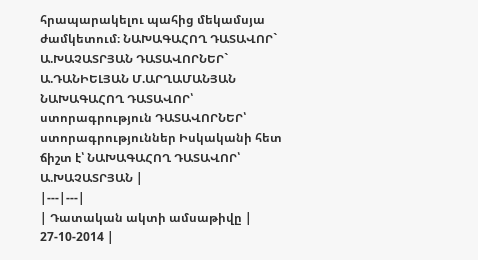հրապարակելու պահից մեկամսյա ժամկետում։ ՆԱԽԱԳԱՀՈՂ ԴԱՏԱՎՈՐ` Ա.ԽԱՉԱՏՐՅԱՆ ԴԱՏԱՎՈՐՆԵՐ` Ա.ԴԱՆԻԵԼՅԱՆ Մ.ԱՐՂԱՄԱՆՅԱՆ ՆԱԽԱԳԱՀՈՂ ԴԱՏԱՎՈՐ՝ ստորագրություն ԴԱՏԱՎՈՐՆԵՐ՝ ստորագրություններ Իսկականի հետ ճիշտ է՝ ՆԱԽԱԳԱՀՈՂ ԴԱՏԱՎՈՐ՝ Ա.ԽԱՉԱՏՐՅԱՆ |
|---|---|
| Դատական ակտի ամսաթիվը | 27-10-2014 |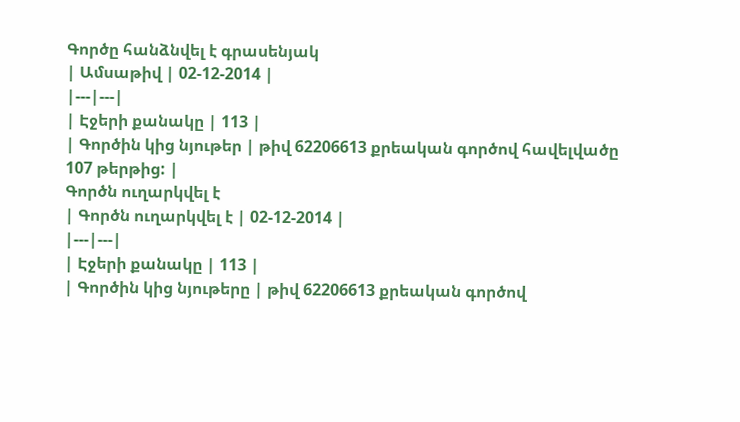Գործը հանձնվել է գրասենյակ
| Ամսաթիվ | 02-12-2014 |
|---|---|
| Էջերի քանակը | 113 |
| Գործին կից նյութեր | թիվ 62206613 քրեական գործով հավելվածը 107 թերթից: |
Գործն ուղարկվել է
| Գործն ուղարկվել է | 02-12-2014 |
|---|---|
| Էջերի քանակը | 113 |
| Գործին կից նյութերը | թիվ 62206613 քրեական գործով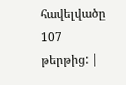հավելվածը 107 թերթից: |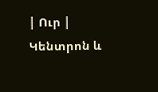| Ուր | Կենտրոն և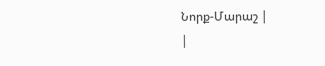Նորք-Մարաշ |
|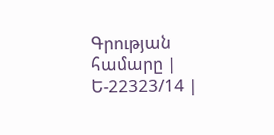Գրության համարը | Ե-22323/14 |